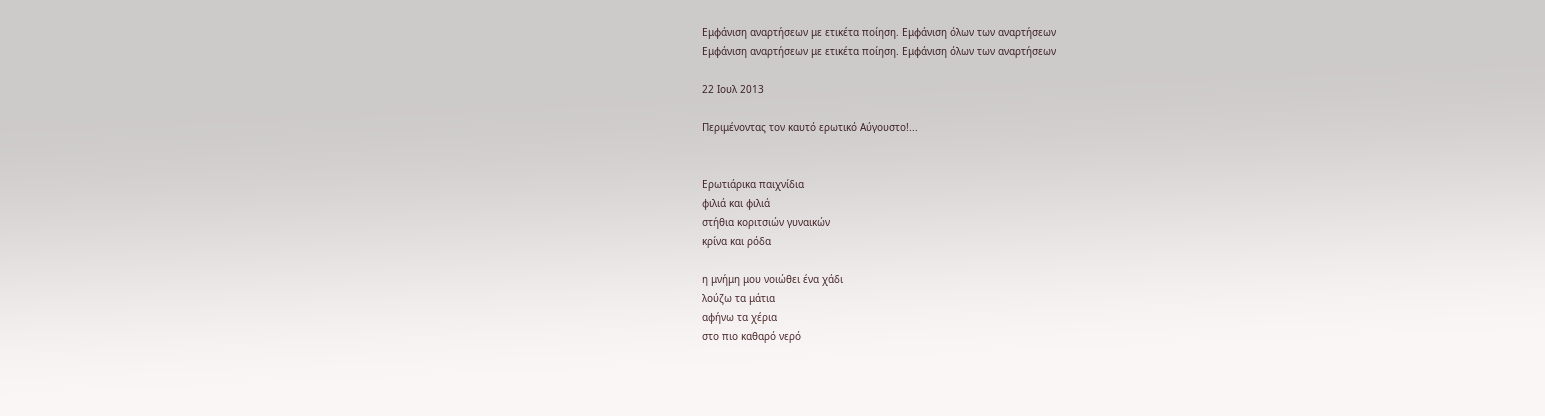Εμφάνιση αναρτήσεων με ετικέτα ποίηση. Εμφάνιση όλων των αναρτήσεων
Εμφάνιση αναρτήσεων με ετικέτα ποίηση. Εμφάνιση όλων των αναρτήσεων

22 Ιουλ 2013

Περιμένοντας τον καυτό ερωτικό Αύγουστο!...


Ερωτιάρικα παιχνίδια
φιλιά και φιλιά
στήθια κοριτσιών γυναικών
κρίνα και ρόδα

η μνήμη μου νοιώθει ένα χάδι
λούζω τα μάτια
αφήνω τα χέρια
στο πιο καθαρό νερό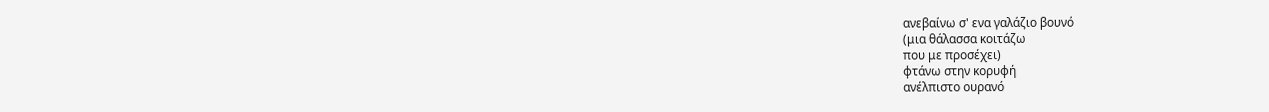ανεβαίνω σ' ενα γαλάζιο βουνό
(μια θάλασσα κοιτάζω
που με προσέχει)
φτάνω στην κορυφή
ανέλπιστο ουρανό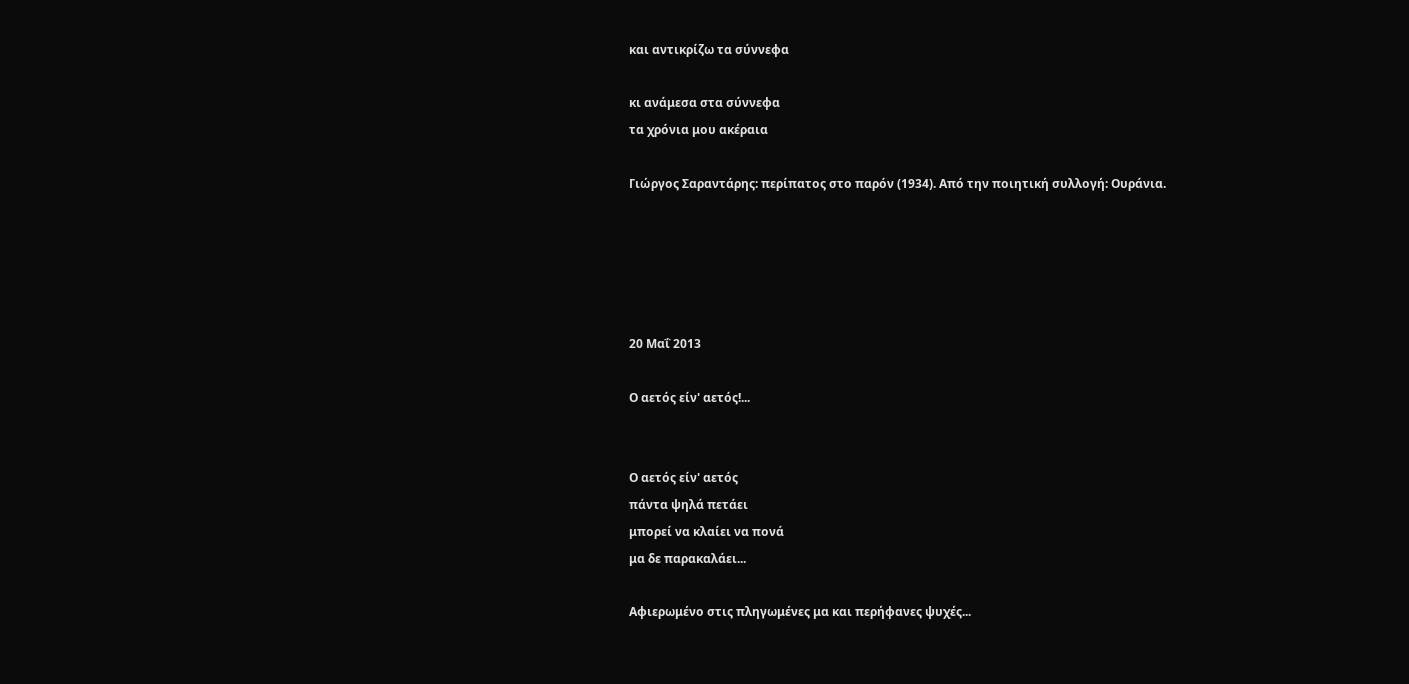και αντικρίζω τα σύννεφα

κι ανάμεσα στα σύννεφα
τα χρόνια μου ακέραια

Γιώργος Σαραντάρης: περίπατος στο παρόν (1934). Από την ποιητική συλλογή: Ουράνια.





20 Μαΐ 2013

Ο αετός είν' αετός!...


Ο αετός είν' αετός
πάντα ψηλά πετάει
μπορεί να κλαίει να πονά
μα δε παρακαλάει...

Αφιερωμένο στις πληγωμένες μα και περήφανες ψυχές...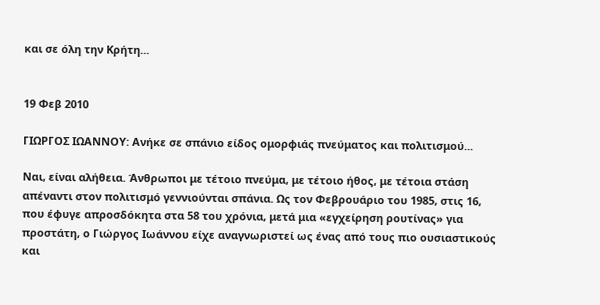και σε όλη την Κρήτη...


19 Φεβ 2010

ΓΙΩΡΓΟΣ ΙΩΑΝΝΟΥ: Ανήκε σε σπάνιο είδος ομορφιάς πνεύματος και πολιτισμού...

Ναι, είναι αλήθεια. Άνθρωποι με τέτοιο πνεύμα, με τέτοιο ήθος, με τέτοια στάση απέναντι στον πολιτισμό γεννιούνται σπάνια. Ως τον Φεβρουάριο του 1985, στις 16, που έφυγε απροσδόκητα στα 58 του χρόνια, μετά μια «εγχείρηση ρουτίνας» για προστάτη, ο Γιώργος Ιωάννου είχε αναγνωριστεί ως ένας από τους πιο ουσιαστικούς και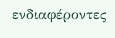ενδιαφέροντες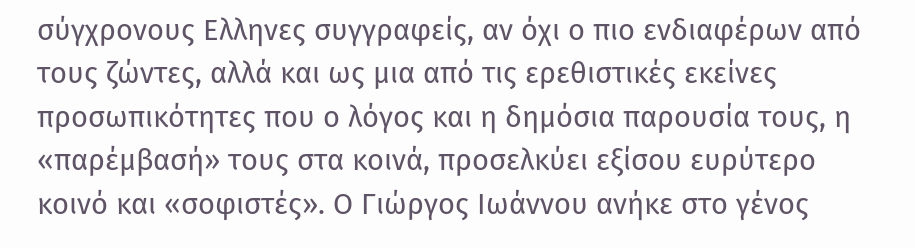σύγχρονους Ελληνες συγγραφείς, αν όχι ο πιο ενδιαφέρων από τους ζώντες, αλλά και ως μια από τις ερεθιστικές εκείνες προσωπικότητες που ο λόγος και η δημόσια παρουσία τους, η «παρέμβασή» τους στα κοινά, προσελκύει εξίσου ευρύτερο κοινό και «σοφιστές». Ο Γιώργος Ιωάννου ανήκε στο γένος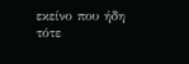εκείνο που ήδη τότε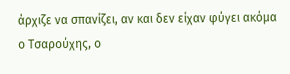άρχιζε να σπανίζει, αν και δεν είχαν φύγει ακόμα ο Τσαρούχης, ο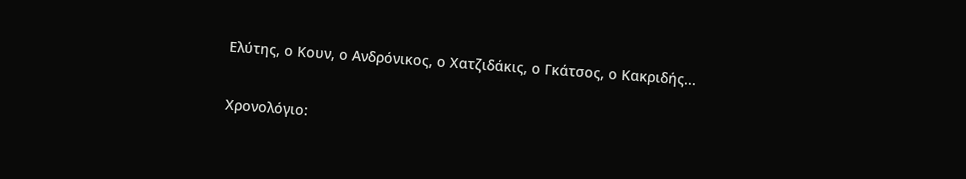Ελύτης, ο Κουν, ο Ανδρόνικος, ο Χατζιδάκις, ο Γκάτσος, ο Κακριδής...

Χρονολόγιο: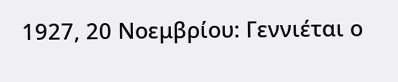1927, 20 Νοεμβρίου: Γεννιέται ο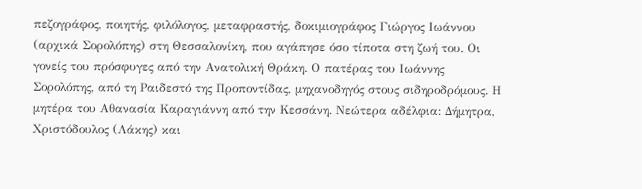πεζογράφος, ποιητής, φιλόλογος, μεταφραστής, δοκιμιογράφος Γιώργος Ιωάννου (αρχικά Σορολόπης) στη Θεσσαλονίκη, που αγάπησε όσο τίποτα στη ζωή του. Οι γονείς του πρόσφυγες από την Ανατολική Θράκη. Ο πατέρας του Ιωάννης Σορολόπης, από τη Ραιδεστό της Προποντίδας, μηχανοδηγός στους σιδηροδρόμους. Η μητέρα του Αθανασία Καραγιάννη από την Κεσσάνη. Νεώτερα αδέλφια: Δήμητρα, Χριστόδουλος (Λάκης) και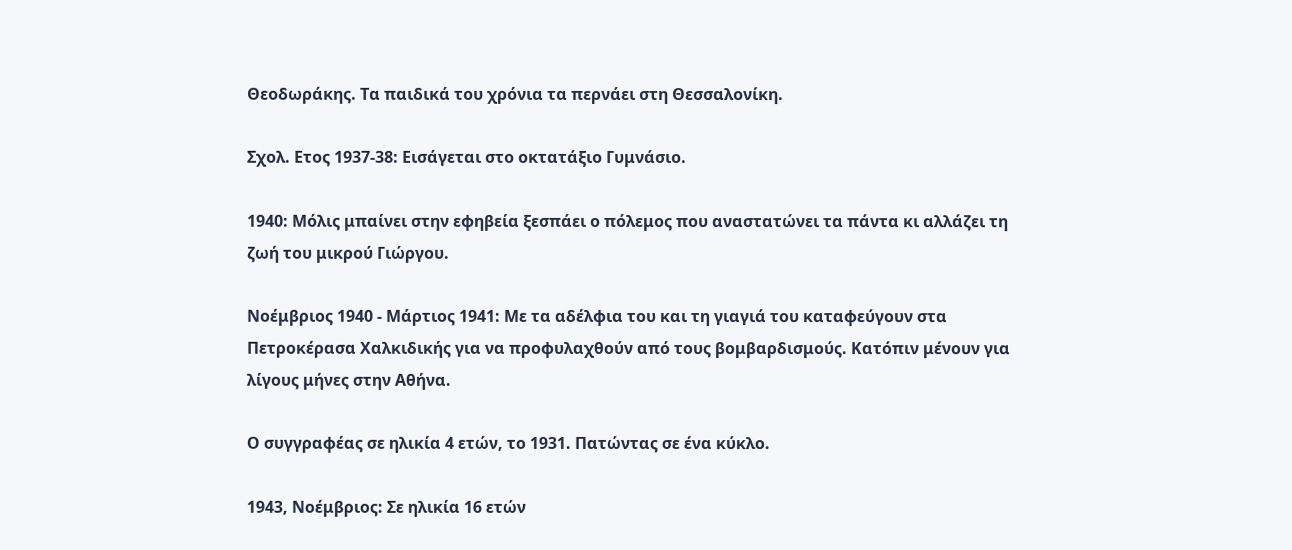Θεοδωράκης. Τα παιδικά του χρόνια τα περνάει στη Θεσσαλονίκη.

Σχολ. Eτος 1937-38: Εισάγεται στο οκτατάξιο Γυμνάσιο.

1940: Μόλις μπαίνει στην εφηβεία ξεσπάει ο πόλεμος που αναστατώνει τα πάντα κι αλλάζει τη ζωή του μικρού Γιώργου.

Νοέμβριος 1940 - Μάρτιος 1941: Με τα αδέλφια του και τη γιαγιά του καταφεύγουν στα Πετροκέρασα Χαλκιδικής για να προφυλαχθούν από τους βομβαρδισμούς. Κατόπιν μένουν για λίγους μήνες στην Αθήνα.

Ο συγγραφέας σε ηλικία 4 ετών, το 1931. Πατώντας σε ένα κύκλο.

1943, Νοέμβριος: Σε ηλικία 16 ετών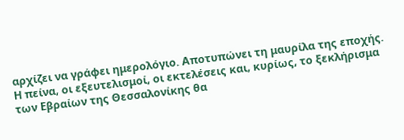αρχίζει να γράφει ημερολόγιο. Αποτυπώνει τη μαυρίλα της εποχής. Η πείνα, οι εξευτελισμοί, οι εκτελέσεις και, κυρίως, το ξεκλήρισμα των Εβραίων της Θεσσαλονίκης θα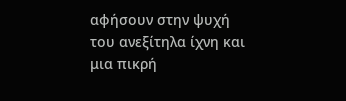αφήσουν στην ψυχή του ανεξίτηλα ίχνη και μια πικρή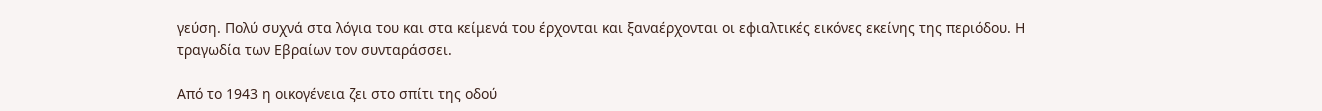γεύση. Πολύ συχνά στα λόγια του και στα κείμενά του έρχονται και ξαναέρχονται οι εφιαλτικές εικόνες εκείνης της περιόδου. Η τραγωδία των Εβραίων τον συνταράσσει.

Από το 1943 η οικογένεια ζει στο σπίτι της οδού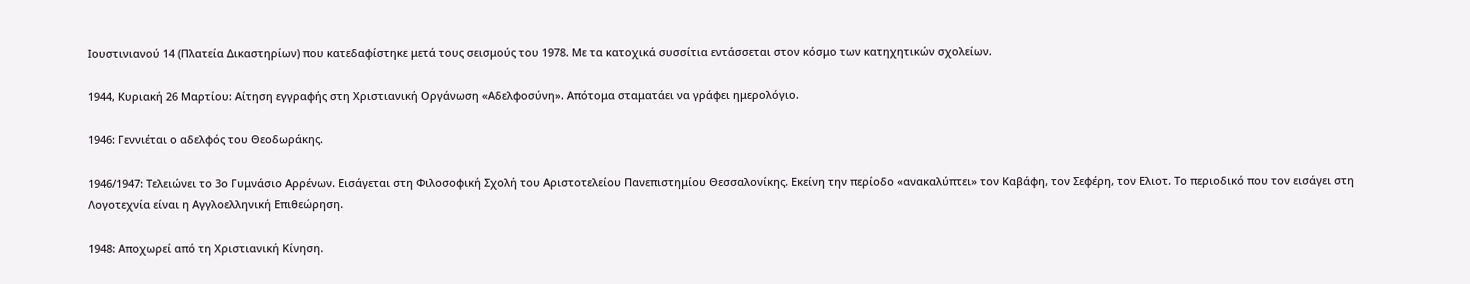Ιουστινιανού 14 (Πλατεία Δικαστηρίων) που κατεδαφίστηκε μετά τους σεισμούς του 1978. Με τα κατοχικά συσσίτια εντάσσεται στον κόσμο των κατηχητικών σχολείων.

1944, Κυριακή 26 Μαρτίου: Αίτηση εγγραφής στη Χριστιανική Οργάνωση «Αδελφοσύνη». Απότομα σταματάει να γράφει ημερολόγιο.

1946: Γεννιέται ο αδελφός του Θεοδωράκης.

1946/1947: Τελειώνει το 3ο Γυμνάσιο Αρρένων. Εισάγεται στη Φιλοσοφική Σχολή του Αριστοτελείου Πανεπιστημίου Θεσσαλονίκης. Εκείνη την περίοδο «ανακαλύπτει» τον Καβάφη, τον Σεφέρη, τον Eλιοτ. Το περιοδικό που τον εισάγει στη Λογοτεχνία είναι η Αγγλοελληνική Επιθεώρηση.

1948: Αποχωρεί από τη Χριστιανική Kίνηση.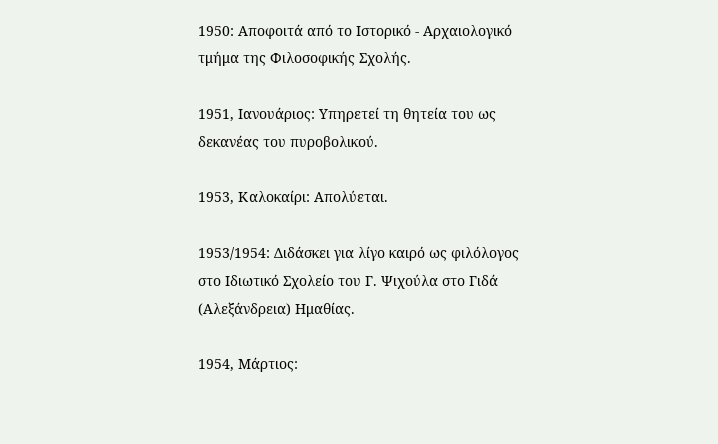1950: Αποφοιτά από το Ιστορικό - Αρχαιολογικό τμήμα της Φιλοσοφικής Σχολής.

1951, Ιανουάριος: Υπηρετεί τη θητεία του ως δεκανέας του πυροβολικού.

1953, Καλοκαίρι: Απολύεται.

1953/1954: Διδάσκει για λίγο καιρό ως φιλόλογος στο Ιδιωτικό Σχολείο του Γ. Ψιχούλα στο Γιδά (Αλεξάνδρεια) Ημαθίας.

1954, Μάρτιος: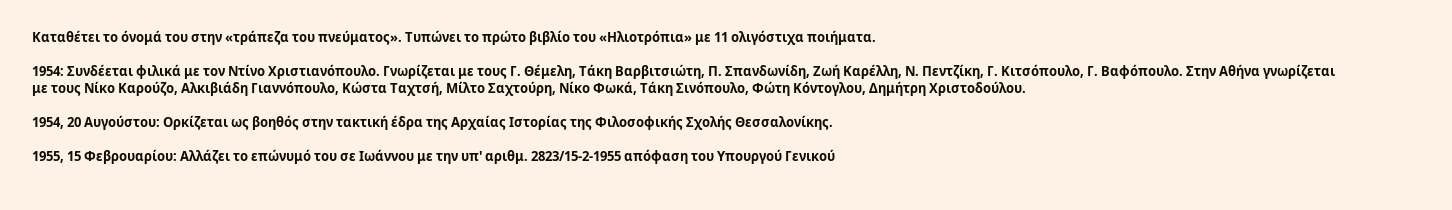Καταθέτει το όνομά του στην «τράπεζα του πνεύματος». Τυπώνει το πρώτο βιβλίο του «Ηλιοτρόπια» με 11 ολιγόστιχα ποιήματα.

1954: Συνδέεται φιλικά με τον Ντίνο Χριστιανόπουλο. Γνωρίζεται με τους Γ. Θέμελη, Τάκη Βαρβιτσιώτη, Π. Σπανδωνίδη, Ζωή Καρέλλη, Ν. Πεντζίκη, Γ. Κιτσόπουλο, Γ. Βαφόπουλο. Στην Αθήνα γνωρίζεται με τους Νίκο Καρούζο, Αλκιβιάδη Γιαννόπουλο, Κώστα Ταχτσή, Μίλτο Σαχτούρη, Νίκο Φωκά, Τάκη Σινόπουλο, Φώτη Κόντογλου, Δημήτρη Χριστοδούλου.

1954, 20 Αυγούστου: Ορκίζεται ως βοηθός στην τακτική έδρα της Αρχαίας Ιστορίας της Φιλοσοφικής Σχολής Θεσσαλονίκης.

1955, 15 Φεβρουαρίου: Αλλάζει το επώνυμό του σε Ιωάννου με την υπ' αριθμ. 2823/15-2-1955 απόφαση του Υπουργού Γενικού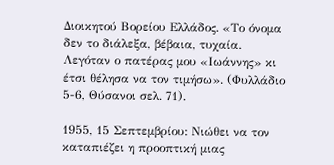Διοικητού Βορείου Ελλάδος. «Το όνομα δεν το διάλεξα, βέβαια, τυχαία. Λεγόταν ο πατέρας μου «Ιωάννης» κι έτσι θέλησα να τον τιμήσω». (Φυλλάδιο 5-6, Θύσανοι σελ. 71).

1955, 15 Σεπτεμβρίου: Νιώθει να τον καταπιέζει η προοπτική μιας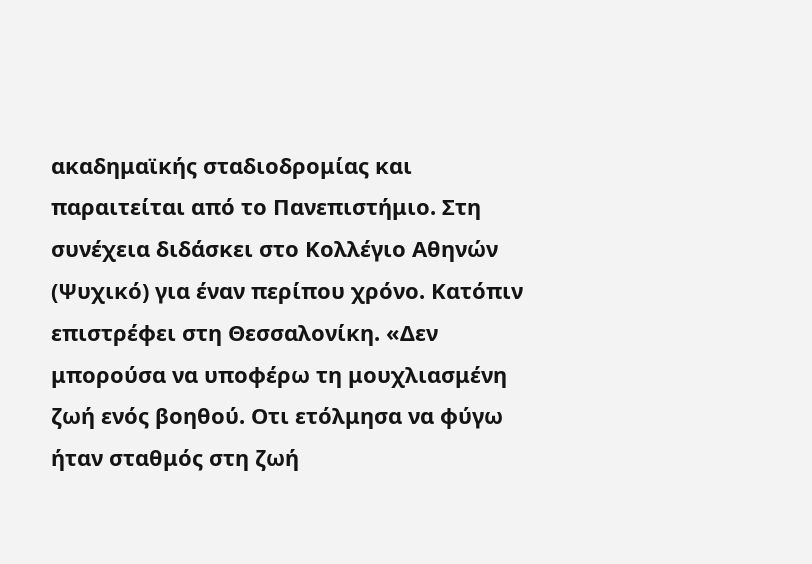ακαδημαϊκής σταδιοδρομίας και παραιτείται από το Πανεπιστήμιο. Στη συνέχεια διδάσκει στο Κολλέγιο Αθηνών (Ψυχικό) για έναν περίπου χρόνο. Κατόπιν επιστρέφει στη Θεσσαλονίκη. «Δεν μπορούσα να υποφέρω τη μουχλιασμένη ζωή ενός βοηθού. Oτι ετόλμησα να φύγω ήταν σταθμός στη ζωή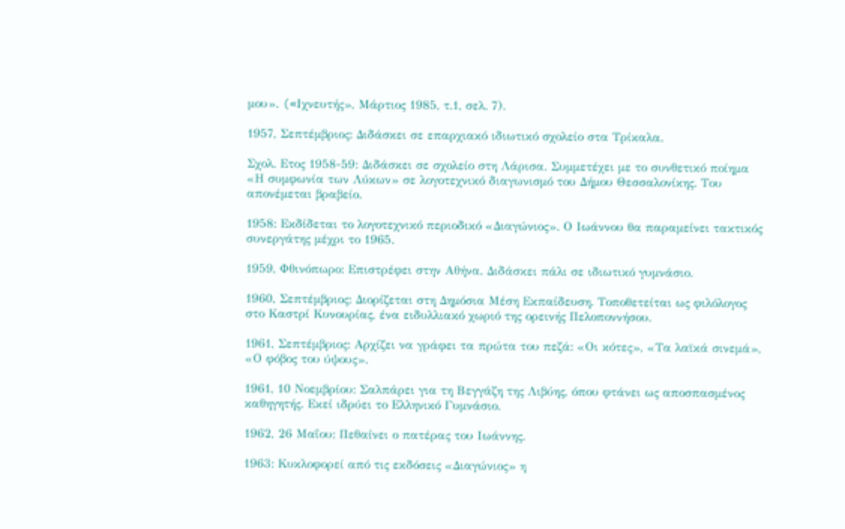μου». («Iχνευτής», Μάρτιος 1985, τ.1, σελ. 7).

1957, Σεπτέμβριος: Διδάσκει σε επαρχιακό ιδιωτικό σχολείο στα Τρίκαλα.

Σχολ. Eτος 1958-59: Διδάσκει σε σχολείο στη Λάρισα. Συμμετέχει με το συνθετικό ποίημα «Η συμφωνία των Λύκων» σε λογοτεχνικό διαγωνισμό του Δήμου Θεσσαλονίκης. Του απονέμεται βραβείο.

1958: Εκδίδεται το λογοτεχνικό περιοδικό «Διαγώνιος». Ο Ιωάννου θα παραμείνει τακτικός συνεργάτης μέχρι το 1965.

1959, Φθινόπωρο: Επιστρέφει στην Αθήνα. Διδάσκει πάλι σε ιδιωτικό γυμνάσιο.

1960, Σεπτέμβριος: Διορίζεται στη Δημόσια Μέση Εκπαίδευση. Τοποθετείται ως φιλόλογος στο Καστρί Κυνουρίας, ένα ειδυλλιακό χωριό της ορεινής Πελοποννήσου.

1961, Σεπτέμβριος: Αρχίζει να γράφει τα πρώτα του πεζά: «Οι κότες», «Τα λαϊκά σινεμά», «Ο φόβος του ύψους».

1961, 10 Νοεμβρίου: Σαλπάρει για τη Βεγγάζη της Λιβύης, όπου φτάνει ως αποσπασμένος καθηγητής. Εκεί ιδρύει το Ελληνικό Γυμνάσιο.

1962, 26 Μαΐου: Πεθαίνει ο πατέρας του Ιωάννης.

1963: Κυκλοφορεί από τις εκδόσεις «Διαγώνιος» η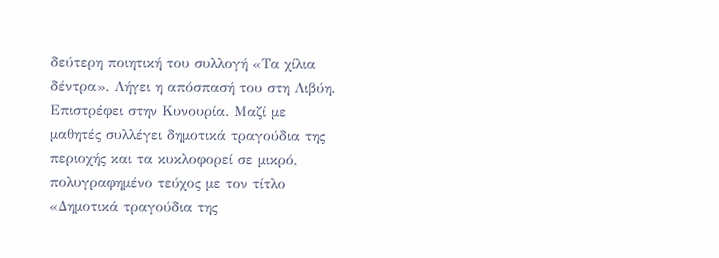δεύτερη ποιητική του συλλογή «Τα χίλια δέντρα». Λήγει η απόσπασή του στη Λιβύη. Επιστρέφει στην Κυνουρία. Μαζί με μαθητές συλλέγει δημοτικά τραγούδια της περιοχής και τα κυκλοφορεί σε μικρό, πολυγραφημένο τεύχος με τον τίτλο «Δημοτικά τραγούδια της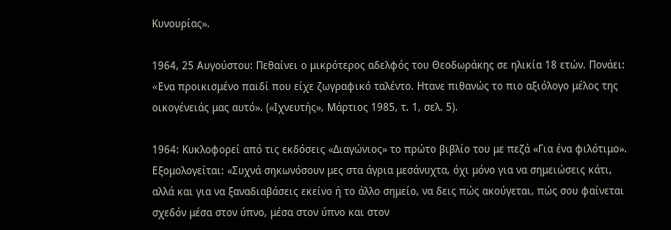Κυνουρίας».

1964, 25 Αυγούστου: Πεθαίνει ο μικρότερος αδελφός του Θεοδωράκης σε ηλικία 18 ετών. Πονάει: «Eνα προικισμένο παιδί που είχε ζωγραφικό ταλέντο. Hτανε πιθανώς το πιο αξιόλογο μέλος της οικογένειάς μας αυτό». («Ιχνευτής», Μάρτιος 1985, τ. 1, σελ. 5).

1964: Κυκλοφορεί από τις εκδόσεις «Διαγώνιος» το πρώτο βιβλίο του με πεζά «Για ένα φιλότιμο». Εξομολογείται: «Συχνά σηκωνόσουν μες στα άγρια μεσάνυχτα, όχι μόνο για να σημειώσεις κάτι, αλλά και για να ξαναδιαβάσεις εκείνο ή το άλλο σημείο, να δεις πώς ακούγεται, πώς σου φαίνεται σχεδόν μέσα στον ύπνο, μέσα στον ύπνο και στον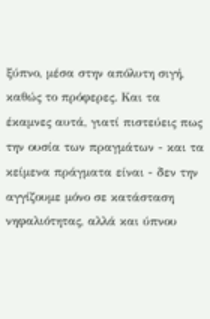ξύπνο, μέσα στην απόλυτη σιγή, καθώς το πρόφερες. Και τα έκαμνες αυτά, γιατί πιστεύεις πως την ουσία των πραγμάτων - και τα κείμενα πράγματα είναι - δεν την αγγίζουμε μόνο σε κατάσταση νηφαλιότητας, αλλά και ύπνου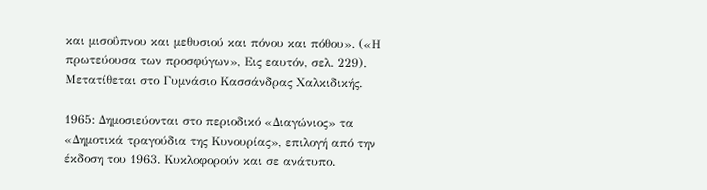και μισοΰπνου και μεθυσιού και πόνου και πόθου». («Η πρωτεύουσα των προσφύγων», Εις εαυτόν, σελ. 229). Μετατίθεται στο Γυμνάσιο Κασσάνδρας Χαλκιδικής.

1965: Δημοσιεύονται στο περιοδικό «Διαγώνιος» τα «Δημοτικά τραγούδια της Κυνουρίας», επιλογή από την έκδοση του 1963. Κυκλοφορούν και σε ανάτυπο.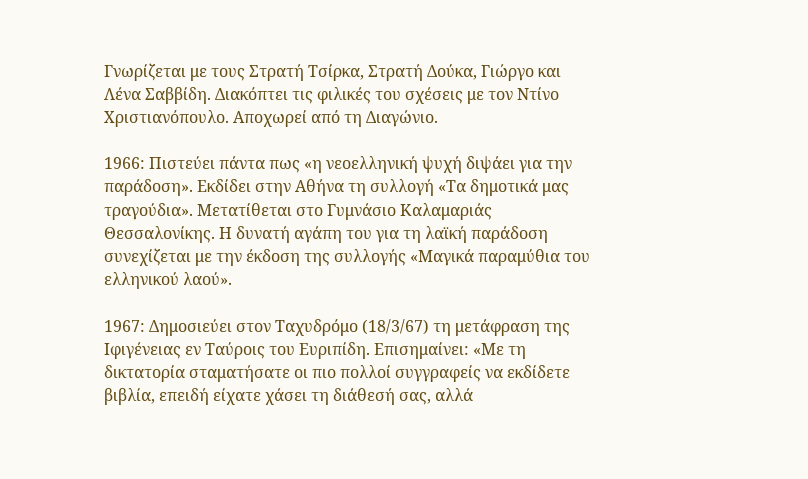Γνωρίζεται με τους Στρατή Τσίρκα, Στρατή Δούκα, Γιώργο και Λένα Σαββίδη. Διακόπτει τις φιλικές του σχέσεις με τον Ντίνο Χριστιανόπουλο. Αποχωρεί από τη Διαγώνιο.

1966: Πιστεύει πάντα πως «η νεοελληνική ψυχή διψάει για την παράδοση». Εκδίδει στην Αθήνα τη συλλογή «Τα δημοτικά μας τραγούδια». Μετατίθεται στο Γυμνάσιο Καλαμαριάς Θεσσαλονίκης. Η δυνατή αγάπη του για τη λαϊκή παράδοση συνεχίζεται με την έκδοση της συλλογής «Μαγικά παραμύθια του ελληνικού λαού».

1967: Δημοσιεύει στον Ταχυδρόμο (18/3/67) τη μετάφραση της Ιφιγένειας εν Ταύροις του Ευριπίδη. Επισημαίνει: «Με τη δικτατορία σταματήσατε οι πιο πολλοί συγγραφείς να εκδίδετε βιβλία, επειδή είχατε χάσει τη διάθεσή σας, αλλά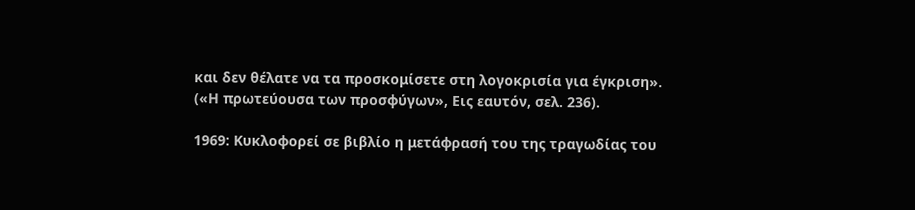και δεν θέλατε να τα προσκομίσετε στη λογοκρισία για έγκριση». («Η πρωτεύουσα των προσφύγων», Εις εαυτόν, σελ. 236).

1969: Κυκλοφορεί σε βιβλίο η μετάφρασή του της τραγωδίας του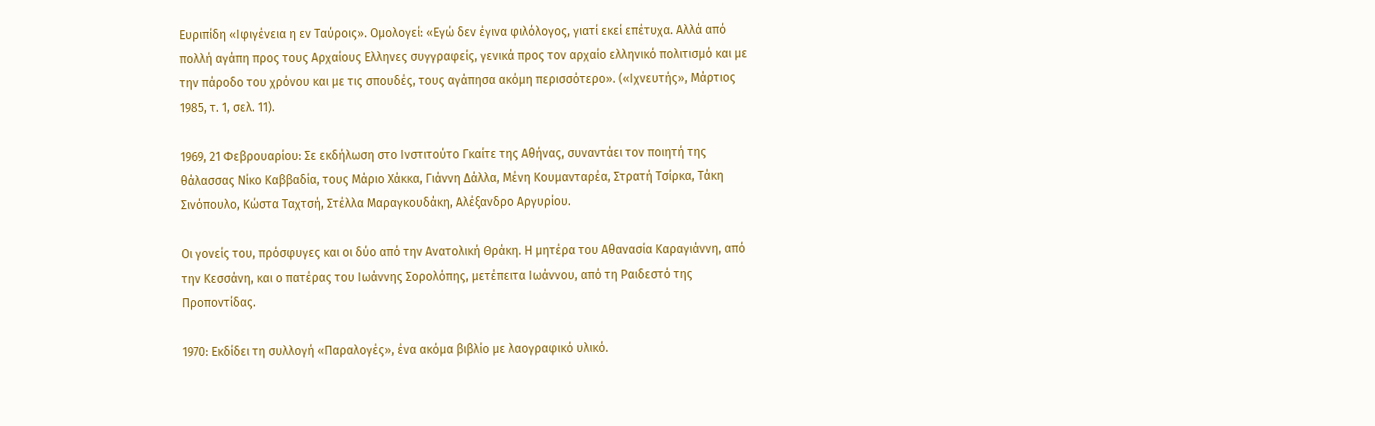Ευριπίδη «Ιφιγένεια η εν Ταύροις». Ομολογεί: «Εγώ δεν έγινα φιλόλογος, γιατί εκεί επέτυχα. Αλλά από πολλή αγάπη προς τους Αρχαίους Eλληνες συγγραφείς, γενικά προς τον αρχαίο ελληνικό πολιτισμό και με την πάροδο του χρόνου και με τις σπουδές, τους αγάπησα ακόμη περισσότερο». («Ιχνευτής», Μάρτιος 1985, τ. 1, σελ. 11).

1969, 21 Φεβρουαρίου: Σε εκδήλωση στο Ινστιτούτο Γκαίτε της Αθήνας, συναντάει τον ποιητή της θάλασσας Νίκο Καββαδία, τους Μάριο Χάκκα, Γιάννη Δάλλα, Μένη Κουμανταρέα, Στρατή Τσίρκα, Τάκη Σινόπουλο, Κώστα Ταχτσή, Στέλλα Μαραγκουδάκη, Αλέξανδρο Αργυρίου.

Οι γονείς του, πρόσφυγες και οι δύο από την Ανατολική Θράκη. Η μητέρα του Αθανασία Καραγιάννη, από την Κεσσάνη, και ο πατέρας του Ιωάννης Σορολόπης, μετέπειτα Ιωάννου, από τη Ραιδεστό της Προποντίδας.

1970: Εκδίδει τη συλλογή «Παραλογές», ένα ακόμα βιβλίο με λαογραφικό υλικό.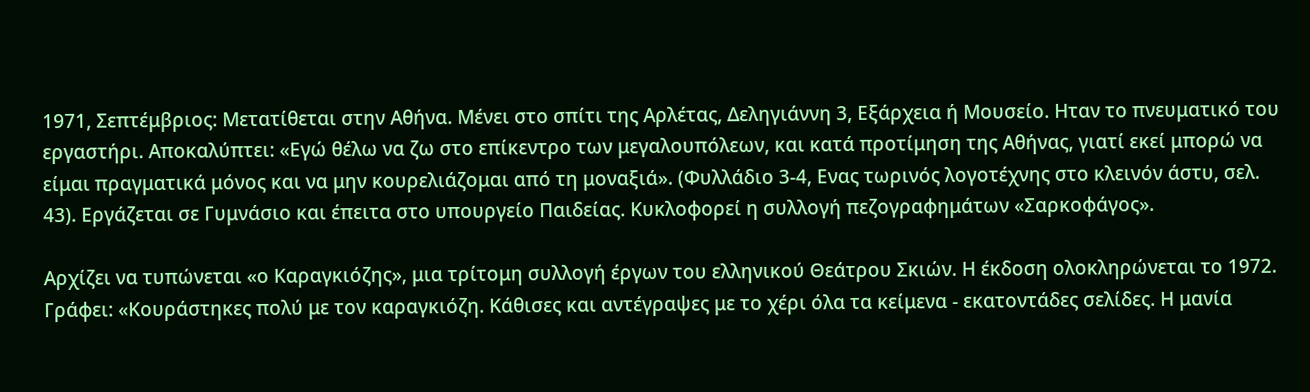1971, Σεπτέμβριος: Μετατίθεται στην Αθήνα. Μένει στο σπίτι της Αρλέτας, Δεληγιάννη 3, Εξάρχεια ή Μουσείο. Hταν το πνευματικό του εργαστήρι. Αποκαλύπτει: «Εγώ θέλω να ζω στο επίκεντρο των μεγαλουπόλεων, και κατά προτίμηση της Αθήνας, γιατί εκεί μπορώ να είμαι πραγματικά μόνος και να μην κουρελιάζομαι από τη μοναξιά». (Φυλλάδιο 3-4, Eνας τωρινός λογοτέχνης στο κλεινόν άστυ, σελ. 43). Εργάζεται σε Γυμνάσιο και έπειτα στο υπουργείο Παιδείας. Κυκλοφορεί η συλλογή πεζογραφημάτων «Σαρκοφάγος».

Αρχίζει να τυπώνεται «ο Καραγκιόζης», μια τρίτομη συλλογή έργων του ελληνικού Θεάτρου Σκιών. Η έκδοση ολοκληρώνεται το 1972. Γράφει: «Κουράστηκες πολύ με τον καραγκιόζη. Κάθισες και αντέγραψες με το χέρι όλα τα κείμενα - εκατοντάδες σελίδες. Η μανία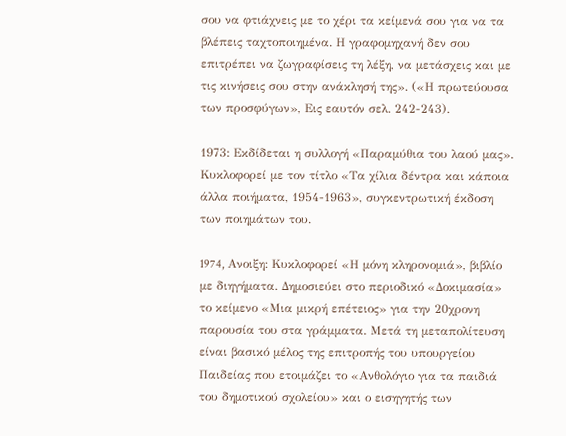σου να φτιάχνεις με το χέρι τα κείμενά σου για να τα βλέπεις ταχτοποιημένα. Η γραφομηχανή δεν σου επιτρέπει να ζωγραφίσεις τη λέξη, να μετάσχεις και με τις κινήσεις σου στην ανάκλησή της». («Η πρωτεύουσα των προσφύγων», Εις εαυτόν σελ. 242-243).

1973: Εκδίδεται η συλλογή «Παραμύθια του λαού μας». Κυκλοφορεί με τον τίτλο «Τα χίλια δέντρα και κάποια άλλα ποιήματα, 1954-1963», συγκεντρωτική έκδοση των ποιημάτων του.

1974, Aνοιξη: Κυκλοφορεί «Η μόνη κληρονομιά», βιβλίο με διηγήματα. Δημοσιεύει στο περιοδικό «Δοκιμασία» το κείμενο «Μια μικρή επέτειος» για την 20χρονη παρουσία του στα γράμματα. Μετά τη μεταπολίτευση είναι βασικό μέλος της επιτροπής του υπουργείου Παιδείας που ετοιμάζει το «Ανθολόγιο για τα παιδιά του δημοτικού σχολείου» και ο εισηγητής των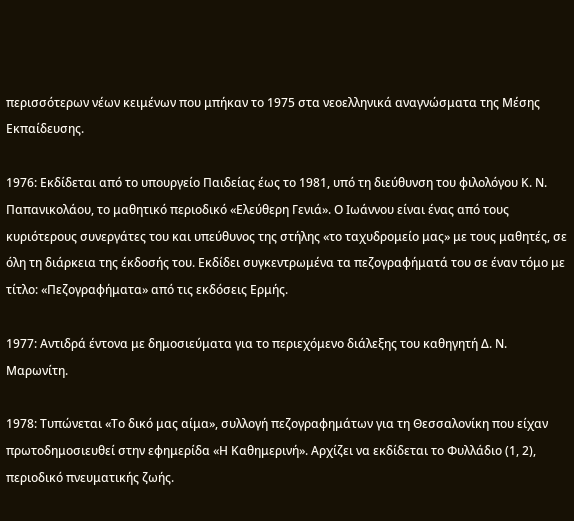περισσότερων νέων κειμένων που μπήκαν το 1975 στα νεοελληνικά αναγνώσματα της Μέσης Εκπαίδευσης.

1976: Εκδίδεται από το υπουργείο Παιδείας έως το 1981, υπό τη διεύθυνση του φιλολόγου Κ. Ν. Παπανικολάου, το μαθητικό περιοδικό «Ελεύθερη Γενιά». Ο Ιωάννου είναι ένας από τους κυριότερους συνεργάτες του και υπεύθυνος της στήλης «το ταχυδρομείο μας» με τους μαθητές, σε όλη τη διάρκεια της έκδοσής του. Εκδίδει συγκεντρωμένα τα πεζογραφήματά του σε έναν τόμο με τίτλο: «Πεζογραφήματα» από τις εκδόσεις Ερμής.

1977: Αντιδρά έντονα με δημοσιεύματα για το περιεχόμενο διάλεξης του καθηγητή Δ. Ν. Μαρωνίτη.

1978: Τυπώνεται «Το δικό μας αίμα», συλλογή πεζογραφημάτων για τη Θεσσαλονίκη που είχαν πρωτοδημοσιευθεί στην εφημερίδα «Η Καθημερινή». Αρχίζει να εκδίδεται το Φυλλάδιο (1, 2), περιοδικό πνευματικής ζωής.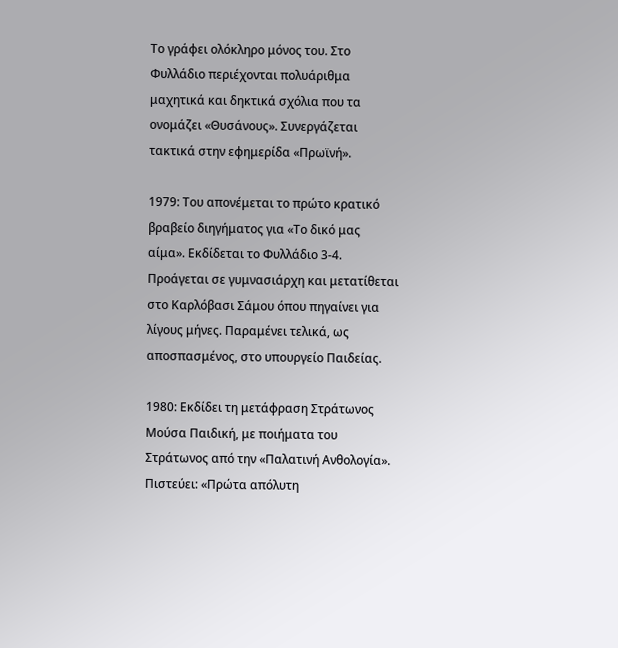Το γράφει ολόκληρο μόνος του. Στο Φυλλάδιο περιέχονται πολυάριθμα μαχητικά και δηκτικά σχόλια που τα ονομάζει «Θυσάνους». Συνεργάζεται τακτικά στην εφημερίδα «Πρωϊνή».

1979: Του απονέμεται το πρώτο κρατικό βραβείο διηγήματος για «Το δικό μας αίμα». Εκδίδεται το Φυλλάδιο 3-4. Προάγεται σε γυμνασιάρχη και μετατίθεται στο Καρλόβασι Σάμου όπου πηγαίνει για λίγους μήνες. Παραμένει τελικά, ως αποσπασμένος, στο υπουργείο Παιδείας.

1980: Εκδίδει τη μετάφραση Στράτωνος Μούσα Παιδική, με ποιήματα του Στράτωνος από την «Παλατινή Ανθολογία». Πιστεύει: «Πρώτα απόλυτη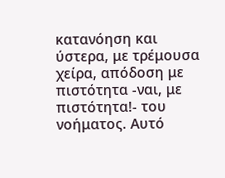κατανόηση και ύστερα, με τρέμουσα χείρα, απόδοση με πιστότητα -ναι, με πιστότητα!- του νοήματος. Αυτό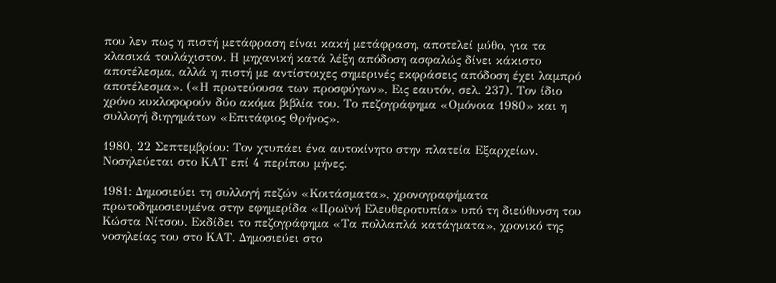που λεν πως η πιστή μετάφραση είναι κακή μετάφραση, αποτελεί μύθο, για τα κλασικά τουλάχιστον. Η μηχανική κατά λέξη απόδοση ασφαλώς δίνει κάκιστο αποτέλεσμα, αλλά η πιστή με αντίστοιχες σημερινές εκφράσεις απόδοση έχει λαμπρό αποτέλεσμα». («Η πρωτεύουσα των προσφύγων», Εις εαυτόν, σελ. 237). Τον ίδιο χρόνο κυκλοφορούν δύο ακόμα βιβλία του. Το πεζογράφημα «Ομόνοια 1980» και η συλλογή διηγημάτων «Επιτάφιος Θρήνος».

1980, 22 Σεπτεμβρίου: Τον χτυπάει ένα αυτοκίνητο στην πλατεία Εξαρχείων. Νοσηλεύεται στο ΚΑΤ επί 4 περίπου μήνες.

1981: Δημοσιεύει τη συλλογή πεζών «Κοιτάσματα», χρονογραφήματα πρωτοδημοσιευμένα στην εφημερίδα «Πρωϊνή Ελευθεροτυπία» υπό τη διεύθυνση του Κώστα Νίτσου. Εκδίδει το πεζογράφημα «Τα πολλαπλά κατάγματα», χρονικό της νοσηλείας του στο ΚΑΤ. Δημοσιεύει στο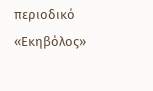περιοδικό «Εκηβόλος»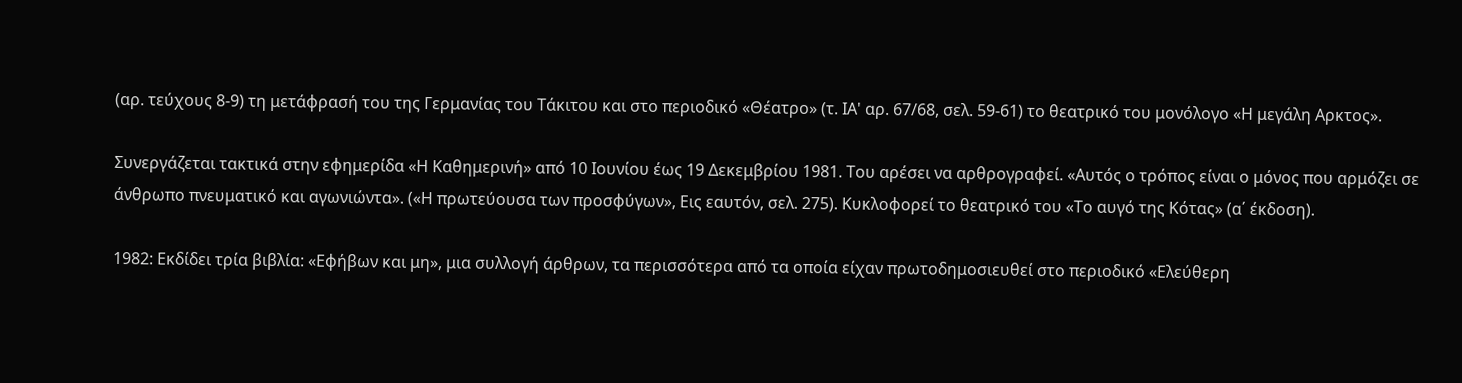(αρ. τεύχους 8-9) τη μετάφρασή του της Γερμανίας του Τάκιτου και στο περιοδικό «Θέατρο» (τ. ΙΑ' αρ. 67/68, σελ. 59-61) το θεατρικό του μονόλογο «Η μεγάλη Aρκτος».

Συνεργάζεται τακτικά στην εφημερίδα «Η Καθημερινή» από 10 Ιουνίου έως 19 Δεκεμβρίου 1981. Του αρέσει να αρθρογραφεί. «Αυτός ο τρόπος είναι ο μόνος που αρμόζει σε άνθρωπο πνευματικό και αγωνιώντα». («Η πρωτεύουσα των προσφύγων», Εις εαυτόν, σελ. 275). Κυκλοφορεί το θεατρικό του «Το αυγό της Κότας» (α΄ έκδοση).

1982: Εκδίδει τρία βιβλία: «Εφήβων και μη», μια συλλογή άρθρων, τα περισσότερα από τα οποία είχαν πρωτοδημοσιευθεί στο περιοδικό «Ελεύθερη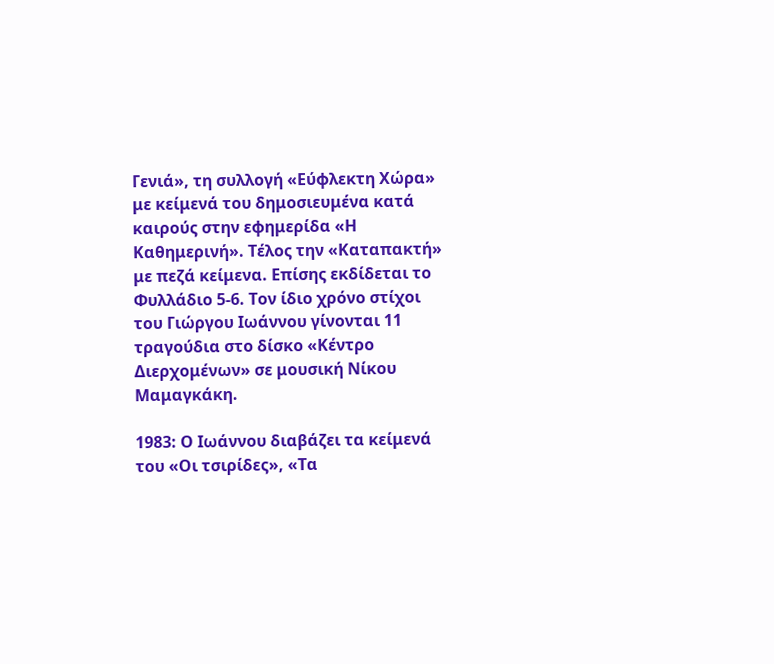Γενιά», τη συλλογή «Εύφλεκτη Χώρα» με κείμενά του δημοσιευμένα κατά καιρούς στην εφημερίδα «Η Καθημερινή». Τέλος την «Καταπακτή» με πεζά κείμενα. Επίσης εκδίδεται το Φυλλάδιο 5-6. Τον ίδιο χρόνο στίχοι του Γιώργου Ιωάννου γίνονται 11 τραγούδια στο δίσκο «Κέντρο Διερχομένων» σε μουσική Νίκου Μαμαγκάκη.

1983: Ο Ιωάννου διαβάζει τα κείμενά του «Οι τσιρίδες», «Τα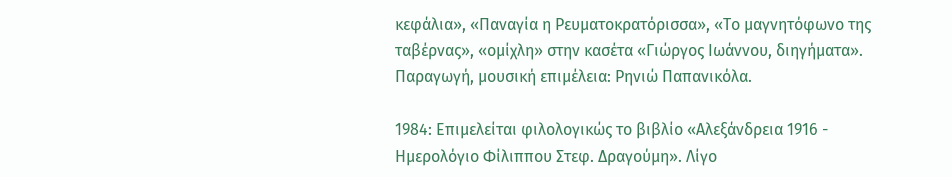κεφάλια», «Παναγία η Ρευματοκρατόρισσα», «Το μαγνητόφωνο της ταβέρνας», «ομίχλη» στην κασέτα «Γιώργος Ιωάννου, διηγήματα». Παραγωγή, μουσική επιμέλεια: Ρηνιώ Παπανικόλα.

1984: Επιμελείται φιλολογικώς το βιβλίο «Αλεξάνδρεια 1916 - Ημερολόγιο Φίλιππου Στεφ. Δραγούμη». Λίγο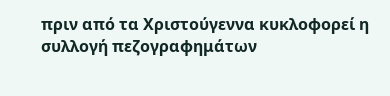πριν από τα Χριστούγεννα κυκλοφορεί η συλλογή πεζογραφημάτων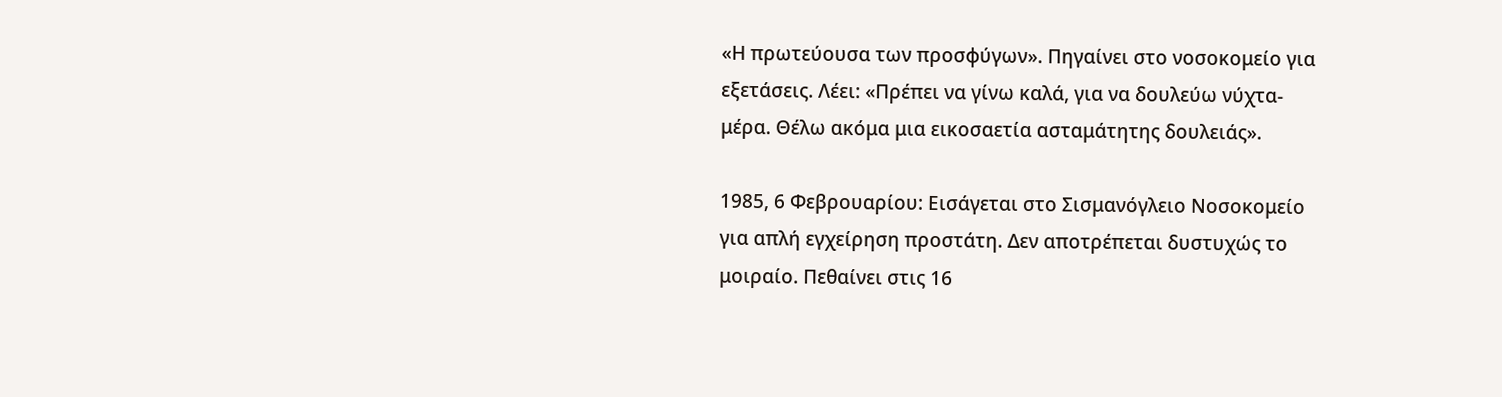«Η πρωτεύουσα των προσφύγων». Πηγαίνει στο νοσοκομείο για εξετάσεις. Λέει: «Πρέπει να γίνω καλά, για να δουλεύω νύχτα-μέρα. Θέλω ακόμα μια εικοσαετία ασταμάτητης δουλειάς».

1985, 6 Φεβρουαρίου: Εισάγεται στο Σισμανόγλειο Νοσοκομείο για απλή εγχείρηση προστάτη. Δεν αποτρέπεται δυστυχώς το μοιραίο. Πεθαίνει στις 16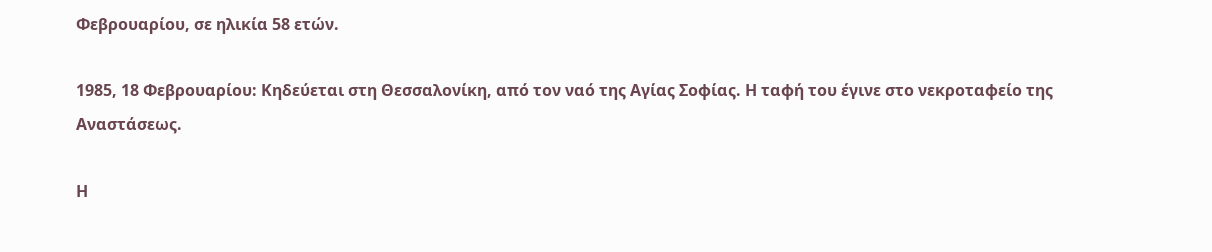Φεβρουαρίου, σε ηλικία 58 ετών.

1985, 18 Φεβρουαρίου: Κηδεύεται στη Θεσσαλονίκη, από τον ναό της Αγίας Σοφίας. Η ταφή του έγινε στο νεκροταφείο της Αναστάσεως.

Η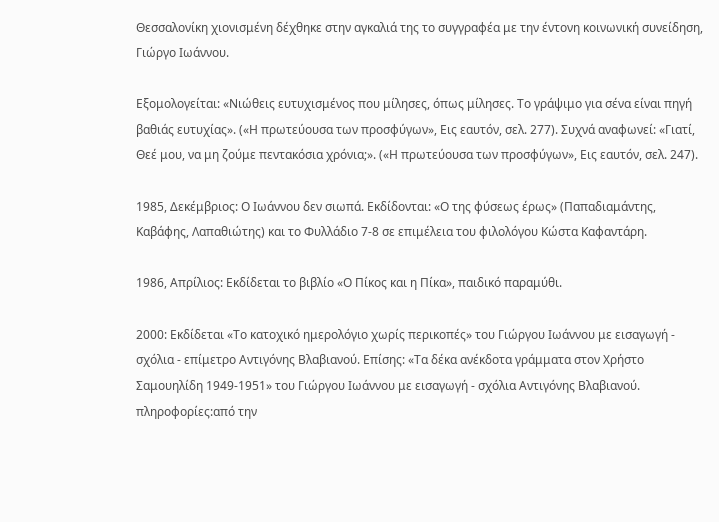Θεσσαλονίκη χιονισμένη δέχθηκε στην αγκαλιά της το συγγραφέα με την έντονη κοινωνική συνείδηση, Γιώργο Ιωάννου.

Εξομολογείται: «Νιώθεις ευτυχισμένος που μίλησες, όπως μίλησες. Το γράψιμο για σένα είναι πηγή βαθιάς ευτυχίας». («Η πρωτεύουσα των προσφύγων», Εις εαυτόν, σελ. 277). Συχνά αναφωνεί: «Γιατί, Θεέ μου, να μη ζούμε πεντακόσια χρόνια;». («Η πρωτεύουσα των προσφύγων», Εις εαυτόν, σελ. 247).

1985, Δεκέμβριος: Ο Ιωάννου δεν σιωπά. Εκδίδονται: «Ο της φύσεως έρως» (Παπαδιαμάντης, Καβάφης, Λαπαθιώτης) και το Φυλλάδιο 7-8 σε επιμέλεια του φιλολόγου Κώστα Καφαντάρη.

1986, Απρίλιος: Εκδίδεται το βιβλίο «Ο Πίκος και η Πίκα», παιδικό παραμύθι.

2000: Εκδίδεται «Το κατοχικό ημερολόγιο χωρίς περικοπές» του Γιώργου Ιωάννου με εισαγωγή - σχόλια - επίμετρο Αντιγόνης Βλαβιανού. Επίσης: «Τα δέκα ανέκδοτα γράμματα στον Χρήστο Σαμουηλίδη 1949-1951» του Γιώργου Ιωάννου με εισαγωγή - σχόλια Αντιγόνης Βλαβιανού.
πληροφορίες:από την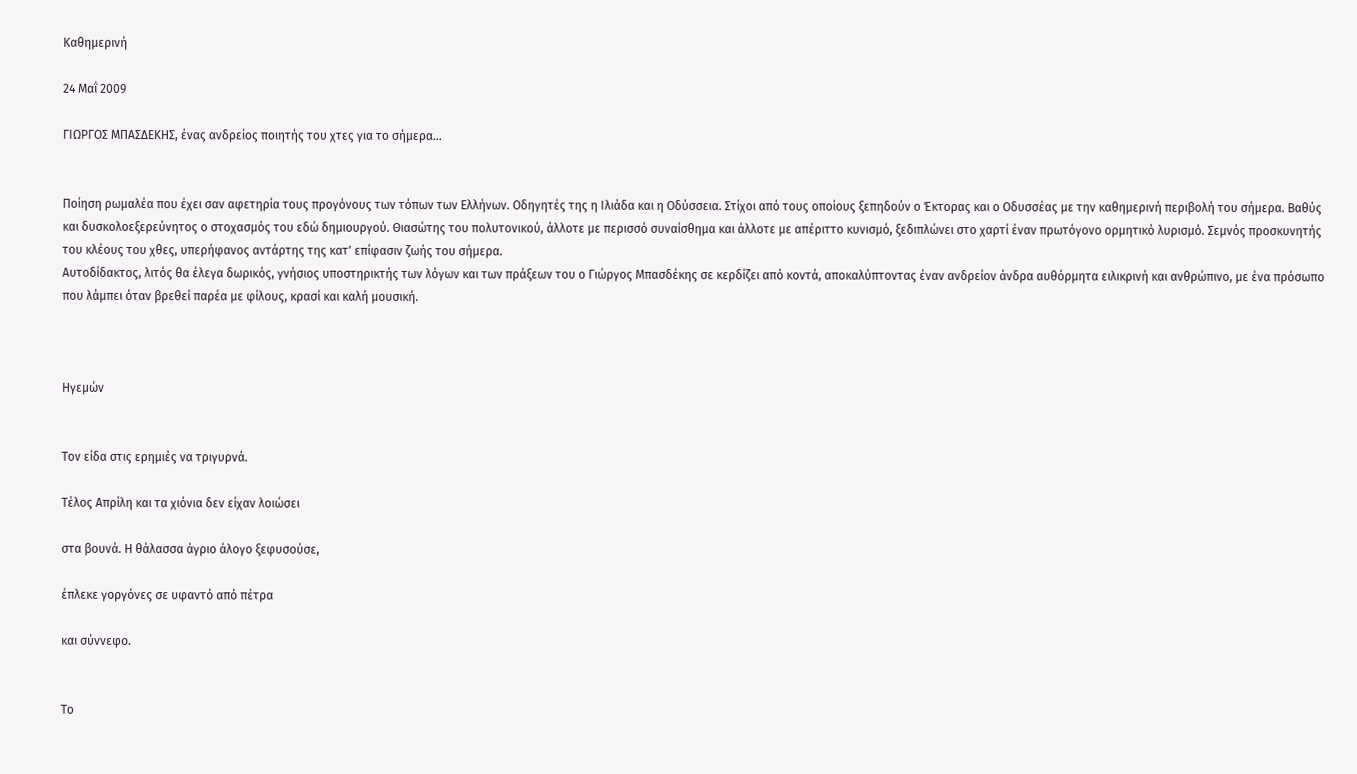Καθημερινή

24 Μαΐ 2009

ΓΙΩΡΓΟΣ ΜΠΑΣΔΕΚΗΣ, ένας ανδρείος ποιητής του χτες για το σήμερα...


Ποίηση ρωμαλέα που έχει σαν αφετηρία τους προγόνους των τόπων των Ελλήνων. Οδηγητές της η Ιλιάδα και η Οδύσσεια. Στίχοι από τους οποίους ξεπηδούν ο Έκτορας και ο Οδυσσέας με την καθημερινή περιβολή του σήμερα. Βαθύς και δυσκολοεξερεύνητος ο στοχασμός του εδώ δημιουργού. Θιασώτης του πολυτονικού, άλλοτε με περισσό συναίσθημα και άλλοτε με απέριττο κυνισμό, ξεδιπλώνει στο χαρτί έναν πρωτόγονο ορμητικό λυρισμό. Σεμνός προσκυνητής του κλέους του χθες, υπερήφανος αντάρτης της κατ' επίφασιν ζωής του σήμερα.
Αυτοδίδακτος, λιτός θα έλεγα δωρικός, γνήσιος υποστηρικτής των λόγων και των πράξεων του ο Γιώργος Μπασδέκης σε κερδίζει από κοντά, αποκαλύπτοντας έναν ανδρείον άνδρα αυθόρμητα ειλικρινή και ανθρώπινο, με ένα πρόσωπο που λάμπει όταν βρεθεί παρέα με φίλους, κρασί και καλή μουσική.



Ηγεμών


Τον είδα στις ερημιές να τριγυρνά.

Τέλος Απρίλη και τα χιόνια δεν είχαν λοιώσει

στα βουνά. Η θάλασσα άγριο άλογο ξεφυσούσε,

έπλεκε γοργόνες σε υφαντό από πέτρα

και σύννεφο.


Το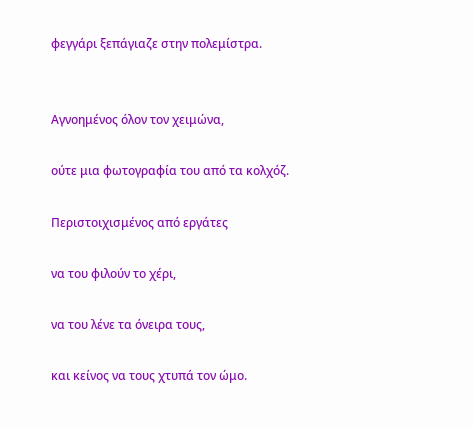φεγγάρι ξεπάγιαζε στην πολεμίστρα.


Αγνοημένος όλον τον χειμώνα,

ούτε μια φωτογραφία του από τα κολχόζ.

Περιστοιχισμένος από εργάτες

να του φιλούν το χέρι,

να του λένε τα όνειρα τους,

και κείνος να τους χτυπά τον ώμο.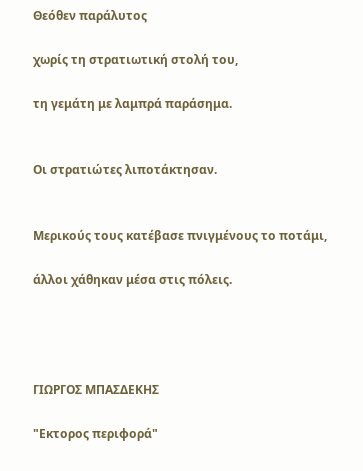Θεόθεν παράλυτος

χωρίς τη στρατιωτική στολή του,

τη γεμάτη με λαμπρά παράσημα.


Οι στρατιώτες λιποτάκτησαν.


Μερικούς τους κατέβασε πνιγμένους το ποτάμι,

άλλοι χάθηκαν μέσα στις πόλεις.




ΓΙΩΡΓΟΣ ΜΠΑΣΔΕΚΗΣ

"Εκτορος περιφορά"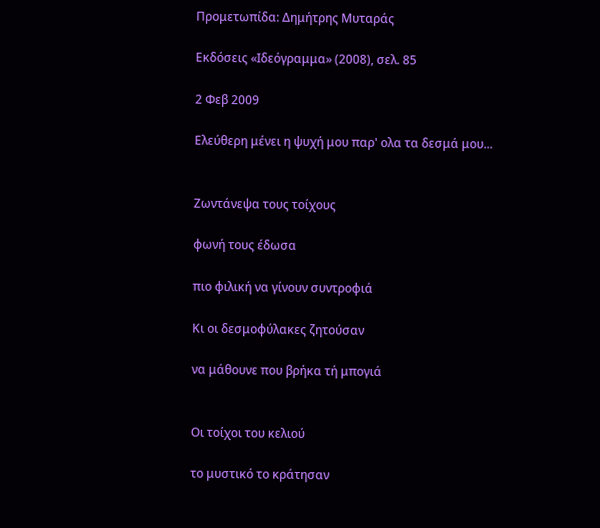Προμετωπίδα: Δημήτρης Μυταράς

Εκδόσεις «Ιδεόγραμμα» (2008), σελ. 85

2 Φεβ 2009

Ελεύθερη μένει η ψυχή μου παρ' ολα τα δεσμά μου...


Ζωντάνεψα τους τοίχους

φωνή τους έδωσα

πιο φιλική να γίνουν συντροφιά

Κι οι δεσμοφύλακες ζητούσαν

να μάθουνε που βρήκα τή μπογιά


Οι τοίχοι του κελιού

το μυστικό το κράτησαν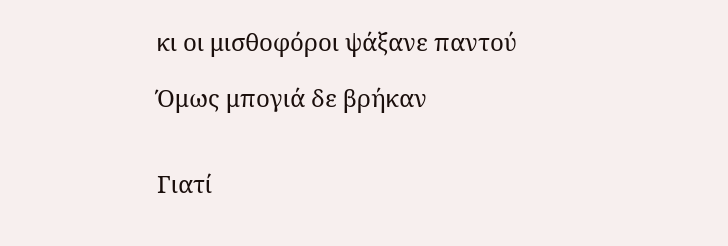κι οι μισθοφόροι ψάξανε παντού

Όμως μπογιά δε βρήκαν


Γιατί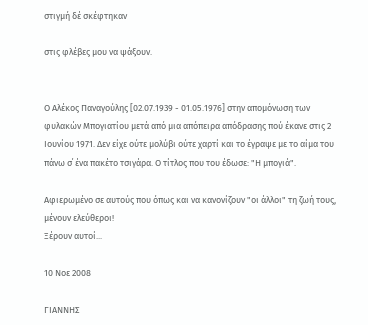στιγμή δέ σκέφτηκαν

στις φλέβες μου να ψάξουν.


Ο Αλέκος Παναγούλης [02.07.1939 - 01.05.1976] στην απομόνωση των φυλακών Μπογιατίου μετά από μια απόπειρα απόδρασης πού έκανε στις 2 Ιουνίου 1971. Δεν είχε ούτε μολύβι ούτε χαρτί και το έγραψε με το αίμα του πάνω σ΄ ένα πακέτο τσιγάρα. Ο τίτλος που του έδωσε: "Η μπογιά".

Αφιερωμένο σε αυτούς που όπως και να κανονίζουν "οι άλλοι" τη ζωή τους, μένουν ελεύθεροι!
Ξέρουν αυτοί...

10 Νοε 2008

ΓΙΑΝΝΗΣ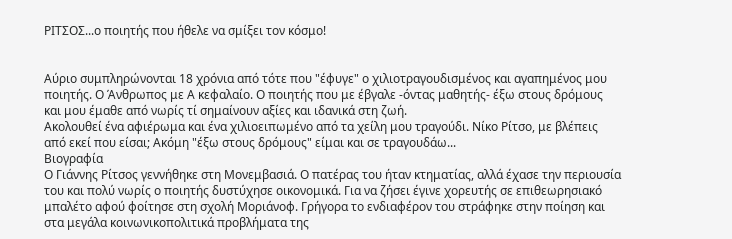ΡΙΤΣΟΣ...ο ποιητής που ήθελε να σμίξει τον κόσμο!


Αύριο συμπληρώνονται 18 χρόνια από τότε που "έφυγε" ο χιλιοτραγουδισμένος και αγαπημένος μου ποιητής. Ο Άνθρωπος με Α κεφαλαίο. Ο ποιητής που με έβγαλε -όντας μαθητής- έξω στους δρόμους και μου έμαθε από νωρίς τί σημαίνουν αξίες και ιδανικά στη ζωή.
Ακολουθεί ένα αφιέρωμα και ένα χιλιοειπωμένο από τα χείλη μου τραγούδι. Νίκο Ρίτσο, με βλέπεις από εκεί που είσαι; Ακόμη "έξω στους δρόμους" είμαι και σε τραγουδάω...
Βιογραφία
Ο Γιάννης Ρίτσος γεννήθηκε στη Μονεμβασιά. Ο πατέρας του ήταν κτηματίας, αλλά έχασε την περιουσία του και πολύ νωρίς ο ποιητής δυστύχησε οικονομικά. Για να ζήσει έγινε χορευτής σε επιθεωρησιακό μπαλέτο αφού φοίτησε στη σχολή Μοριάνοφ. Γρήγορα το ενδιαφέρον του στράφηκε στην ποίηση και στα μεγάλα κοινωνικοπολιτικά προβλήματα της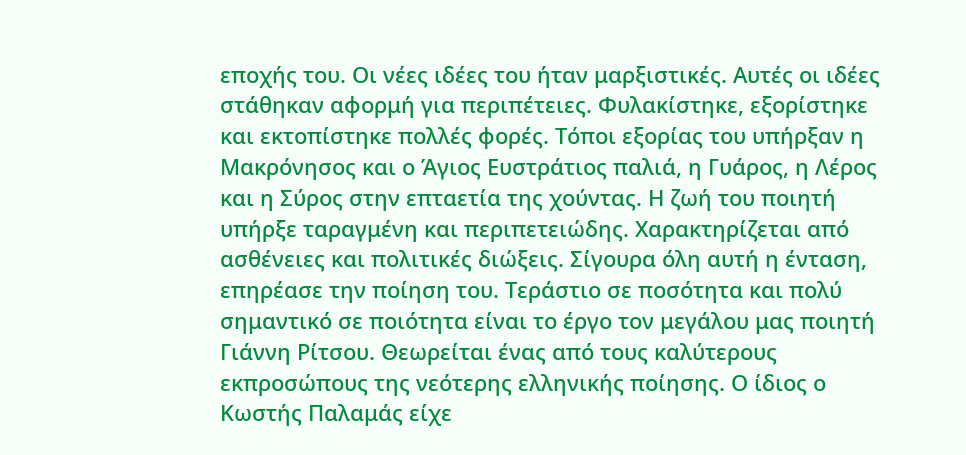εποχής του. Οι νέες ιδέες του ήταν μαρξιστικές. Αυτές οι ιδέες στάθηκαν αφορμή για περιπέτειες. Φυλακίστηκε, εξορίστηκε και εκτοπίστηκε πολλές φορές. Τόποι εξορίας του υπήρξαν η Μακρόνησος και ο Άγιος Ευστράτιος παλιά, η Γυάρος, η Λέρος και η Σύρος στην επταετία της χούντας. Η ζωή του ποιητή υπήρξε ταραγμένη και περιπετειώδης. Χαρακτηρίζεται από ασθένειες και πολιτικές διώξεις. Σίγουρα όλη αυτή η ένταση, επηρέασε την ποίηση του. Τεράστιο σε ποσότητα και πολύ σημαντικό σε ποιότητα είναι το έργο τον μεγάλου μας ποιητή Γιάννη Ρίτσου. Θεωρείται ένας από τους καλύτερους εκπροσώπους της νεότερης ελληνικής ποίησης. Ο ίδιος ο Κωστής Παλαμάς είχε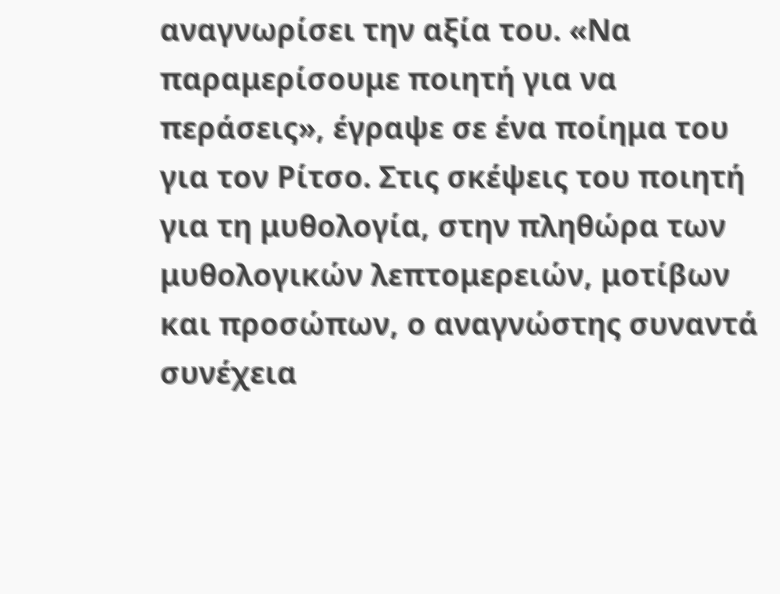αναγνωρίσει την αξία του. «Να παραμερίσουμε ποιητή για να περάσεις», έγραψε σε ένα ποίημα του για τον Ρίτσο. Στις σκέψεις του ποιητή για τη μυθολογία, στην πληθώρα των μυθολογικών λεπτομερειών, μοτίβων και προσώπων, ο αναγνώστης συναντά συνέχεια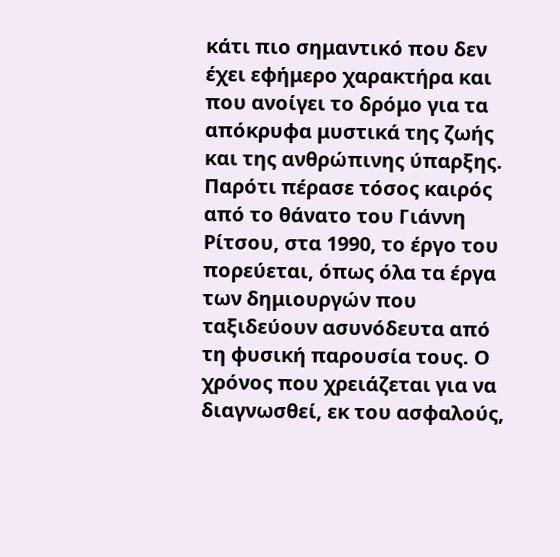κάτι πιο σημαντικό που δεν έχει εφήμερο χαρακτήρα και που ανοίγει το δρόμο για τα απόκρυφα μυστικά της ζωής και της ανθρώπινης ύπαρξης. Παρότι πέρασε τόσος καιρός από το θάνατο του Γιάννη Ρίτσου, στα 1990, το έργο του πορεύεται, όπως όλα τα έργα των δημιουργών που ταξιδεύουν ασυνόδευτα από τη φυσική παρουσία τους. Ο χρόνος που χρειάζεται για να διαγνωσθεί, εκ του ασφαλούς,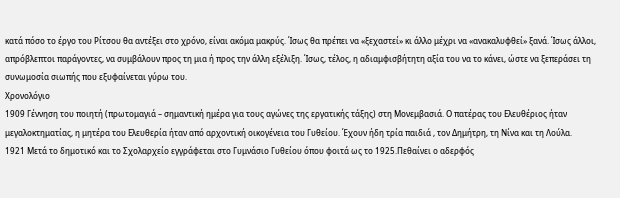κατά πόσο το έργο του Ρίτσου θα αντέξει στο χρόνο, είναι ακόμα μακρύς. Ίσως θα πρέπει να «ξεχαστεί» κι άλλο μέχρι να «ανακαλυφθεί» ξανά. Ίσως άλλοι, απρόβλεπτοι παράγοντες, να συμβάλουν προς τη μια ή προς την άλλη εξέλιξη. Ίσως, τέλος, η αδιαμφισβήτητη αξία του να το κάνει, ώστε να ξεπεράσει τη συνωμοσία σιωπής που εξυφαίνεται γύρω του.
Χρονολόγιο
1909 Γέννηση του ποιητή (πρωτομαγιά – σημαντική ημέρα για τους αγώνες της εργατικής τάξης) στη Μονεμβασιά. Ο πατέρας του Ελευθέριος ήταν μεγαλοκτηματίας, η μητέρα του Ελευθερία ήταν από αρχοντική οικογένεια του Γυθείου. Έχουν ήδη τρία παιδιά , τον Δημήτρη, τη Νίνα και τη Λούλα.
1921 Μετά το δημοτικό και το Σχολαρχείο εγγράφεται στο Γυμνάσιο Γυθείου όπου φοιτά ως το 1925.Πεθαίνει ο αδερφός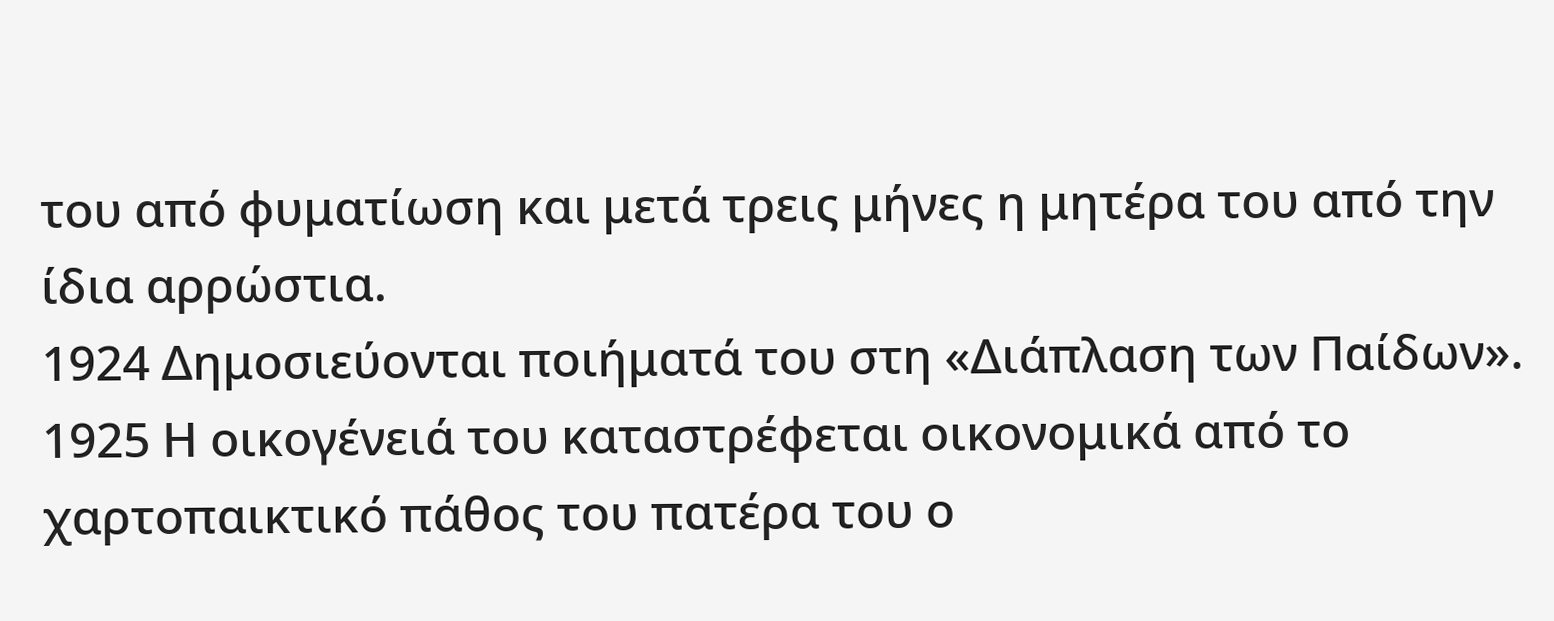του από φυματίωση και μετά τρεις μήνες η μητέρα του από την ίδια αρρώστια.
1924 Δημοσιεύονται ποιήματά του στη «Διάπλαση των Παίδων».
1925 Η οικογένειά του καταστρέφεται οικονομικά από το χαρτοπαικτικό πάθος του πατέρα του ο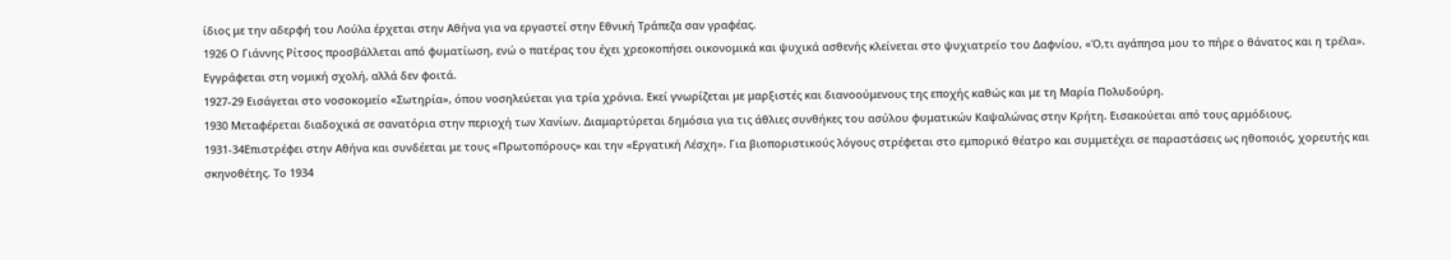ίδιος με την αδερφή του Λούλα έρχεται στην Αθήνα για να εργαστεί στην Εθνική Τράπεζα σαν γραφέας.
1926 Ο Γιάννης Ρίτσος προσβάλλεται από φυματίωση, ενώ ο πατέρας του έχει χρεοκοπήσει οικονομικά και ψυχικά ασθενής κλείνεται στο ψυχιατρείο του Δαφνίου, «Ό,τι αγάπησα μου το πήρε ο θάνατος και η τρέλα». Εγγράφεται στη νομική σχολή, αλλά δεν φοιτά.
1927-29 Εισάγεται στο νοσοκομείο «Σωτηρία», όπου νοσηλεύεται για τρία χρόνια. Εκεί γνωρίζεται με μαρξιστές και διανοούμενους της εποχής καθώς και με τη Μαρία Πολυδούρη.
1930 Μεταφέρεται διαδοχικά σε σανατόρια στην περιοχή των Χανίων. Διαμαρτύρεται δημόσια για τις άθλιες συνθήκες του ασύλου φυματικών Καψαλώνας στην Κρήτη. Εισακούεται από τους αρμόδιους.
1931-34Επιστρέφει στην Αθήνα και συνδέεται με τους «Πρωτοπόρους» και την «Εργατική Λέσχη». Για βιοποριστικούς λόγους στρέφεται στο εμπορικό θέατρο και συμμετέχει σε παραστάσεις ως ηθοποιός, χορευτής και σκηνοθέτης. Το 1934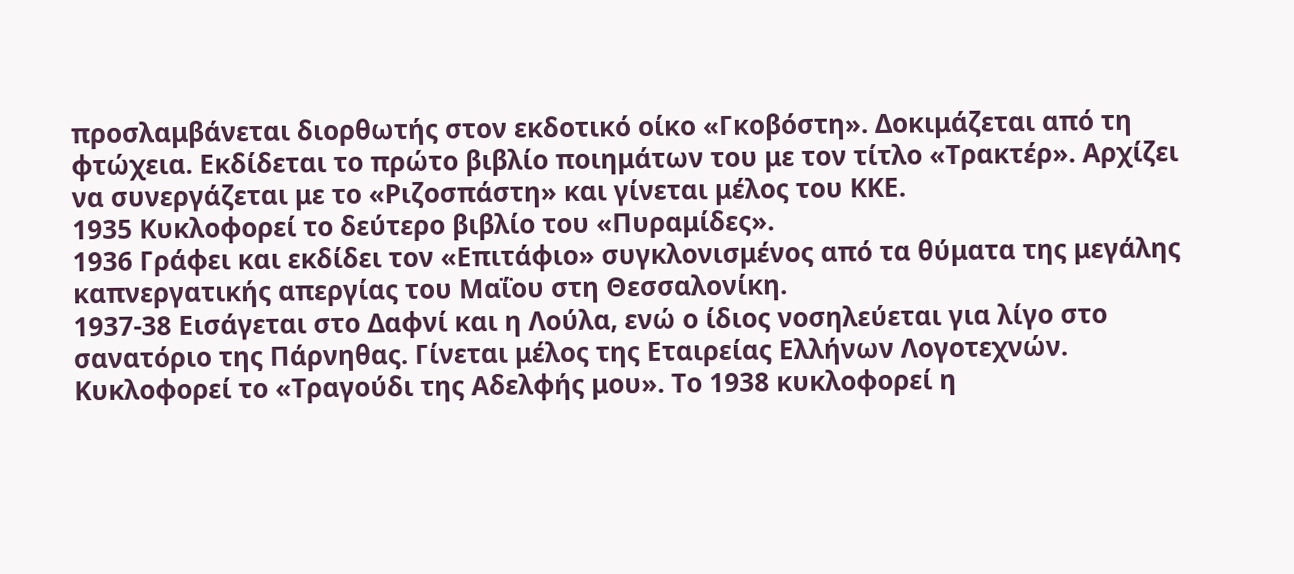προσλαμβάνεται διορθωτής στον εκδοτικό οίκο «Γκοβόστη». Δοκιμάζεται από τη φτώχεια. Εκδίδεται το πρώτο βιβλίο ποιημάτων του με τον τίτλο «Τρακτέρ». Αρχίζει να συνεργάζεται με το «Ριζοσπάστη» και γίνεται μέλος του ΚΚΕ.
1935 Κυκλοφορεί το δεύτερο βιβλίο του «Πυραμίδες».
1936 Γράφει και εκδίδει τον «Επιτάφιο» συγκλονισμένος από τα θύματα της μεγάλης καπνεργατικής απεργίας του Μαΐου στη Θεσσαλονίκη.
1937-38 Εισάγεται στο Δαφνί και η Λούλα, ενώ ο ίδιος νοσηλεύεται για λίγο στο σανατόριο της Πάρνηθας. Γίνεται μέλος της Εταιρείας Ελλήνων Λογοτεχνών. Κυκλοφορεί το «Τραγούδι της Αδελφής μου». Το 1938 κυκλοφορεί η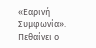«Εαρινή Συμφωνία». Πεθαίνει ο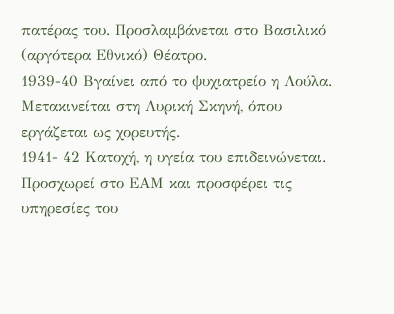πατέρας του. Προσλαμβάνεται στο Βασιλικό (αργότερα Εθνικό) Θέατρο.
1939-40 Βγαίνει από το ψυχιατρείο η Λούλα. Μετακινείται στη Λυρική Σκηνή, όπου εργάζεται ως χορευτής.
1941- 42 Κατοχή, η υγεία του επιδεινώνεται. Προσχωρεί στο ΕΑΜ και προσφέρει τις υπηρεσίες του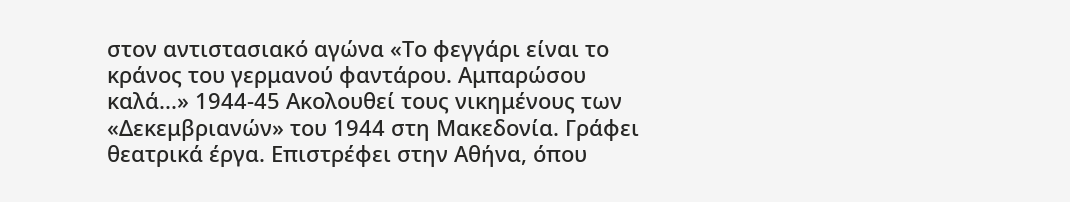στον αντιστασιακό αγώνα «Το φεγγάρι είναι το κράνος του γερμανού φαντάρου. Αμπαρώσου καλά...» 1944-45 Ακολουθεί τους νικημένους των «Δεκεμβριανών» του 1944 στη Μακεδονία. Γράφει θεατρικά έργα. Επιστρέφει στην Αθήνα, όπου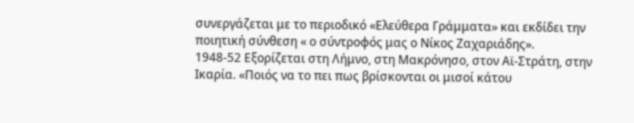συνεργάζεται με το περιοδικό «Ελεύθερα Γράμματα» και εκδίδει την ποιητική σύνθεση « ο σύντροφός μας ο Νίκος Ζαχαριάδης».
1948-52 Εξορίζεται στη Λήμνο, στη Μακρόνησο, στον Αϊ-Στράτη, στην Ικαρία. «Ποιός να το πει πως βρίσκονται οι μισοί κάτου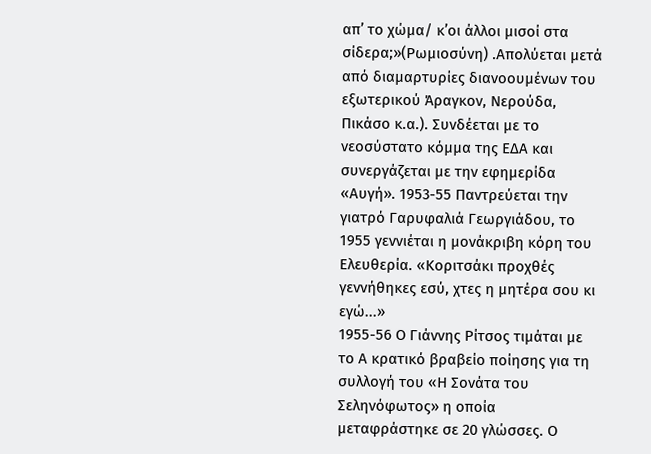απ’ το χώμα/ κ’οι άλλοι μισοί στα σίδερα;»(Ρωμιοσύνη) .Απολύεται μετά από διαμαρτυρίες διανοουμένων του εξωτερικού Άραγκον, Νερούδα, Πικάσο κ.α.). Συνδέεται με το νεοσύστατο κόμμα της ΕΔΑ και συνεργάζεται με την εφημερίδα «Αυγή». 1953-55 Παντρεύεται την γιατρό Γαρυφαλιά Γεωργιάδου, το 1955 γεννιέται η μονάκριβη κόρη του Ελευθερία. «Κοριτσάκι προχθές γεννήθηκες εσύ, χτες η μητέρα σου κι εγώ...»
1955-56 Ο Γιάννης Ρίτσος τιμάται με το Α κρατικό βραβείο ποίησης για τη συλλογή του «Η Σονάτα του Σεληνόφωτος» η οποία μεταφράστηκε σε 20 γλώσσες. Ο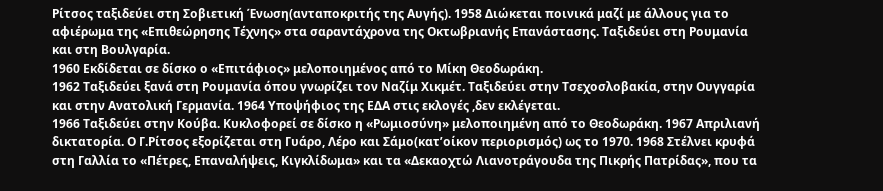Ρίτσος ταξιδεύει στη Σοβιετική Ένωση(ανταποκριτής της Αυγής). 1958 Διώκεται ποινικά μαζί με άλλους για το αφιέρωμα της «Επιθεώρησης Τέχνης» στα σαραντάχρονα της Οκτωβριανής Επανάστασης. Ταξιδεύει στη Ρουμανία και στη Βουλγαρία.
1960 Εκδίδεται σε δίσκο ο «Επιτάφιος» μελοποιημένος από το Μίκη Θεοδωράκη.
1962 Ταξιδεύει ξανά στη Ρουμανία όπου γνωρίζει τον Ναζίμ Χικμέτ. Ταξιδεύει στην Τσεχοσλοβακία, στην Ουγγαρία και στην Ανατολική Γερμανία. 1964 Υποψήφιος της ΕΔΑ στις εκλογές ,δεν εκλέγεται.
1966 Ταξιδεύει στην Κούβα. Κυκλοφορεί σε δίσκο η «Ρωμιοσύνη» μελοποιημένη από το Θεοδωράκη. 1967 Απριλιανή δικτατορία. Ο Γ.Ρίτσος εξορίζεται στη Γυάρο, Λέρο και Σάμο(κατ’οίκον περιορισμός) ως το 1970. 1968 Στέλνει κρυφά στη Γαλλία το «Πέτρες, Επαναλήψεις, Κιγκλίδωμα» και τα «Δεκαοχτώ Λιανοτράγουδα της Πικρής Πατρίδας», που τα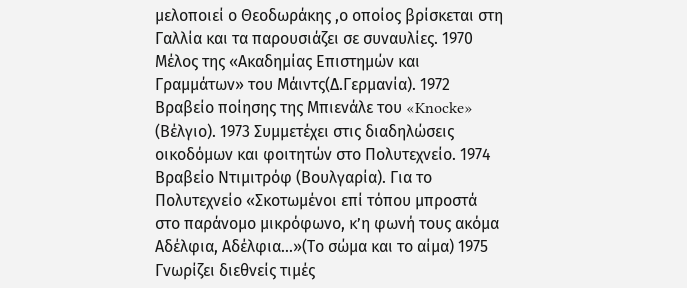μελοποιεί ο Θεοδωράκης ,ο οποίος βρίσκεται στη Γαλλία και τα παρουσιάζει σε συναυλίες. 1970 Μέλος της «Ακαδημίας Επιστημών και Γραμμάτων» του Μάιντς(Δ.Γερμανία). 1972 Βραβείο ποίησης της Μπιενάλε του «Knocke» (Βέλγιο). 1973 Συμμετέχει στις διαδηλώσεις οικοδόμων και φοιτητών στο Πολυτεχνείο. 1974 Βραβείο Ντιμιτρόφ (Βουλγαρία). Για το Πολυτεχνείο «Σκοτωμένοι επί τόπου μπροστά στο παράνομο μικρόφωνο, κ’η φωνή τους ακόμα Αδέλφια, Αδέλφια...»(Το σώμα και το αίμα) 1975 Γνωρίζει διεθνείς τιμές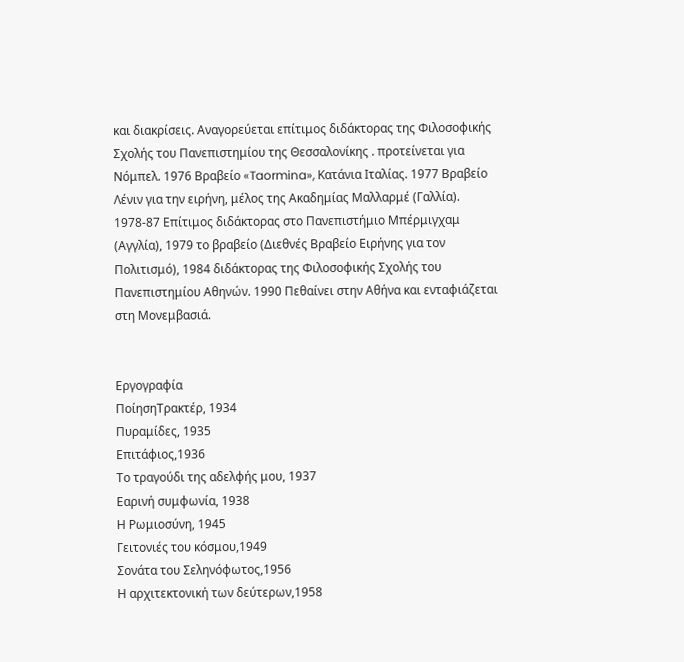και διακρίσεις. Αναγορεύεται επίτιμος διδάκτορας της Φιλοσοφικής Σχολής του Πανεπιστημίου της Θεσσαλονίκης . προτείνεται για Νόμπελ. 1976 Βραβείο «Taormina», Κατάνια Ιταλίας. 1977 Βραβείο Λένιν για την ειρήνη, μέλος της Ακαδημίας Μαλλαρμέ (Γαλλία). 1978-87 Επίτιμος διδάκτορας στο Πανεπιστήμιο Μπέρμιγχαμ (Αγγλία), 1979 το βραβείο (Διεθνές Βραβείο Ειρήνης για τον Πολιτισμό), 1984 διδάκτορας της Φιλοσοφικής Σχολής του Πανεπιστημίου Αθηνών. 1990 Πεθαίνει στην Αθήνα και ενταφιάζεται στη Μονεμβασιά.


Εργογραφία
ΠοίησηΤρακτέρ, 1934
Πυραμίδες, 1935
Επιτάφιος,1936
Το τραγούδι της αδελφής μου, 1937
Εαρινή συμφωνία, 1938
Η Ρωμιοσύνη, 1945
Γειτονιές του κόσμου,1949
Σονάτα του Σεληνόφωτος,1956
Η αρχιτεκτονική των δεύτερων,1958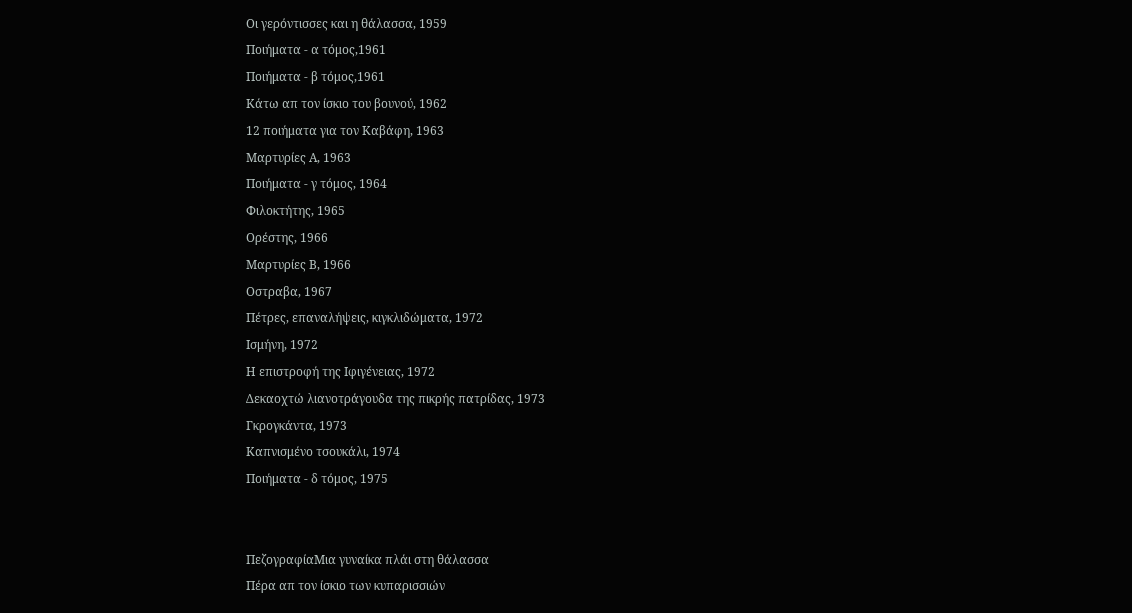Οι γερόντισσες και η θάλασσα, 1959
Ποιήματα - α τόμος,1961
Ποιήματα - β τόμος,1961
Κάτω απ τον ίσκιο του βουνού, 1962
12 ποιήματα για τον Καβάφη, 1963
Μαρτυρίες Α, 1963
Ποιήματα - γ τόμος, 1964
Φιλοκτήτης, 1965
Ορέστης, 1966
Μαρτυρίες Β, 1966
Οστραβα, 1967
Πέτρες, επαναλήψεις, κιγκλιδώματα, 1972
Ισμήνη, 1972
Η επιστροφή της Ιφιγένειας, 1972
Δεκαοχτώ λιανοτράγουδα της πικρής πατρίδας, 1973
Γκρογκάντα, 1973
Καπνισμένο τσουκάλι, 1974
Ποιήματα - δ τόμος, 1975


ΠεζογραφίαΜια γυναίκα πλάι στη θάλασσα
Πέρα απ τον ίσκιο των κυπαρισσιών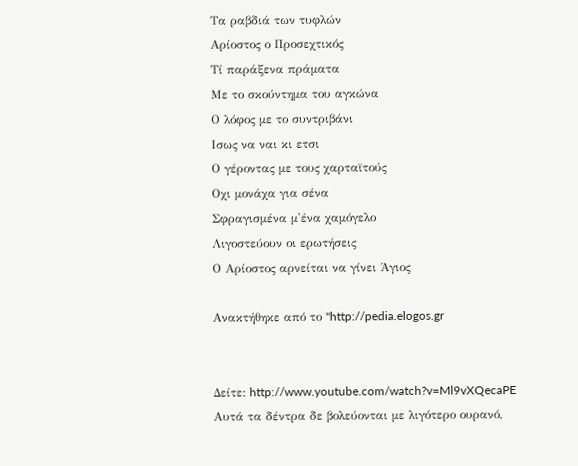Τα ραβδιά των τυφλών
Αρίοστος ο Προσεχτικός
Τί παράξενα πράματα
Με το σκούντημα του αγκώνα
Ο λόφος με το συντριβάνι
Ισως να ναι κι ετσι
Ο γέροντας με τους χαρταϊτούς
Οχι μονάχα για σένα
Σφραγισμένα μ'ένα χαμόγελο
Λιγοστεύουν οι ερωτήσεις
Ο Αρίοστος αρνείται να γίνει Άγιος

Ανακτήθηκε από το "http://pedia.elogos.gr


Δείτε: http://www.youtube.com/watch?v=Ml9vXQecaPE
Aυτά τα δέντρα δε βολεύονται με λιγότερο ουρανό,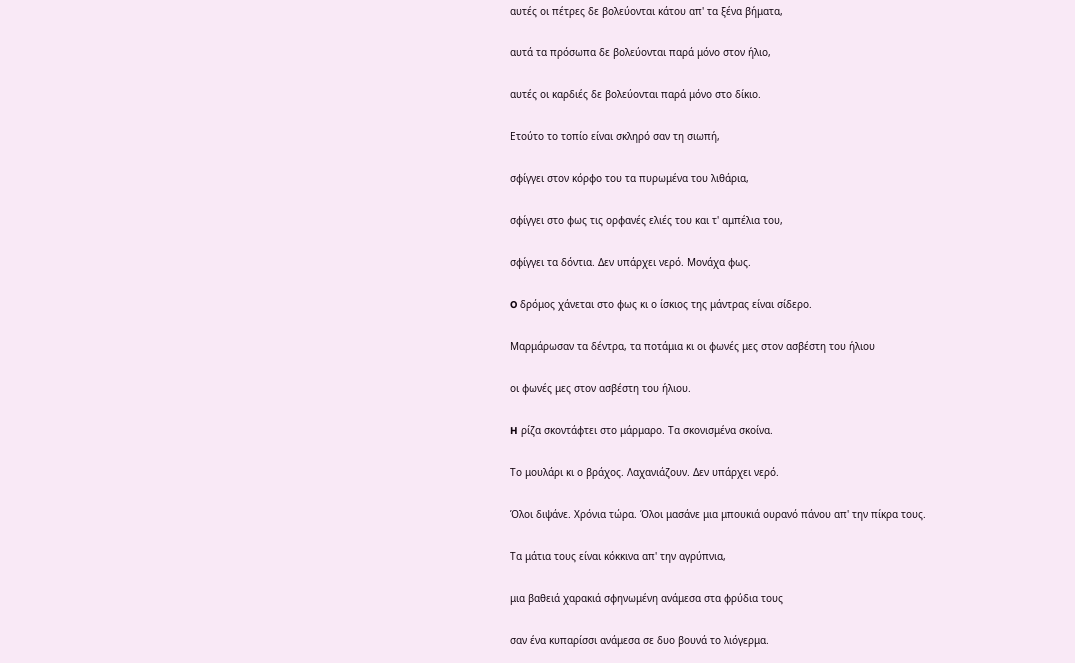αυτές οι πέτρες δε βολεύονται κάτου απ' τα ξένα βήματα,

αυτά τα πρόσωπα δε βολεύονται παρά μόνο στον ήλιο,

αυτές οι καρδιές δε βολεύονται παρά μόνο στο δίκιο.

Eτούτο το τοπίο είναι σκληρό σαν τη σιωπή,

σφίγγει στον κόρφο του τα πυρωμένα του λιθάρια,

σφίγγει στο φως τις ορφανές ελιές του και τ' αμπέλια του,

σφίγγει τα δόντια. Δεν υπάρχει νερό. Mονάχα φως.

O δρόμος χάνεται στο φως κι ο ίσκιος της μάντρας είναι σίδερο.

Mαρμάρωσαν τα δέντρα, τα ποτάμια κι οι φωνές μες στον ασβέστη του ήλιου

οι φωνές μες στον ασβέστη του ήλιου.

H ρίζα σκοντάφτει στο μάρμαρο. Tα σκονισμένα σκοίνα.

Tο μουλάρι κι ο βράχος. Λαχανιάζουν. Δεν υπάρχει νερό.

Όλοι διψάνε. Xρόνια τώρα. Όλοι μασάνε μια μπουκιά ουρανό πάνου απ' την πίκρα τους.

Tα μάτια τους είναι κόκκινα απ' την αγρύπνια,

μια βαθειά χαρακιά σφηνωμένη ανάμεσα στα φρύδια τους

σαν ένα κυπαρίσσι ανάμεσα σε δυο βουνά το λιόγερμα.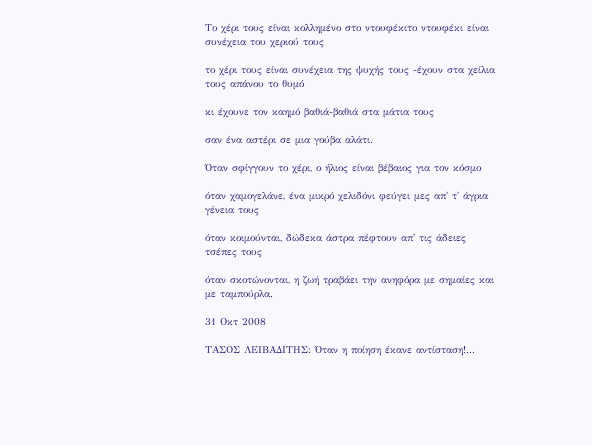Tο χέρι τους είναι κολλημένο στο ντουφέκιτο ντουφέκι είναι συνέχεια του χεριού τους

το χέρι τους είναι συνέχεια της ψυχής τους -έχουν στα χείλια τους απάνου το θυμό

κι έχουνε τον καημό βαθιά-βαθιά στα μάτια τους

σαν ένα αστέρι σε μια γούβα αλάτι.

Όταν σφίγγουν το χέρι, ο ήλιος είναι βέβαιος για τον κόσμο

όταν χαμογελάνε, ένα μικρό χελιδόνι φεύγει μες απ' τ' άγρια γένεια τους

όταν κοιμούνται, δώδεκα άστρα πέφτουν απ' τις άδειες τσέπες τους

όταν σκοτώνονται, η ζωή τραβάει την ανηφόρα με σημαίες και με ταμπούρλα.

31 Οκτ 2008

ΤΑΣΟΣ ΛΕΙΒΑΔΙΤΗΣ: Όταν η ποίηση έκανε αντίσταση!...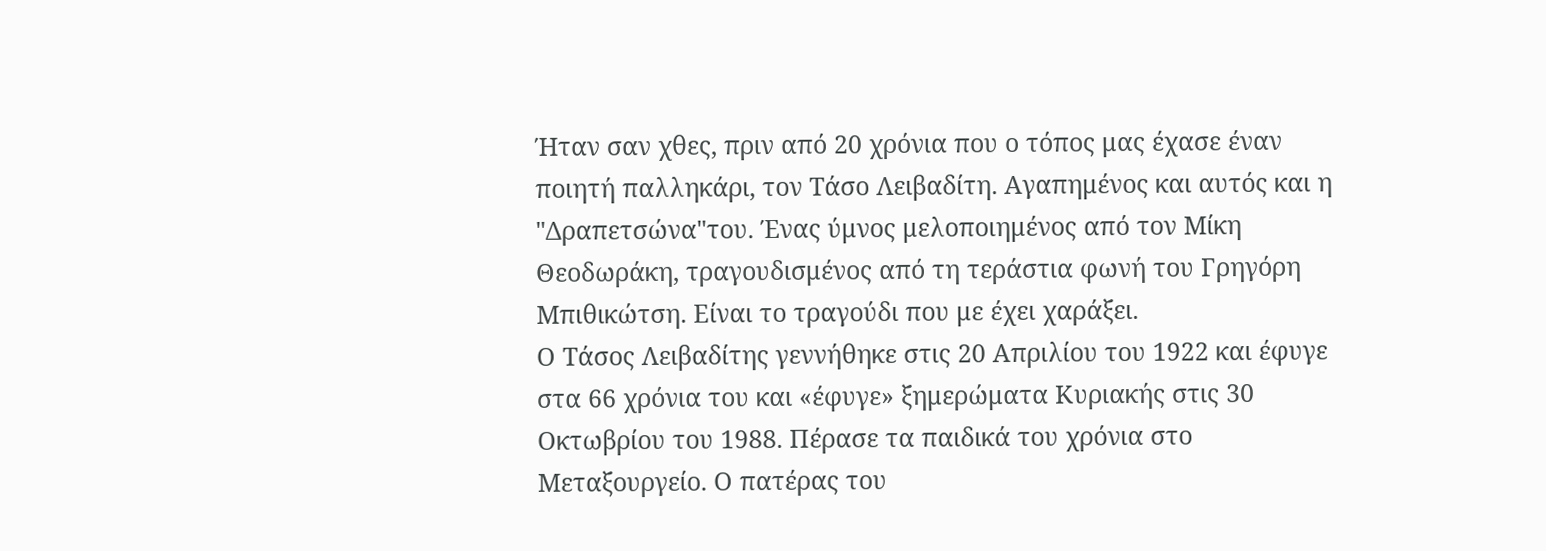Ήταν σαν χθες, πριν από 20 χρόνια που ο τόπος μας έχασε έναν ποιητή παλληκάρι, τον Τάσο Λειβαδίτη. Αγαπημένος και αυτός και η "Δραπετσώνα"του. Ένας ύμνος μελοποιημένος από τον Μίκη Θεοδωράκη, τραγουδισμένος από τη τεράστια φωνή του Γρηγόρη Μπιθικώτση. Είναι το τραγούδι που με έχει χαράξει.
Ο Τάσος Λειβαδίτης γεννήθηκε στις 20 Απριλίου του 1922 και έφυγε στα 66 χρόνια του και «έφυγε» ξημερώματα Κυριακής στις 30 Οκτωβρίου του 1988. Πέρασε τα παιδικά του χρόνια στο Μεταξουργείο. Ο πατέρας του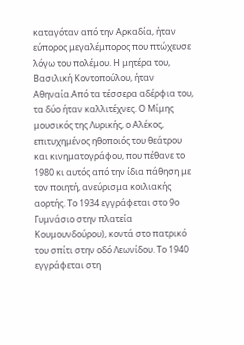καταγόταν από την Αρκαδία, ήταν εύπορος μεγαλέμπορος που πτώχευσε λόγω του πολέμου. Η μητέρα του, Βασιλική Κοντοπούλου, ήταν Αθηναία.Από τα τέσσερα αδέρφια του, τα δύο ήταν καλλιτέχνες. Ο Μίμης μουσικός της Λυρικής, ο Αλέκος, επιτυχημένος ηθοποιός του θεάτρου και κινηματογράφου, που πέθανε το 1980 κι αυτός από την ίδια πάθηση με τον ποιητή, ανεύρισμα κοιλιακής αορτής. Το 1934 εγγράφεται στο 9ο Γυμνάσιο στην πλατεία Κουμουνδούρου), κοντά στο πατρικό του σπίτι στην οδό Λεωνίδου. Το 1940 εγγράφεται στη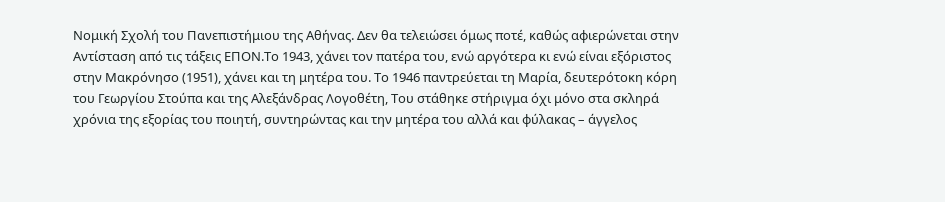Νομική Σχολή του Πανεπιστήμιου της Αθήνας. Δεν θα τελειώσει όμως ποτέ, καθώς αφιερώνεται στην Αντίσταση από τις τάξεις ΕΠΟΝ.Το 1943, χάνει τον πατέρα του, ενώ αργότερα κι ενώ είναι εξόριστος στην Μακρόνησο (1951), χάνει και τη μητέρα του. Το 1946 παντρεύεται τη Μαρία, δευτερότοκη κόρη του Γεωργίου Στούπα και της Αλεξάνδρας Λογοθέτη, Του στάθηκε στήριγμα όχι μόνο στα σκληρά χρόνια της εξορίας του ποιητή, συντηρώντας και την μητέρα του αλλά και φύλακας – άγγελος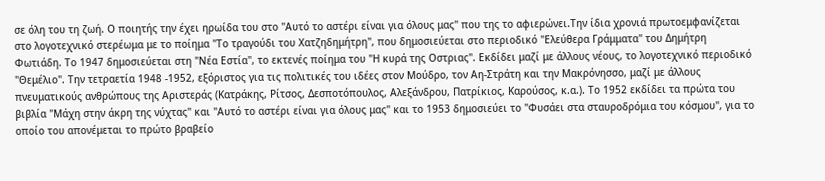σε όλη του τη ζωή. Ο ποιητής την έχει ηρωίδα του στο "Αυτό το αστέρι είναι για όλους μας" που της το αφιερώνει.Την ίδια χρονιά πρωτοεμφανίζεται στο λογοτεχνικό στερέωμα με το ποίημα "Το τραγούδι του Χατζηδημήτρη", που δημοσιεύεται στο περιοδικό "Ελεύθερα Γράμματα" του Δημήτρη Φωτιάδη. Το 1947 δημοσιεύεται στη "Νέα Εστία", το εκτενές ποίημα του "Η κυρά της Οστριας". Εκδίδει μαζί με άλλους νέους, το λογοτεχνικό περιοδικό "Θεμέλιο". Την τετραετία 1948 -1952, εξόριστος για τις πολιτικές του ιδέες στον Μούδρο, τον Αη-Στράτη και την Μακρόνησσο, μαζί με άλλους πνευματικούς ανθρώπους της Αριστεράς (Κατράκης, Ρίτσος, Δεσποτόπουλος, Αλεξάνδρου, Πατρίκιος, Καρούσος, κ.α.). Το 1952 εκδίδει τα πρώτα του βιβλία "Μάχη στην άκρη της νύχτας" και "Αυτό το αστέρι είναι για όλους μας" και το 1953 δημοσιεύει το "Φυσάει στα σταυροδρόμια του κόσμου", για το οποίο του απονέμεται το πρώτο βραβείο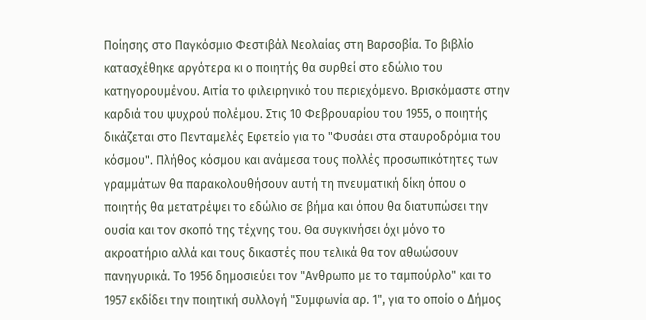Ποίησης στο Παγκόσμιο Φεστιβάλ Νεολαίας στη Βαρσοβία. Το βιβλίο κατασχέθηκε αργότερα κι ο ποιητής θα συρθεί στο εδώλιο του κατηγορουμένου. Αιτία το φιλειρηνικό του περιεχόμενο. Βρισκόμαστε στην καρδιά του ψυχρού πολέμου. Στις 10 Φεβρουαρίου του 1955, ο ποιητής δικάζεται στο Πενταμελές Εφετείο για το "Φυσάει στα σταυροδρόμια του κόσμου". Πλήθος κόσμου και ανάμεσα τους πολλές προσωπικότητες των γραμμάτων θα παρακολουθήσουν αυτή τη πνευματική δίκη όπου ο ποιητής θα μετατρέψει το εδώλιο σε βήμα και όπου θα διατυπώσει την ουσία και τον σκοπό της τέχνης του. Θα συγκινήσει όχι μόνο το ακροατήριο αλλά και τους δικαστές που τελικά θα τον αθωώσουν πανηγυρικά. Το 1956 δημοσιεύει τον "Ανθρωπο με το ταμπούρλο" και το 1957 εκδίδει την ποιητική συλλογή "Συμφωνία αρ. 1", για το οποίο ο Δήμος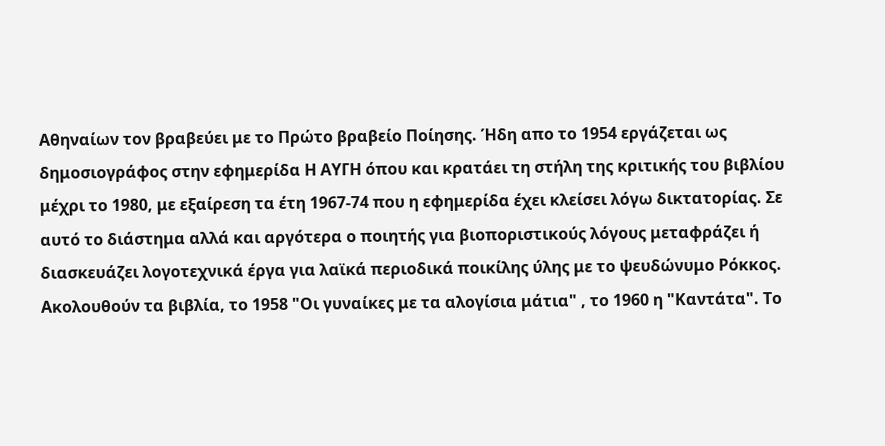Αθηναίων τον βραβεύει με το Πρώτο βραβείο Ποίησης. Ήδη απο το 1954 εργάζεται ως δημοσιογράφος στην εφημερίδα Η ΑΥΓΗ όπου και κρατάει τη στήλη της κριτικής του βιβλίου μέχρι το 1980, με εξαίρεση τα έτη 1967-74 που η εφημερίδα έχει κλείσει λόγω δικτατορίας. Σε αυτό το διάστημα αλλά και αργότερα ο ποιητής για βιοποριστικούς λόγους μεταφράζει ή διασκευάζει λογοτεχνικά έργα για λαϊκά περιοδικά ποικίλης ύλης με το ψευδώνυμο Ρόκκος. Ακολουθούν τα βιβλία, το 1958 "Οι γυναίκες με τα αλογίσια μάτια" , το 1960 η "Καντάτα". Το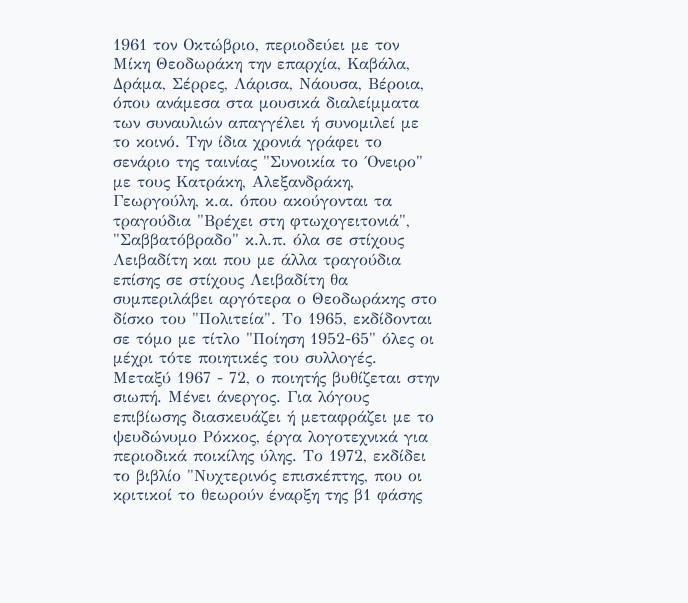1961 τον Οκτώβριο, περιοδεύει με τον Μίκη Θεοδωράκη την επαρχία, Καβάλα, Δράμα, Σέρρες, Λάρισα, Νάουσα, Βέροια, όπου ανάμεσα στα μουσικά διαλείμματα των συναυλιών απαγγέλει ή συνομιλεί με το κοινό. Την ίδια χρονιά γράφει το σενάριο της ταινίας "Συνοικία το ΄Ονειρο" με τους Κατράκη, Αλεξανδράκη, Γεωργούλη, κ.α. όπου ακούγονται τα τραγούδια "Βρέχει στη φτωχογειτονιά", "Σαββατόβραδο" κ.λ.π. όλα σε στίχους Λειβαδίτη και που με άλλα τραγούδια επίσης σε στίχους Λειβαδίτη θα συμπεριλάβει αργότερα ο Θεοδωράκης στο δίσκο του "Πολιτεία". Το 1965, εκδίδονται σε τόμο με τίτλο "Ποίηση 1952-65" όλες οι μέχρι τότε ποιητικές του συλλογές. Μεταξύ 1967 - 72, ο ποιητής βυθίζεται στην σιωπή. Μένει άνεργος. Για λόγους επιβίωσης διασκευάζει ή μεταφράζει με το ψευδώνυμο Ρόκκος, έργα λογοτεχνικά για περιοδικά ποικίλης ύλης. Το 1972, εκδίδει το βιβλίο "Νυχτερινός επισκέπτης, που οι κριτικοί το θεωρούν έναρξη της β1 φάσης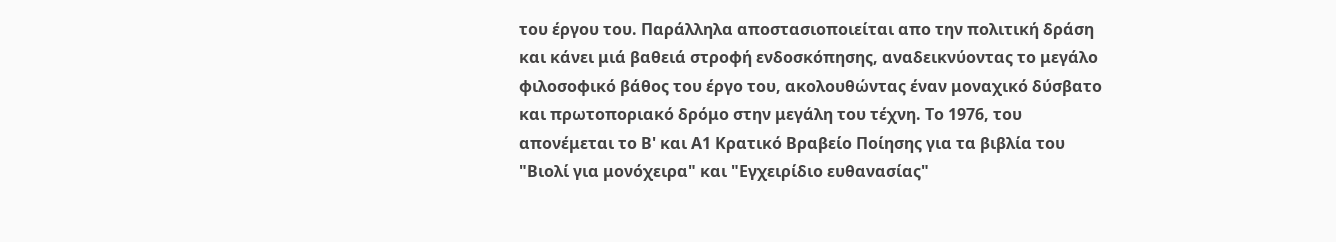του έργου του. Παράλληλα αποστασιοποιείται απο την πολιτική δράση και κάνει μιά βαθειά στροφή ενδοσκόπησης, αναδεικνύοντας το μεγάλο φιλοσοφικό βάθος του έργο του, ακολουθώντας έναν μοναχικό δύσβατο και πρωτοποριακό δρόμο στην μεγάλη του τέχνη. Το 1976, του απονέμεται το Β' και Α1 Κρατικό Βραβείο Ποίησης για τα βιβλία του "Βιολί για μονόχειρα" και "Εγχειρίδιο ευθανασίας"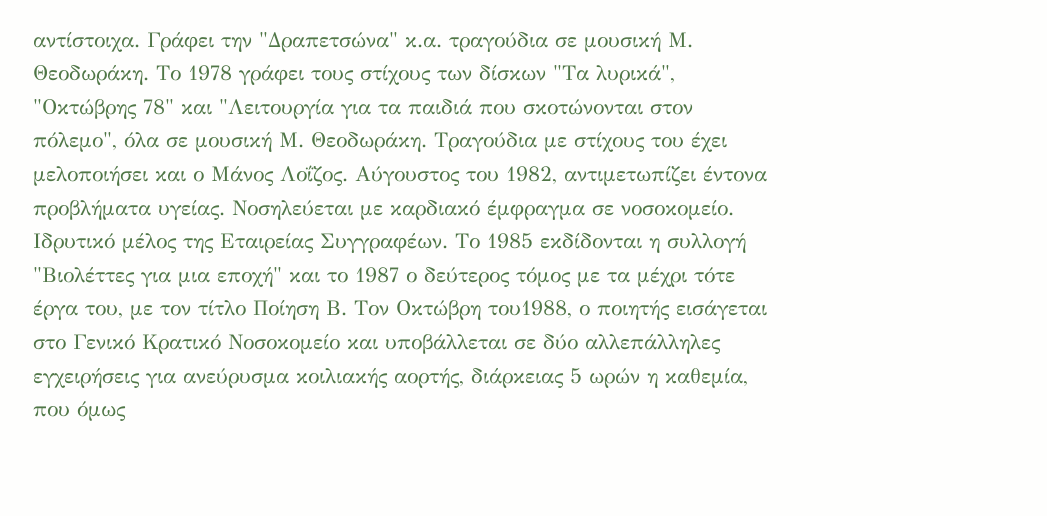αντίστοιχα. Γράφει την "Δραπετσώνα" κ.α. τραγούδια σε μουσική Μ. Θεοδωράκη. Το 1978 γράφει τους στίχους των δίσκων "Τα λυρικά", "Οκτώβρης 78" και "Λειτουργία για τα παιδιά που σκοτώνονται στον πόλεμο", όλα σε μουσική Μ. Θεοδωράκη. Τραγούδια με στίχους του έχει μελοποιήσει και ο Μάνος Λοΐζος. Αύγουστος του 1982, αντιμετωπίζει έντονα προβλήματα υγείας. Νοσηλεύεται με καρδιακό έμφραγμα σε νοσοκομείο. Ιδρυτικό μέλος της Εταιρείας Συγγραφέων. Το 1985 εκδίδονται η συλλογή "Βιολέττες για μια εποχή" και το 1987 ο δεύτερος τόμος με τα μέχρι τότε έργα του, με τον τίτλο Ποίηση Β. Τον Οκτώβρη του1988, ο ποιητής εισάγεται στο Γενικό Κρατικό Νοσοκομείο και υποβάλλεται σε δύο αλλεπάλληλες εγχειρήσεις για ανεύρυσμα κοιλιακής αορτής, διάρκειας 5 ωρών η καθεμία, που όμως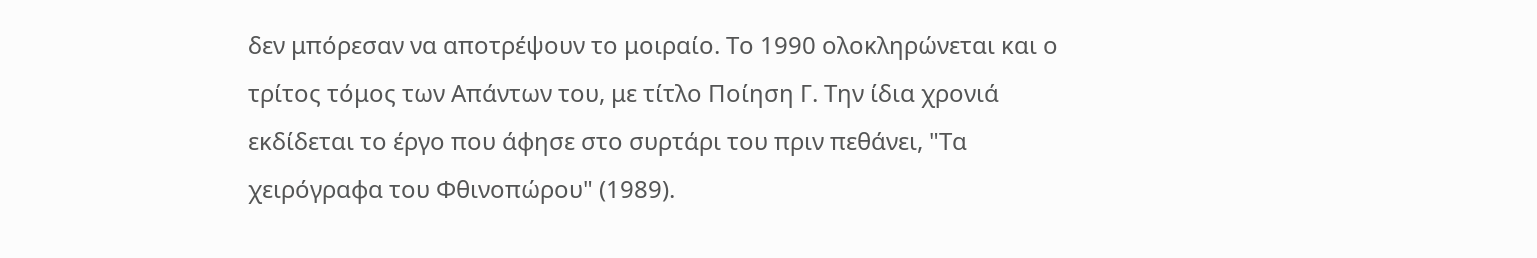δεν μπόρεσαν να αποτρέψουν το μοιραίο. Το 1990 ολοκληρώνεται και ο τρίτος τόμος των Απάντων του, με τίτλο Ποίηση Γ. Την ίδια χρονιά εκδίδεται το έργο που άφησε στο συρτάρι του πριν πεθάνει, "Τα χειρόγραφα του Φθινοπώρου" (1989).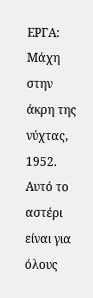ΕΡΓΑ:
Μάχη στην άκρη της νύχτας, 1952.
Αυτό το αστέρι είναι για όλους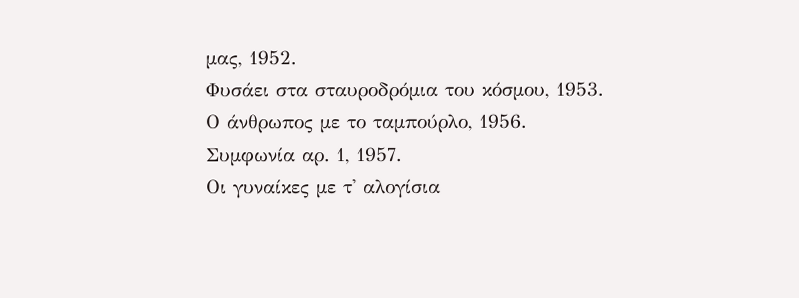μας, 1952.
Φυσάει στα σταυροδρόμια του κόσμου, 1953.
Ο άνθρωπος με το ταμπούρλο, 1956.
Συμφωνία αρ. 1, 1957.
Οι γυναίκες με τ' αλογίσια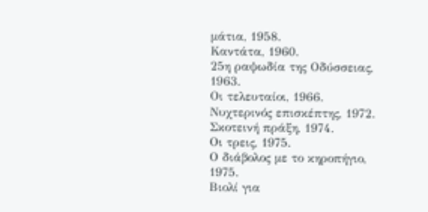μάτια, 1958.
Καντάτα, 1960.
25η ραψωδία της Οδύσσειας, 1963.
Οι τελευταίοι, 1966.
Νυχτερινός επισκέπτης, 1972.
Σκοτεινή πράξη, 1974.
Οι τρεις, 1975.
Ο διάβολος με το κηροπήγιο, 1975.
Βιολί για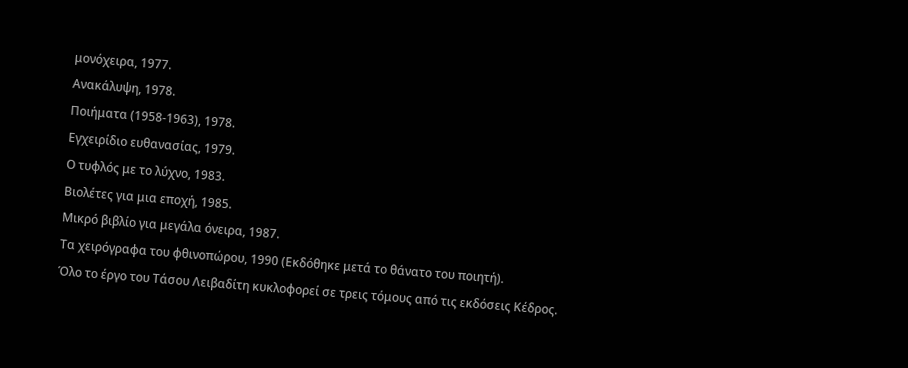μονόχειρα, 1977.
Ανακάλυψη, 1978.
Ποιήματα (1958-1963), 1978.
Εγχειρίδιο ευθανασίας, 1979.
Ο τυφλός με το λύχνο, 1983.
Βιολέτες για μια εποχή, 1985.
Μικρό βιβλίο για μεγάλα όνειρα, 1987.
Τα χειρόγραφα του φθινοπώρου, 1990 (Εκδόθηκε μετά το θάνατο του ποιητή).
Όλο το έργο του Τάσου Λειβαδίτη κυκλοφορεί σε τρεις τόμους από τις εκδόσεις Κέδρος.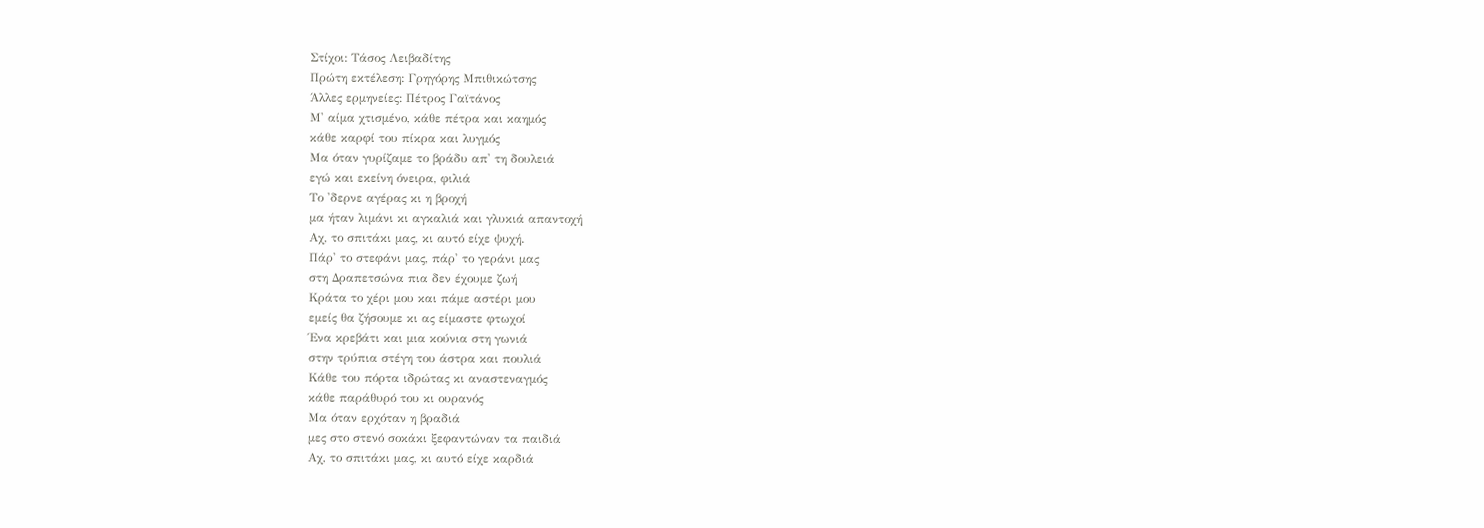Στίχοι: Τάσος Λειβαδίτης
Πρώτη εκτέλεση: Γρηγόρης Μπιθικώτσης
Άλλες ερμηνείες: Πέτρος Γαϊτάνος
Μ' αίμα χτισμένο, κάθε πέτρα και καημός
κάθε καρφί του πίκρα και λυγμός
Μα όταν γυρίζαμε το βράδυ απ' τη δουλειά
εγώ και εκείνη όνειρα, φιλιά
Το 'δερνε αγέρας κι η βροχή
μα ήταν λιμάνι κι αγκαλιά και γλυκιά απαντοχή
Αχ, το σπιτάκι μας, κι αυτό είχε ψυχή.
Πάρ' το στεφάνι μας, πάρ' το γεράνι μας
στη Δραπετσώνα πια δεν έχουμε ζωή
Κράτα το χέρι μου και πάμε αστέρι μου
εμείς θα ζήσουμε κι ας είμαστε φτωχοί
Ένα κρεβάτι και μια κούνια στη γωνιά
στην τρύπια στέγη του άστρα και πουλιά
Κάθε του πόρτα ιδρώτας κι αναστεναγμός
κάθε παράθυρό του κι ουρανός
Μα όταν ερχόταν η βραδιά
μες στο στενό σοκάκι ξεφαντώναν τα παιδιά
Αχ, το σπιτάκι μας, κι αυτό είχε καρδιά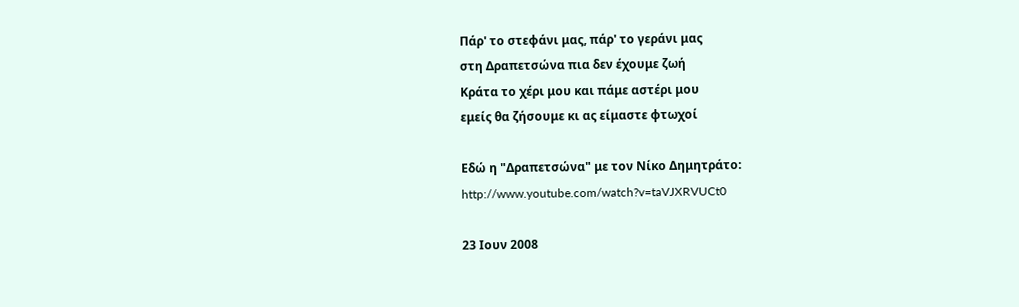Πάρ' το στεφάνι μας, πάρ' το γεράνι μας
στη Δραπετσώνα πια δεν έχουμε ζωή
Κράτα το χέρι μου και πάμε αστέρι μου
εμείς θα ζήσουμε κι ας είμαστε φτωχοί

Εδώ η "Δραπετσώνα" με τον Νίκο Δημητράτο: http://www.youtube.com/watch?v=taVJXRVUCt0

23 Ιουν 2008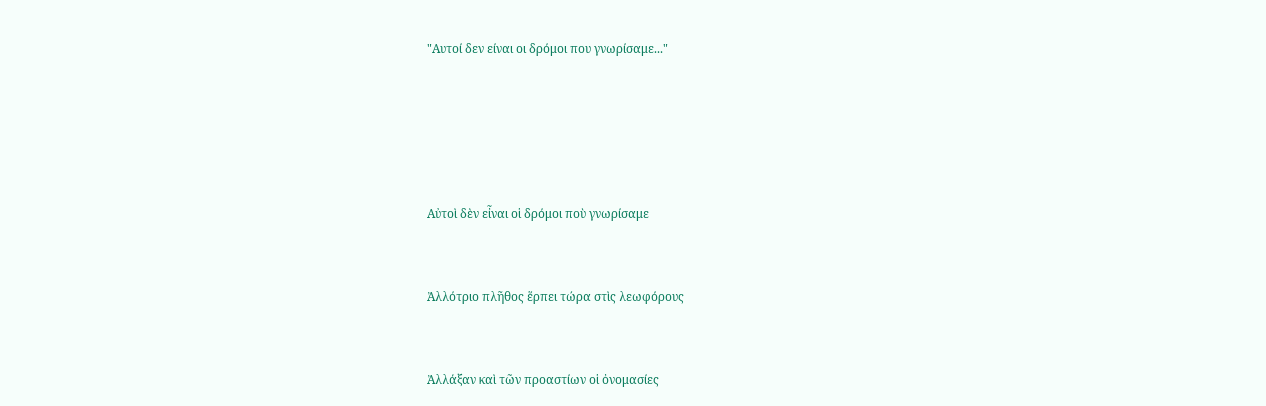"Αυτοί δεν είναι οι δρόμοι που γνωρίσαμε..."





Αὐτοὶ δὲν εἶναι οἱ δρόμοι ποὺ γνωρίσαμε


Ἀλλότριο πλῆθος ἕρπει τώρα στὶς λεωφόρους


Ἀλλάξαν καὶ τῶν προαστίων οἱ ὀνομασίες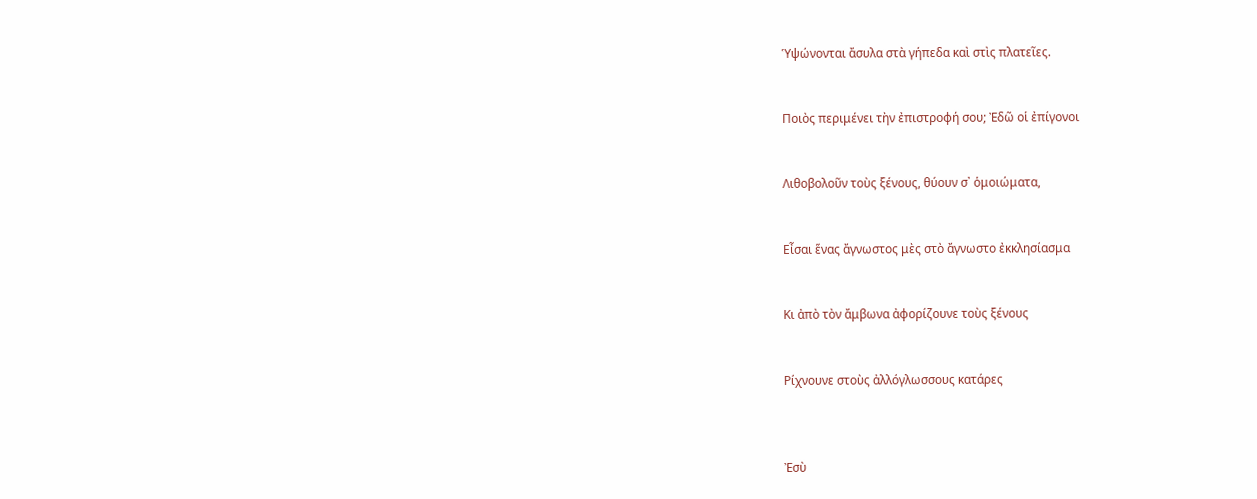Ὑψώνονται ἄσυλα στὰ γήπεδα καὶ στὶς πλατεῖες.


Ποιὸς περιμένει τὴν ἐπιστροφή σου; Ἐδῶ οἱ ἐπίγονοι


Λιθοβολοῦν τοὺς ξένους, θύουν σ᾿ ὁμοιώματα,


Εἶσαι ἕνας ἄγνωστος μὲς στὸ ἄγνωστο ἐκκλησίασμα


Κι ἀπὸ τὸν ἄμβωνα ἀφορίζουνε τοὺς ξένους


Ρίχνουνε στοὺς ἀλλόγλωσσους κατάρες



Ἐσὺ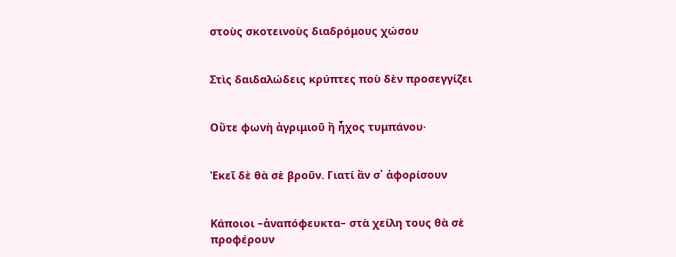στοὺς σκοτεινοὺς διαδρόμους χώσου


Στὶς δαιδαλώδεις κρύπτες ποὺ δὲν προσεγγίζει


Οὔτε φωνὴ ἀγριμιοῦ ἢ ἦχος τυμπάνου·


Ἐκεῖ δὲ θὰ σὲ βροῦν. Γιατί ἂν σ᾿ ἀφορίσουν


Κάποιοι –ἀναπόφευκτα– στὰ χείλη τους θὰ σὲ προφέρουν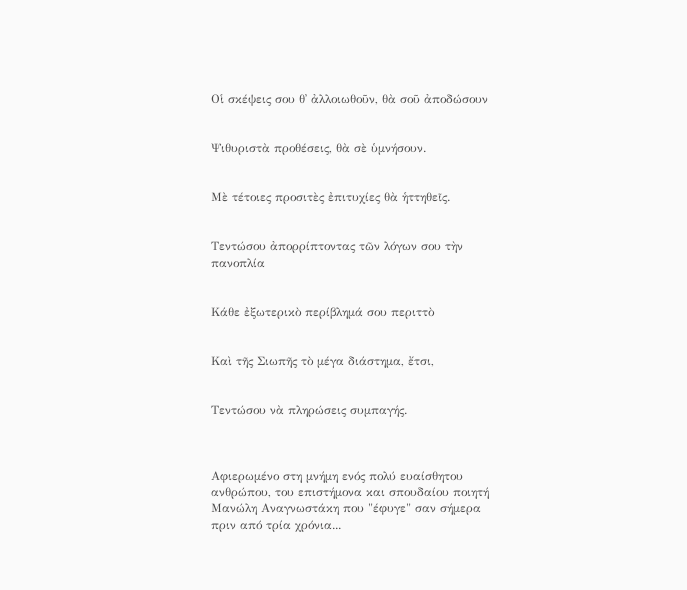Οἱ σκέψεις σου θ᾿ ἀλλοιωθοῦν, θὰ σοῦ ἀποδώσουν


Ψιθυριστὰ προθέσεις, θὰ σὲ ὑμνήσουν.


Μὲ τέτοιες προσιτὲς ἐπιτυχίες θὰ ἡττηθεῖς.


Τεντώσου ἀπορρίπτοντας τῶν λόγων σου τὴν πανοπλία


Κάθε ἐξωτερικὸ περίβλημά σου περιττὸ


Καὶ τῆς Σιωπῆς τὸ μέγα διάστημα, ἔτσι,


Τεντώσου νὰ πληρώσεις συμπαγής.



Αφιερωμένο στη μνήμη ενός πολύ ευαίσθητου ανθρώπου, του επιστήμονα και σπουδαίου ποιητή Μανώλη Αναγνωστάκη που "έφυγε" σαν σήμερα πριν από τρία χρόνια...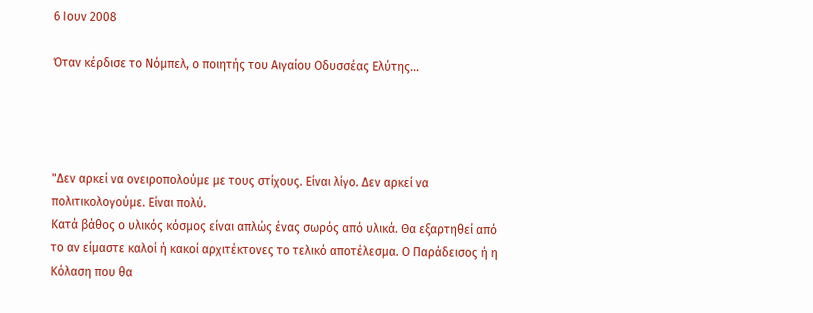6 Ιουν 2008

Όταν κέρδισε το Νόμπελ, ο ποιητής του Αιγαίου Οδυσσέας Ελύτης...




"Δεν αρκεί να ονειροπολούμε με τους στίχους. Είναι λίγο. Δεν αρκεί να πολιτικολογούμε. Είναι πολύ.
Κατά βάθος ο υλικός κόσμος είναι απλώς ένας σωρός από υλικά. Θα εξαρτηθεί από το αν είμαστε καλοί ή κακοί αρχιτέκτονες το τελικό αποτέλεσμα. Ο Παράδεισος ή η Κόλαση που θα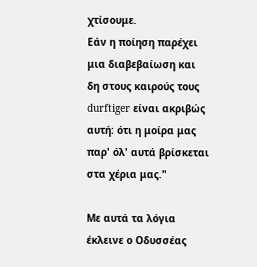χτίσουμε.
Εάν η ποίηση παρέχει μια διαβεβαίωση και δη στους καιρούς τους durftiger είναι ακριβώς αυτή: ότι η μοίρα μας παρ' όλ' αυτά βρίσκεται στα χέρια μας."

Με αυτά τα λόγια έκλεινε ο Οδυσσέας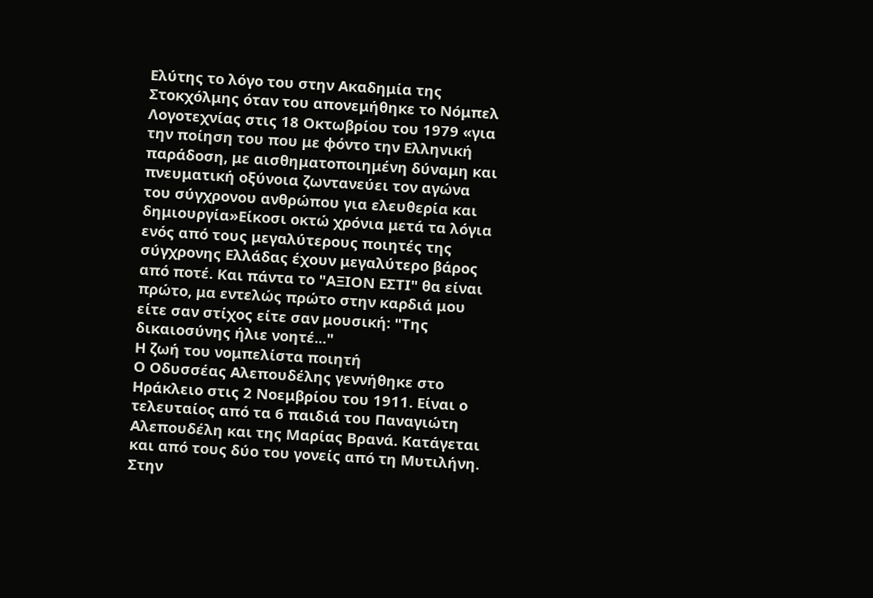Ελύτης το λόγο του στην Ακαδημία της Στοκχόλμης όταν του απονεμήθηκε το Νόμπελ Λογοτεχνίας στις 18 Οκτωβρίου του 1979 «για την ποίηση του που με φόντο την Ελληνική παράδοση, με αισθηματοποιημένη δύναμη και πνευματική οξύνοια ζωντανεύει τον αγώνα του σύγχρονου ανθρώπου για ελευθερία και δημιουργία»Είκοσι οκτώ χρόνια μετά τα λόγια ενός από τους μεγαλύτερους ποιητές της σύγχρονης Ελλάδας έχουν μεγαλύτερο βάρος από ποτέ. Και πάντα το "ΑΞΙΟΝ ΕΣΤΙ" θα είναι πρώτο, μα εντελώς πρώτο στην καρδιά μου είτε σαν στίχος είτε σαν μουσική: "Της δικαιοσύνης ήλιε νοητέ..."
Η ζωή του νομπελίστα ποιητή
Ο Οδυσσέας Αλεπουδέλης γεννήθηκε στο Ηράκλειο στις 2 Νοεμβρίου του 1911. Είναι ο τελευταίος από τα 6 παιδιά του Παναγιώτη Αλεπουδέλη και της Μαρίας Βρανά. Κατάγεται και από τους δύο του γονείς από τη Μυτιλήνη. Στην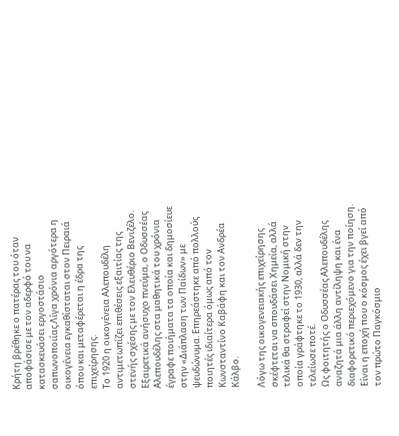Κρήτη βρέθηκε ο πατέρας του όταν αποφάσισε με τον αδερφό του να κατασκευάσει εργοστάσιο σαπωνοποιίας.Λίγα χρόνια αργότερα η οικογένεια εγκαθίσταται στον Πειραιά όπου και μεταφέρεται η έδρα της επιχείρησης.
Το 1920 η οικογένεια Αλεπουδέλη αντιμετωπίζει επιθέσεις εξαιτίας της στενής σχέσης με τον Ελευθέριο Βενιζέλο.
Εξαιρετικά ανήσυχο πνεύμα, ο Οδυσσέας Αλεπουδέλης στα μαθητικά του χρόνια έγραφε ποιήματα τα οποία και δημοσίευε στην «Διάπλαση των Παίδων» με ψευδώνυμα. Επηρεάστηκε από πολλούς ποιητές ιδιαίτερα όμως από τον Κωνσταντίνο Καβάφη και τον Ανδρέα Κάλβο.

Λόγω της οικογενειακής επιχείρησης σκέφτεται να σπουδάσει Χημεία, αλλά τελικά θα στραφεί στην Νομική στην οποία γράφτηκε το 1930, αλλά δεν την τελείωσε ποτέ.
Ως φοιτητής ο Οδυσσέας Αλεπουδέλης αναζητά μια άλλη αντίληψη και ένα διαφορετικό περιεχόμενο για την ποίηση. Είναι η εποχή που ο κόσμος έχει βγεί από τον πρώτο Παγκόσμιο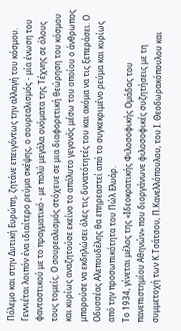Πόλεμο και στην Δυτική Ευρώπη, ζητάνε επειγόντως την αλλαγή του κόσμου.
Γεννιέται λοιπόν ένα ιδιαίτερο ρεύμα σκέψης, ο σουρεαλισμός - μία ένωση του φανταστικού με το πραγματικό - με πολύ μεγάλα ονόματα της Τέχνης σε όλους τους τομείς. Ο σουρεαλισμός στόχευε σε μια διαφορετική θεώρηση του κόσμου και κυρίως αναζητούσε εκείνο το απόλυτο γεγονός μέσω του οποίου ο άνθρωπος μπορούσε να εκδηλώσει όλες τις δυνατότητές του και ακόμα να τις ξεπεράσει. Ο Οδυσσέας Αλεπουδέλης θα επηρεαστεί από το συγκεκριμένο ρεύμα και κυρίως από την προσωπικότητα του Πώλ Ελυάρ.
Το 1934, γίνεται μέλος της «Ιδεοκρατικής Φιλοσοφικής Ομάδας του πανεπιστημίου Αθηνών» που διοργάνωνε φιλοσοφικές συζητήσεις με τη συμμετοχή των Κ.Τσάτσου, Π.Κανελλόπουλου, του Ι. Θεοδωρακόπουλου και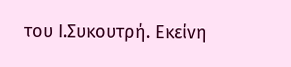του Ι.Συκουτρή. Εκείνη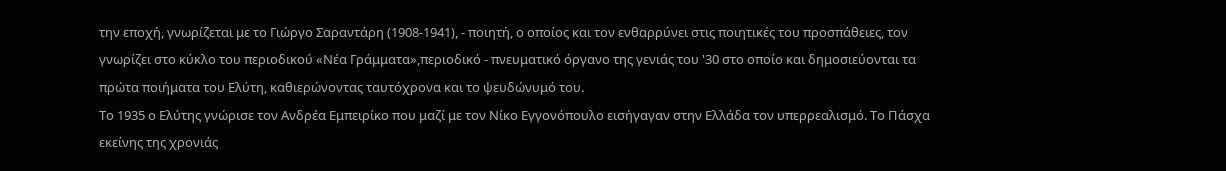την εποχή, γνωρίζεται με το Γιώργο Σαραντάρη (1908-1941), - ποιητή, ο οποίος και τον ενθαρρύνει στις ποιητικές του προσπάθειες, τον γνωρίζει στο κύκλο του περιοδικού «Νέα Γράμματα»,περιοδικό - πνευματικό όργανο της γενιάς του '30 στο οποίο και δημοσιεύονται τα πρώτα ποιήματα του Ελύτη, καθιερώνοντας ταυτόχρονα και το ψευδώνυμό του.
Το 1935 ο Ελύτης γνώρισε τον Ανδρέα Εμπειρίκο που μαζί με τον Νίκο Εγγονόπουλο εισήγαγαν στην Ελλάδα τον υπερρεαλισμό. Το Πάσχα εκείνης της χρονιάς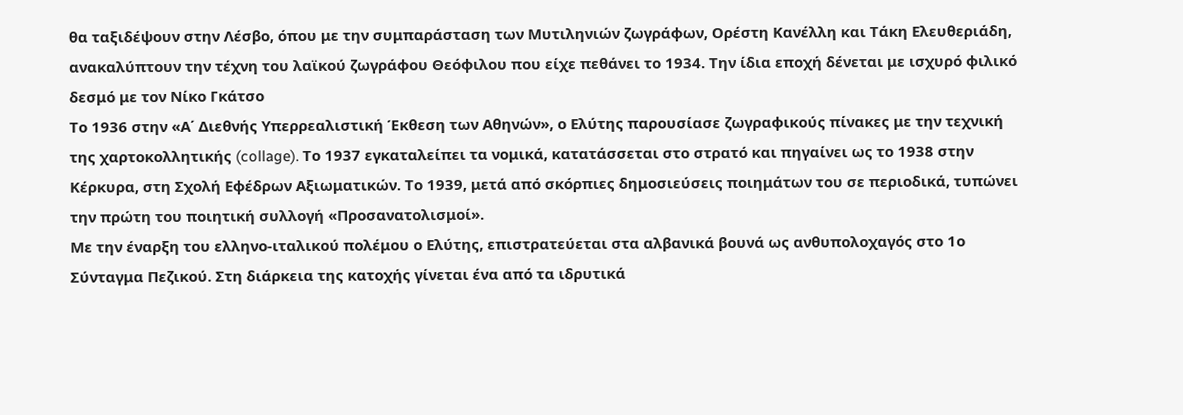θα ταξιδέψουν στην Λέσβο, όπου με την συμπαράσταση των Μυτιληνιών ζωγράφων, Ορέστη Κανέλλη και Τάκη Ελευθεριάδη, ανακαλύπτουν την τέχνη του λαϊκού ζωγράφου Θεόφιλου που είχε πεθάνει το 1934. Την ίδια εποχή δένεται με ισχυρό φιλικό δεσμό με τον Νίκο Γκάτσο
Το 1936 στην «Α΄ Διεθνής Υπερρεαλιστική Έκθεση των Αθηνών», ο Ελύτης παρουσίασε ζωγραφικούς πίνακες με την τεχνική της χαρτοκολλητικής (collage). Το 1937 εγκαταλείπει τα νομικά, κατατάσσεται στο στρατό και πηγαίνει ως το 1938 στην Κέρκυρα, στη Σχολή Εφέδρων Αξιωματικών. Το 1939, μετά από σκόρπιες δημοσιεύσεις ποιημάτων του σε περιοδικά, τυπώνει την πρώτη του ποιητική συλλογή «Προσανατολισμοί».
Με την έναρξη του ελληνο-ιταλικού πολέμου ο Ελύτης, επιστρατεύεται στα αλβανικά βουνά ως ανθυπολοχαγός στο 1ο Σύνταγμα Πεζικού. Στη διάρκεια της κατοχής γίνεται ένα από τα ιδρυτικά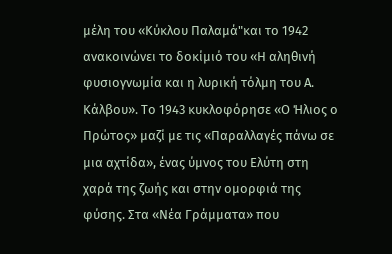μέλη του «Κύκλου Παλαμά"και το 1942 ανακοινώνει το δοκίμιό του «Η αληθινή φυσιογνωμία και η λυρική τόλμη του Α. Κάλβου». Το 1943 κυκλοφόρησε «Ο Ήλιος ο Πρώτος» μαζί με τις «Παραλλαγές πάνω σε μια αχτίδα», ένας ύμνος του Ελύτη στη χαρά της ζωής και στην ομορφιά της φύσης. Στα «Νέα Γράμματα» που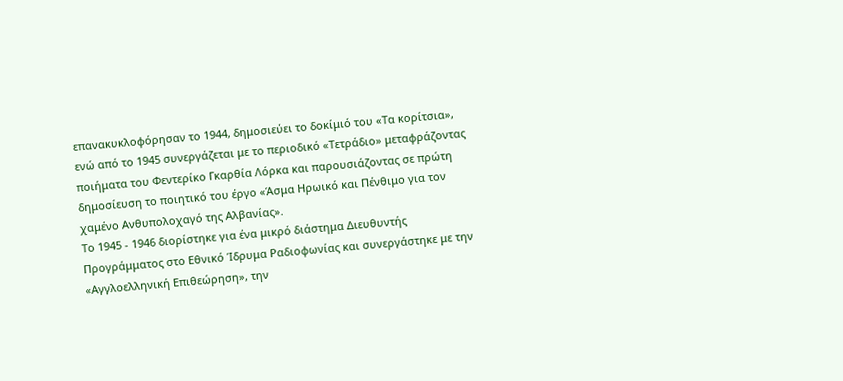επανακυκλοφόρησαν το 1944, δημοσιεύει το δοκίμιό του «Τα κορίτσια», ενώ από το 1945 συνεργάζεται με το περιοδικό «Τετράδιο» μεταφράζοντας ποιήματα του Φεντερίκο Γκαρθία Λόρκα και παρουσιάζοντας σε πρώτη δημοσίευση το ποιητικό του έργο «Άσμα Ηρωικό και Πένθιμο για τον χαμένο Ανθυπολοχαγό της Αλβανίας».
Το 1945 - 1946 διορίστηκε για ένα μικρό διάστημα Διευθυντής Προγράμματος στο Εθνικό Ίδρυμα Ραδιοφωνίας και συνεργάστηκε με την «Αγγλοελληνική Επιθεώρηση», την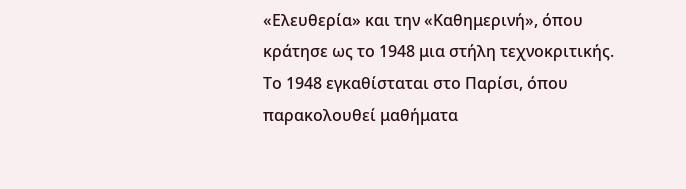«Ελευθερία» και την «Καθημερινή», όπου κράτησε ως το 1948 μια στήλη τεχνοκριτικής. Το 1948 εγκαθίσταται στο Παρίσι, όπου παρακολουθεί μαθήματα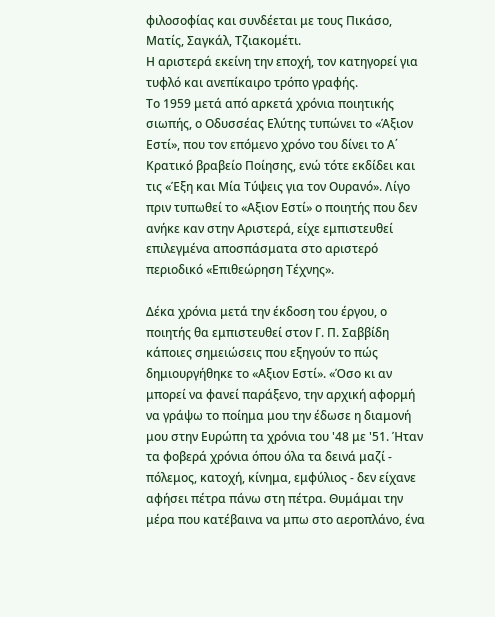φιλοσοφίας και συνδέεται με τους Πικάσο, Ματίς, Σαγκάλ, Τζιακομέτι.
Η αριστερά εκείνη την εποχή, τον κατηγορεί για τυφλό και ανεπίκαιρο τρόπο γραφής.
Το 1959 μετά από αρκετά χρόνια ποιητικής σιωπής, ο Οδυσσέας Ελύτης τυπώνει το «Άξιον Εστί», που τον επόμενο χρόνο του δίνει το Α΄ Κρατικό βραβείο Ποίησης, ενώ τότε εκδίδει και τις «Έξη και Μία Τύψεις για τον Ουρανό». Λίγο πριν τυπωθεί το «Αξιον Εστί» ο ποιητής που δεν ανήκε καν στην Αριστερά, είχε εμπιστευθεί επιλεγμένα αποσπάσματα στο αριστερό περιοδικό «Επιθεώρηση Τέχνης».

Δέκα χρόνια μετά την έκδοση του έργου, ο ποιητής θα εμπιστευθεί στον Γ. Π. Σαββίδη κάποιες σημειώσεις που εξηγούν το πώς δημιουργήθηκε το «Αξιον Εστί». «Όσο κι αν μπορεί να φανεί παράξενο, την αρχική αφορμή να γράψω το ποίημα μου την έδωσε η διαμονή μου στην Ευρώπη τα χρόνια του '48 με '51. Ήταν τα φοβερά χρόνια όπου όλα τα δεινά μαζί - πόλεμος, κατοχή, κίνημα, εμφύλιος - δεν είχανε αφήσει πέτρα πάνω στη πέτρα. Θυμάμαι την μέρα που κατέβαινα να μπω στο αεροπλάνο, ένα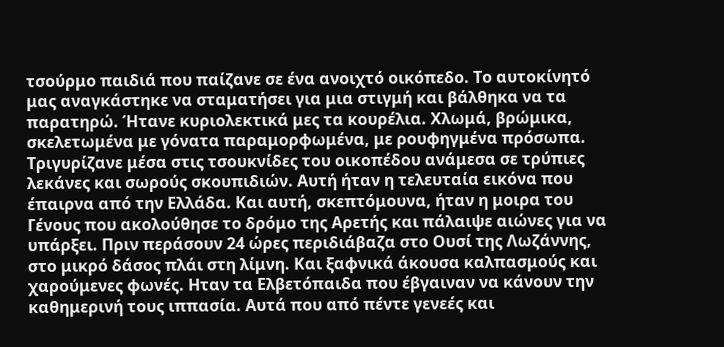τσούρμο παιδιά που παίζανε σε ένα ανοιχτό οικόπεδο. Το αυτοκίνητό μας αναγκάστηκε να σταματήσει για μια στιγμή και βάλθηκα να τα παρατηρώ. Ήτανε κυριολεκτικά μες τα κουρέλια. Χλωμά, βρώμικα, σκελετωμένα με γόνατα παραμορφωμένα, με ρουφηγμένα πρόσωπα. Τριγυρίζανε μέσα στις τσουκνίδες του οικοπέδου ανάμεσα σε τρύπιες λεκάνες και σωρούς σκουπιδιών. Αυτή ήταν η τελευταία εικόνα που έπαιρνα από την Ελλάδα. Και αυτή, σκεπτόμουνα, ήταν η μοιρα του Γένους που ακολούθησε το δρόμο της Αρετής και πάλαιψε αιώνες για να υπάρξει. Πριν περάσουν 24 ώρες περιδιάβαζα στο Ουσί της Λωζάννης, στο μικρό δάσος πλάι στη λίμνη. Και ξαφνικά άκουσα καλπασμούς και χαρούμενες φωνές. Ηταν τα Ελβετόπαιδα που έβγαιναν να κάνουν την καθημερινή τους ιππασία. Αυτά που από πέντε γενεές και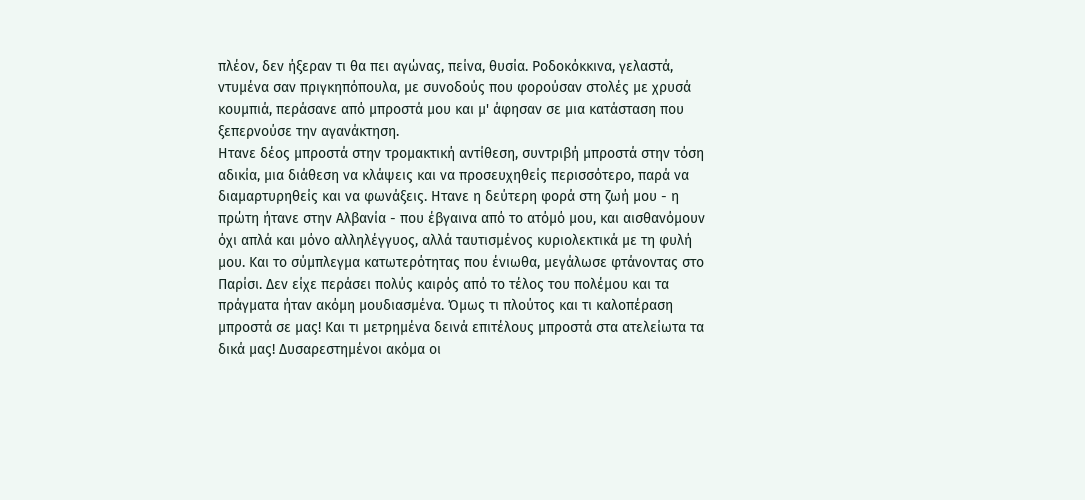πλέον, δεν ήξεραν τι θα πει αγώνας, πείνα, θυσία. Ροδοκόκκινα, γελαστά, ντυμένα σαν πριγκηπόπουλα, με συνοδούς που φορούσαν στολές με χρυσά κουμπιά, περάσανε από μπροστά μου και μ' άφησαν σε μια κατάσταση που ξεπερνούσε την αγανάκτηση.
Ητανε δέος μπροστά στην τρομακτική αντίθεση, συντριβή μπροστά στην τόση αδικία, μια διάθεση να κλάψεις και να προσευχηθείς περισσότερο, παρά να διαμαρτυρηθείς και να φωνάξεις. Ητανε η δεύτερη φορά στη ζωή μου - η πρώτη ήτανε στην Αλβανία - που έβγαινα από το ατόμό μου, και αισθανόμουν όχι απλά και μόνο αλληλέγγυος, αλλά ταυτισμένος κυριολεκτικά με τη φυλή μου. Και το σύμπλεγμα κατωτερότητας που ένιωθα, μεγάλωσε φτάνοντας στο Παρίσι. Δεν είχε περάσει πολύς καιρός από το τέλος του πολέμου και τα πράγματα ήταν ακόμη μουδιασμένα. Όμως τι πλούτος και τι καλοπέραση μπροστά σε μας! Και τι μετρημένα δεινά επιτέλους μπροστά στα ατελείωτα τα δικά μας! Δυσαρεστημένοι ακόμα οι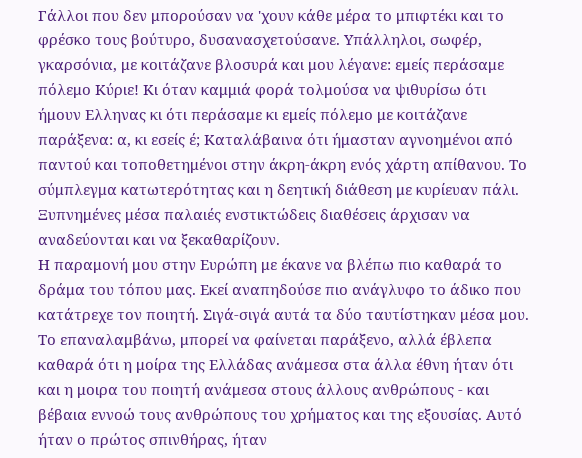Γάλλοι που δεν μπορούσαν να 'χουν κάθε μέρα το μπιφτέκι και το φρέσκο τους βούτυρο, δυσανασχετούσανε. Υπάλληλοι, σωφέρ, γκαρσόνια, με κοιτάζανε βλοσυρά και μου λέγανε: εμείς περάσαμε πόλεμο Κύριε! Κι όταν καμμιά φορά τολμούσα να ψιθυρίσω ότι ήμουν Ελληνας κι ότι περάσαμε κι εμείς πόλεμο με κοιτάζανε παράξενα: α, κι εσείς έ; Καταλάβαινα ότι ήμασταν αγνοημένοι από παντού και τοποθετημένοι στην άκρη-άκρη ενός χάρτη απίθανου. Το σύμπλεγμα κατωτερότητας και η δεητική διάθεση με κυρίευαν πάλι. Ξυπνημένες μέσα παλαιές ενστικτώδεις διαθέσεις άρχισαν να αναδεύονται και να ξεκαθαρίζουν.
Η παραμονή μου στην Ευρώπη με έκανε να βλέπω πιο καθαρά το δράμα του τόπου μας. Εκεί αναπηδούσε πιο ανάγλυφο το άδικο που κατάτρεχε τον ποιητή. Σιγά-σιγά αυτά τα δύο ταυτίστηκαν μέσα μου. Το επαναλαμβάνω, μπορεί να φαίνεται παράξενο, αλλά έβλεπα καθαρά ότι η μοίρα της Ελλάδας ανάμεσα στα άλλα έθνη ήταν ότι και η μοιρα του ποιητή ανάμεσα στους άλλους ανθρώπους - και βέβαια εννοώ τους ανθρώπους του χρήματος και της εξουσίας. Αυτό ήταν ο πρώτος σπινθήρας, ήταν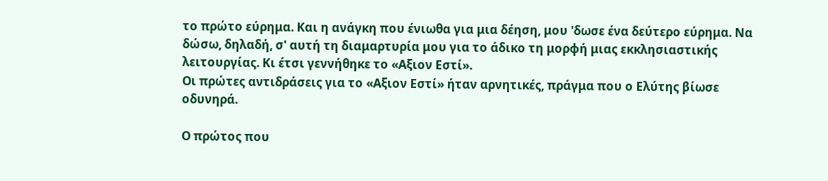το πρώτο εύρημα. Και η ανάγκη που ένιωθα για μια δέηση, μου 'δωσε ένα δεύτερο εύρημα. Να δώσω, δηλαδή, σ' αυτή τη διαμαρτυρία μου για το άδικο τη μορφή μιας εκκλησιαστικής λειτουργίας. Κι έτσι γεννήθηκε το «Αξιον Εστί».
Οι πρώτες αντιδράσεις για το «Αξιον Εστί» ήταν αρνητικές, πράγμα που ο Ελύτης βίωσε οδυνηρά.

Ο πρώτος που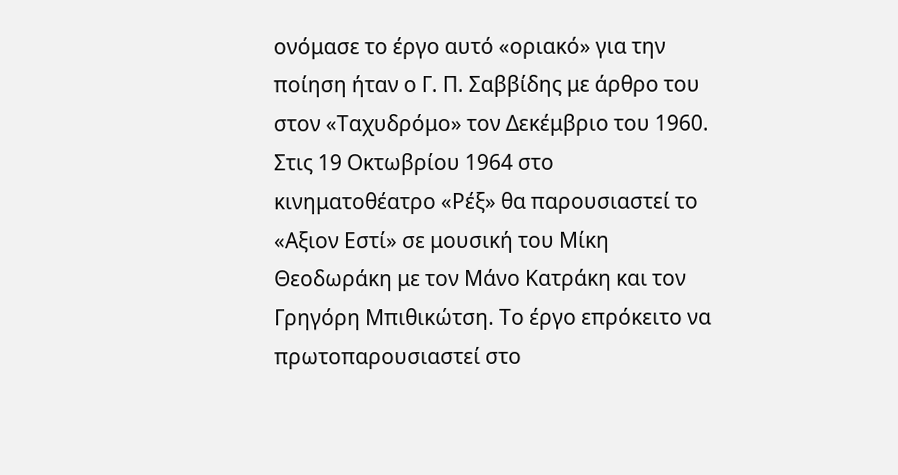ονόμασε το έργο αυτό «οριακό» για την ποίηση ήταν ο Γ. Π. Σαββίδης με άρθρο του στον «Ταχυδρόμο» τον Δεκέμβριο του 1960.
Στις 19 Οκτωβρίου 1964 στο κινηματοθέατρο «Ρέξ» θα παρουσιαστεί το «Αξιον Εστί» σε μουσική του Μίκη Θεοδωράκη με τον Μάνο Κατράκη και τον Γρηγόρη Μπιθικώτση. Το έργο επρόκειτο να πρωτοπαρουσιαστεί στο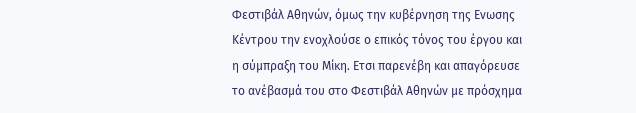Φεστιβάλ Αθηνών, όμως την κυβέρνηση της Ενωσης Κέντρου την ενοχλούσε ο επικός τόνος του έργου και η σύμπραξη του Μίκη. Ετσι παρενέβη και απαγόρευσε το ανέβασμά του στο Φεστιβάλ Αθηνών με πρόσχημα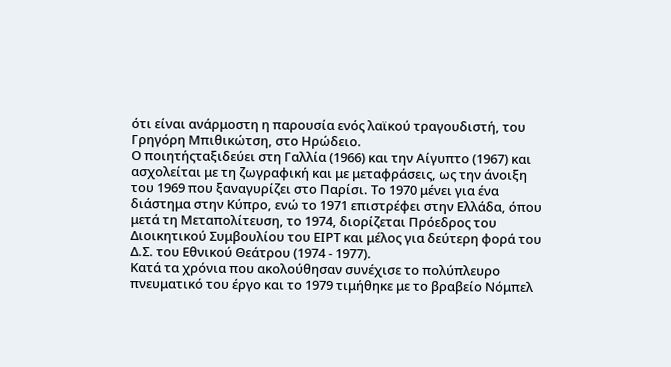ότι είναι ανάρμοστη η παρουσία ενός λαϊκού τραγουδιστή, του Γρηγόρη Μπιθικώτση, στο Ηρώδειο.
Ο ποιητήςταξιδεύει στη Γαλλία (1966) και την Αίγυπτο (1967) και ασχολείται με τη ζωγραφική και με μεταφράσεις, ως την άνοιξη του 1969 που ξαναγυρίζει στο Παρίσι. Το 1970 μένει για ένα διάστημα στην Κύπρο, ενώ το 1971 επιστρέφει στην Ελλάδα, όπου μετά τη Μεταπολίτευση, το 1974, διορίζεται Πρόεδρος του Διοικητικού Συμβουλίου του ΕΙΡΤ και μέλος για δεύτερη φορά του Δ.Σ. του Εθνικού Θεάτρου (1974 - 1977).
Κατά τα χρόνια που ακολούθησαν συνέχισε το πολύπλευρο πνευματικό του έργο και το 1979 τιμήθηκε με το βραβείο Νόμπελ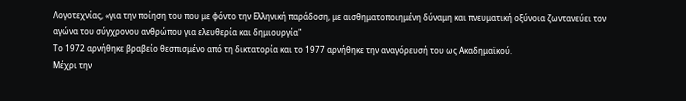Λογοτεχνίας, «για την ποίηση του που με φόντο την Ελληνική παράδοση, με αισθηματοποιημένη δύναμη και πνευματική οξύνοια ζωντανεύει τον αγώνα του σύγχρονου ανθρώπου για ελευθερία και δημιουργία"
Το 1972 αρνήθηκε βραβείο θεσπισμένο από τη δικτατορία και το 1977 αρνήθηκε την αναγόρευσή του ως Ακαδημαϊκού.
Μέχρι την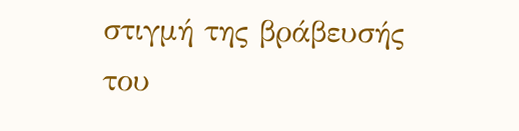στιγμή της βράβευσής του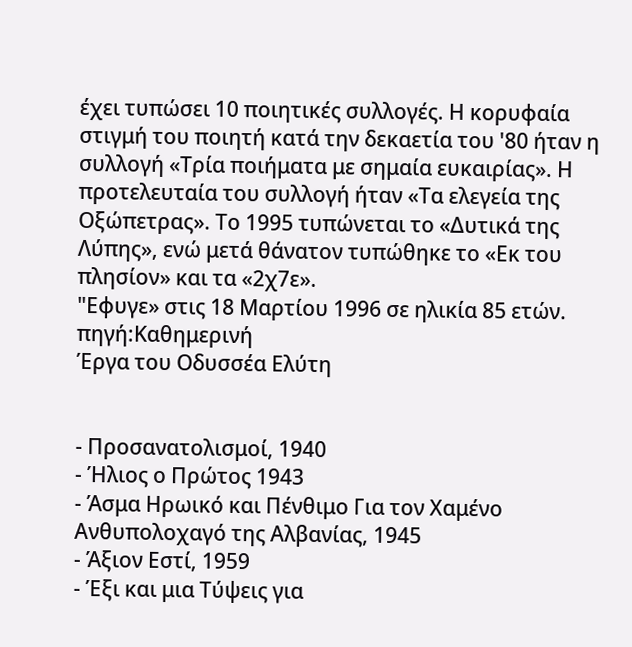έχει τυπώσει 10 ποιητικές συλλογές. Η κορυφαία στιγμή του ποιητή κατά την δεκαετία του '80 ήταν η συλλογή «Τρία ποιήματα με σημαία ευκαιρίας». Η προτελευταία του συλλογή ήταν «Τα ελεγεία της Οξώπετρας». Το 1995 τυπώνεται το «Δυτικά της Λύπης», ενώ μετά θάνατον τυπώθηκε το «Εκ του πλησίον» και τα «2χ7ε».
"Εφυγε» στις 18 Μαρτίου 1996 σε ηλικία 85 ετών.
πηγή:Καθημερινή
Έργα του Οδυσσέα Ελύτη


- Προσανατολισμοί, 1940
- Ήλιος ο Πρώτος 1943
- Άσμα Ηρωικό και Πένθιμο Για τον Χαμένο Ανθυπολοχαγό της Αλβανίας, 1945
- Άξιον Εστί, 1959
- Έξι και μια Τύψεις για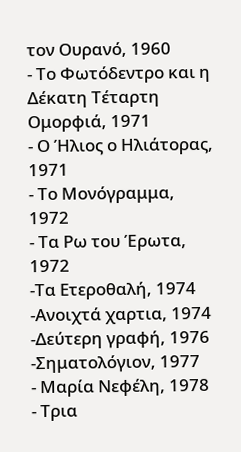τον Ουρανό, 1960
- Το Φωτόδεντρο και η Δέκατη Τέταρτη Ομορφιά, 1971
- Ο Ήλιος ο Ηλιάτορας, 1971
- Το Μονόγραμμα, 1972
- Τα Ρω του Έρωτα, 1972
-Τα Ετεροθαλή, 1974
-Ανοιχτά χαρτια, 1974
-Δεύτερη γραφή, 1976
-Σηματολόγιον, 1977
- Μαρία Νεφέλη, 1978
- Τρια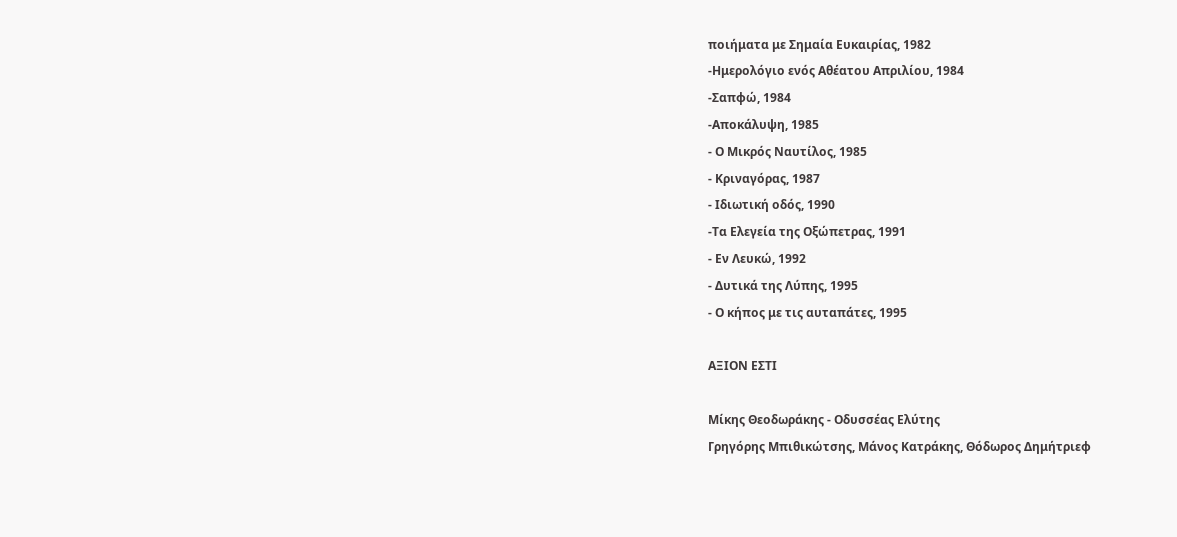ποιήματα με Σημαία Ευκαιρίας, 1982
-Ημερολόγιο ενός Αθέατου Απριλίου, 1984
-Σαπφώ, 1984
-Αποκάλυψη, 1985
- Ο Μικρός Ναυτίλος, 1985
- Κριναγόρας, 1987
- Ιδιωτική οδός, 1990
-Τα Ελεγεία της Οξώπετρας, 1991
- Εν Λευκώ, 1992
- Δυτικά της Λύπης, 1995
- Ο κήπος με τις αυταπάτες, 1995

ΑΞΙΟΝ ΕΣΤΙ

Μίκης Θεοδωράκης - Οδυσσέας Ελύτης
Γρηγόρης Μπιθικώτσης, Μάνος Κατράκης, Θόδωρος Δημήτριεφ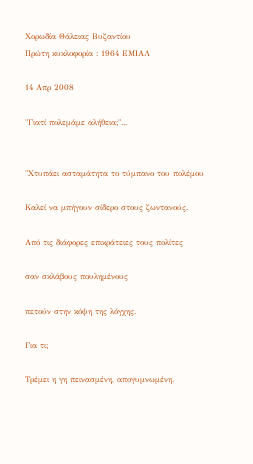Χορωδία Θάλειας Βυζαντίου
Πρώτη κυκλοφορία : 1964 ΕΜΙΑΛ

14 Απρ 2008

"Γιατί πολεμάμε αλήθεια;"...


"Χτυπάει ασταμάτητα το τύμπανο του πολέμου

Καλεί να μπήγουν σίδερο στους ζωντανούς.

Από τις διάφορες επικράτειες τους πολίτες

σαν σκλάβους πουλημένους

πετούν στην κόψη της λόγχης.

Για τι;

Τρέμει η γη πεινασμένη, απογυμνωμένη.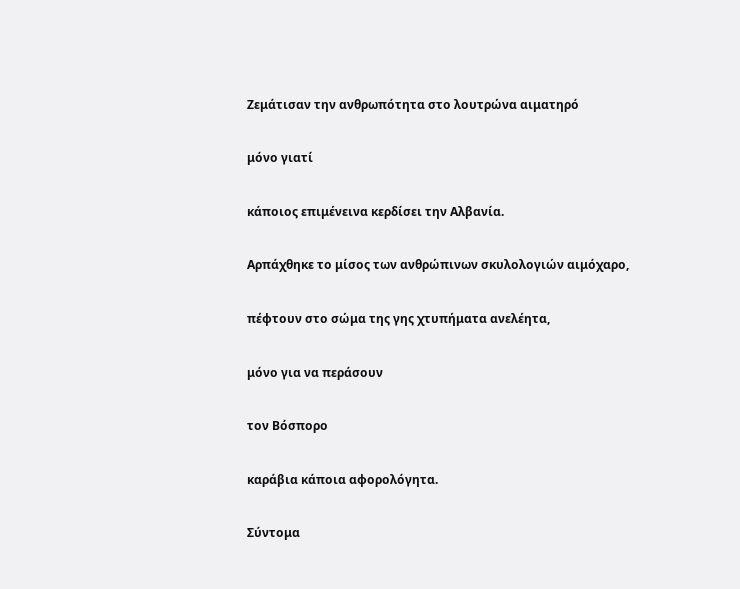Ζεμάτισαν την ανθρωπότητα στο λουτρώνα αιματηρό

μόνο γιατί

κάποιος επιμένεινα κερδίσει την Αλβανία.

Αρπάχθηκε το μίσος των ανθρώπινων σκυλολογιών αιμόχαρο,

πέφτουν στο σώμα της γης χτυπήματα ανελέητα,

μόνο για να περάσουν

τον Βόσπορο

καράβια κάποια αφορολόγητα.

Σύντομα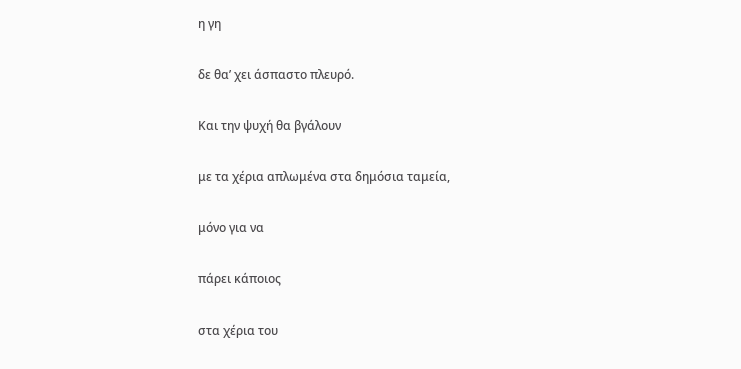η γη

δε θα’ χει άσπαστο πλευρό.

Και την ψυχή θα βγάλουν

με τα χέρια απλωμένα στα δημόσια ταμεία,

μόνο για να

πάρει κάποιος

στα χέρια του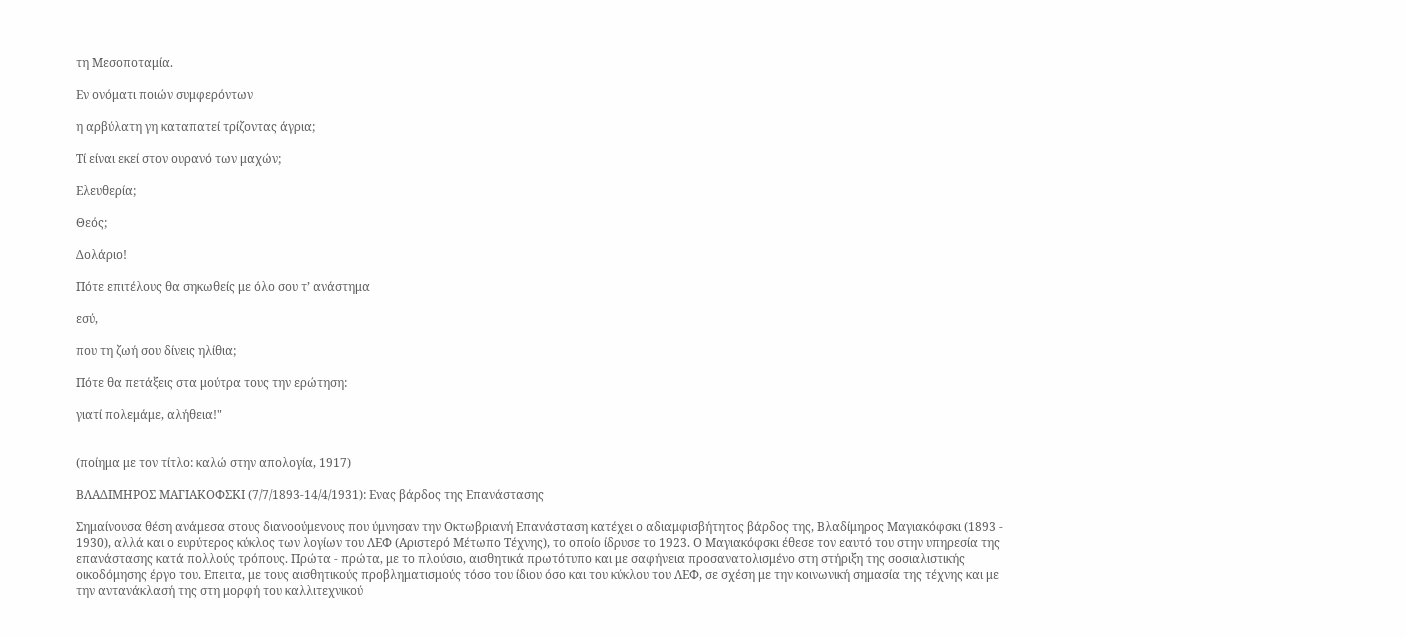τη Μεσοποταμία.

Εν ονόματι ποιών συμφερόντων

η αρβύλατη γη καταπατεί τρίζοντας άγρια;

Τί είναι εκεί στον ουρανό των μαχών;

Ελευθερία;

Θεός;

Δολάριο!

Πότε επιτέλους θα σηκωθείς με όλο σου τ’ ανάστημα

εσύ,

που τη ζωή σου δίνεις ηλίθια;

Πότε θα πετάξεις στα μούτρα τους την ερώτηση:

γιατί πολεμάμε, αλήθεια!"


(ποίημα με τον τίτλο: καλώ στην απολογία, 1917)

ΒΛΑΔΙΜΗΡΟΣ ΜΑΓΙΑΚΟΦΣΚΙ (7/7/1893-14/4/1931): Ενας βάρδος της Επανάστασης

Σημαίνουσα θέση ανάμεσα στους διανοούμενους που ύμνησαν την Οκτωβριανή Επανάσταση κατέχει ο αδιαμφισβήτητος βάρδος της, Βλαδίμηρος Μαγιακόφσκι (1893 - 1930), αλλά και ο ευρύτερος κύκλος των λογίων του ΛΕΦ (Αριστερό Μέτωπο Τέχνης), το οποίο ίδρυσε το 1923. Ο Μαγιακόφσκι έθεσε τον εαυτό του στην υπηρεσία της επανάστασης κατά πολλούς τρόπους. Πρώτα - πρώτα, με το πλούσιο, αισθητικά πρωτότυπο και με σαφήνεια προσανατολισμένο στη στήριξη της σοσιαλιστικής οικοδόμησης έργο του. Επειτα, με τους αισθητικούς προβληματισμούς τόσο του ίδιου όσο και του κύκλου του ΛΕΦ, σε σχέση με την κοινωνική σημασία της τέχνης και με την αντανάκλασή της στη μορφή του καλλιτεχνικού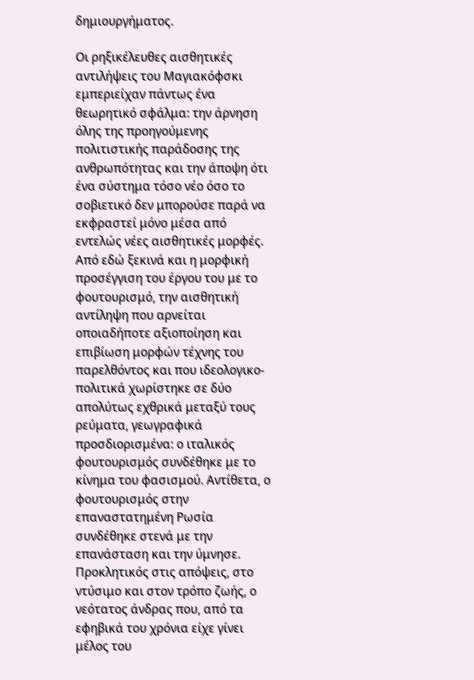δημιουργήματος.

Οι ρηξικέλευθες αισθητικές αντιλήψεις του Μαγιακόφσκι εμπεριείχαν πάντως ένα θεωρητικό σφάλμα: την άρνηση όλης της προηγούμενης πολιτιστικής παράδοσης της ανθρωπότητας και την άποψη ότι ένα σύστημα τόσο νέο όσο το σοβιετικό δεν μπορούσε παρά να εκφραστεί μόνο μέσα από εντελώς νέες αισθητικές μορφές. Από εδώ ξεκινά και η μορφική προσέγγιση του έργου του με το φουτουρισμό, την αισθητική αντίληψη που αρνείται οποιαδήποτε αξιοποίηση και επιβίωση μορφών τέχνης του παρελθόντος και που ιδεολογικο-πολιτικά χωρίστηκε σε δύο απολύτως εχθρικά μεταξύ τους ρεύματα, γεωγραφικά προσδιορισμένα: ο ιταλικός φουτουρισμός συνδέθηκε με το κίνημα του φασισμού. Αντίθετα, ο φουτουρισμός στην επαναστατημένη Ρωσία συνδέθηκε στενά με την επανάσταση και την ύμνησε.
Προκλητικός στις απόψεις, στο ντύσιμο και στον τρόπο ζωής, ο νεότατος άνδρας που, από τα εφηβικά του χρόνια είχε γίνει μέλος του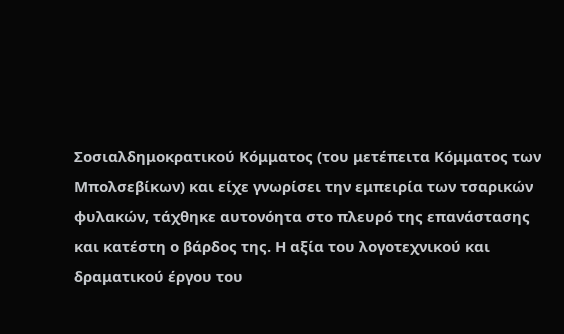Σοσιαλδημοκρατικού Κόμματος (του μετέπειτα Κόμματος των Μπολσεβίκων) και είχε γνωρίσει την εμπειρία των τσαρικών φυλακών, τάχθηκε αυτονόητα στο πλευρό της επανάστασης και κατέστη ο βάρδος της. Η αξία του λογοτεχνικού και δραματικού έργου του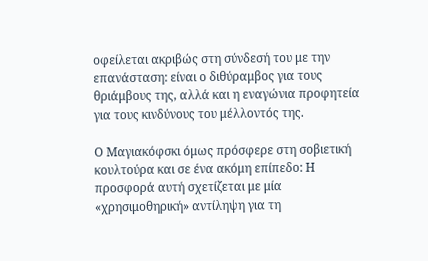οφείλεται ακριβώς στη σύνδεσή του με την επανάσταση: είναι ο διθύραμβος για τους θριάμβους της, αλλά και η εναγώνια προφητεία για τους κινδύνους του μέλλοντός της.

Ο Μαγιακόφσκι όμως πρόσφερε στη σοβιετική κουλτούρα και σε ένα ακόμη επίπεδο: Η προσφορά αυτή σχετίζεται με μία «χρησιμοθηρική» αντίληψη για τη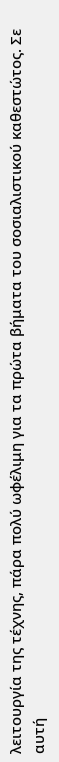λειτουργία της τέχνης, πάρα πολύ ωφέλιμη για τα πρώτα βήματα του σοσιαλιστικού καθεστώτος. Σε αυτή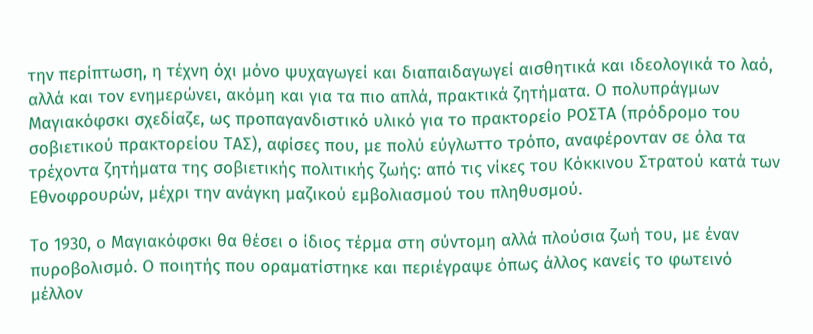την περίπτωση, η τέχνη όχι μόνο ψυχαγωγεί και διαπαιδαγωγεί αισθητικά και ιδεολογικά το λαό, αλλά και τον ενημερώνει, ακόμη και για τα πιο απλά, πρακτικά ζητήματα. Ο πολυπράγμων Μαγιακόφσκι σχεδίαζε, ως προπαγανδιστικό υλικό για το πρακτορείο ΡΟΣΤΑ (πρόδρομο του σοβιετικού πρακτορείου ΤΑΣ), αφίσες που, με πολύ εύγλωττο τρόπο, αναφέρονταν σε όλα τα τρέχοντα ζητήματα της σοβιετικής πολιτικής ζωής: από τις νίκες του Κόκκινου Στρατού κατά των Εθνοφρουρών, μέχρι την ανάγκη μαζικού εμβολιασμού του πληθυσμού.

Το 1930, ο Μαγιακόφσκι θα θέσει ο ίδιος τέρμα στη σύντομη αλλά πλούσια ζωή του, με έναν πυροβολισμό. Ο ποιητής που οραματίστηκε και περιέγραψε όπως άλλος κανείς το φωτεινό μέλλον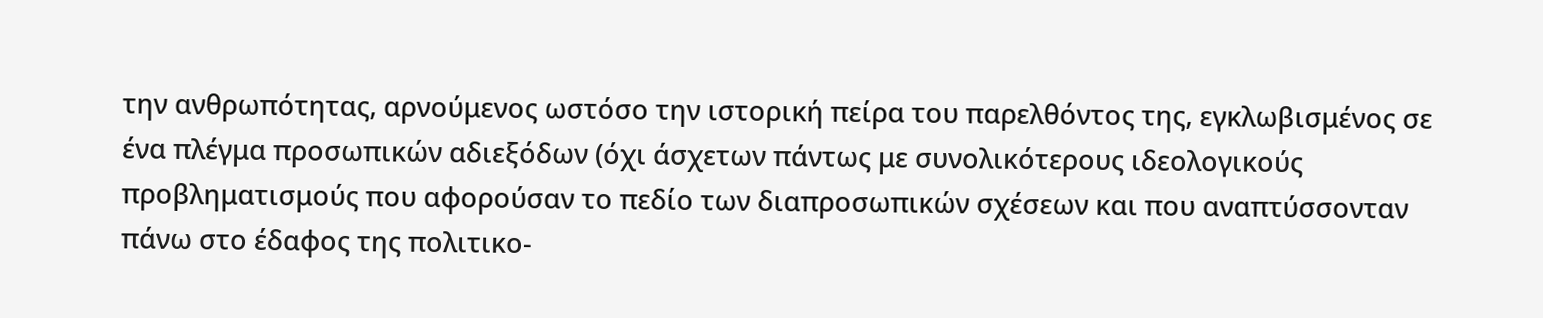την ανθρωπότητας, αρνούμενος ωστόσο την ιστορική πείρα του παρελθόντος της, εγκλωβισμένος σε ένα πλέγμα προσωπικών αδιεξόδων (όχι άσχετων πάντως με συνολικότερους ιδεολογικούς προβληματισμούς που αφορούσαν το πεδίο των διαπροσωπικών σχέσεων και που αναπτύσσονταν πάνω στο έδαφος της πολιτικο-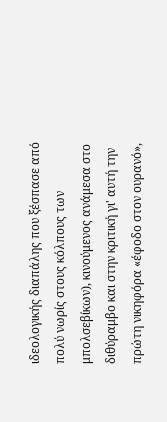ιδεολογικής διαπάλης που ξέσπασε από πολύ νωρίς στους κόλπους των μπολσεβίκων), κινούμενος ανάμεσα στο διθύραμβο και στην κριτική γι' αυτή την πρώτη νικηφόρα «έφοδο στον ουρανό»,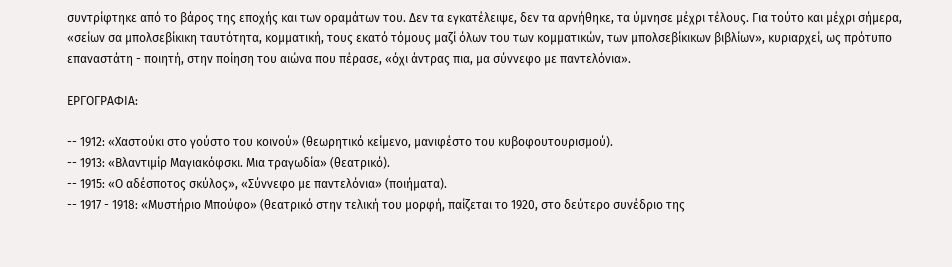συντρίφτηκε από το βάρος της εποχής και των οραμάτων του. Δεν τα εγκατέλειψε, δεν τα αρνήθηκε, τα ύμνησε μέχρι τέλους. Για τούτο και μέχρι σήμερα, «σείων σα μπολσεβίκικη ταυτότητα, κομματική, τους εκατό τόμους μαζί όλων του των κομματικών, των μπολσεβίκικων βιβλίων», κυριαρχεί, ως πρότυπο επαναστάτη - ποιητή, στην ποίηση του αιώνα που πέρασε, «όχι άντρας πια, μα σύννεφο με παντελόνια».

ΕΡΓΟΓΡΑΦΙΑ:

-- 1912: «Χαστούκι στο γούστο του κοινού» (θεωρητικό κείμενο, μανιφέστο του κυβοφουτουρισμού).
-- 1913: «Βλαντιμίρ Μαγιακόφσκι. Μια τραγωδία» (θεατρικό).
-- 1915: «Ο αδέσποτος σκύλος», «Σύννεφο με παντελόνια» (ποιήματα).
-- 1917 - 1918: «Μυστήριο Μπούφο» (θεατρικό στην τελική του μορφή, παίζεται το 1920, στο δεύτερο συνέδριο της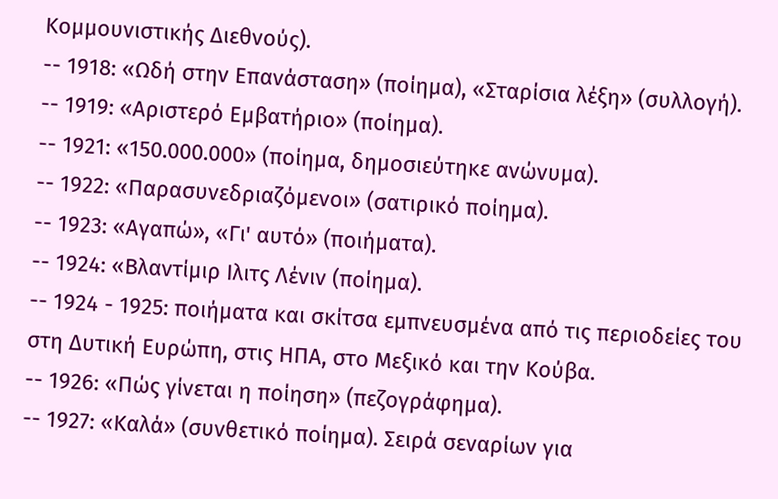Κομμουνιστικής Διεθνούς).
-- 1918: «Ωδή στην Επανάσταση» (ποίημα), «Σταρίσια λέξη» (συλλογή).
-- 1919: «Αριστερό Εμβατήριο» (ποίημα).
-- 1921: «150.000.000» (ποίημα, δημοσιεύτηκε ανώνυμα).
-- 1922: «Παρασυνεδριαζόμενοι» (σατιρικό ποίημα).
-- 1923: «Αγαπώ», «Γι' αυτό» (ποιήματα).
-- 1924: «Βλαντίμιρ Ιλιτς Λένιν (ποίημα).
-- 1924 - 1925: ποιήματα και σκίτσα εμπνευσμένα από τις περιοδείες του στη Δυτική Ευρώπη, στις ΗΠΑ, στο Μεξικό και την Κούβα.
-- 1926: «Πώς γίνεται η ποίηση» (πεζογράφημα).
-- 1927: «Καλά» (συνθετικό ποίημα). Σειρά σεναρίων για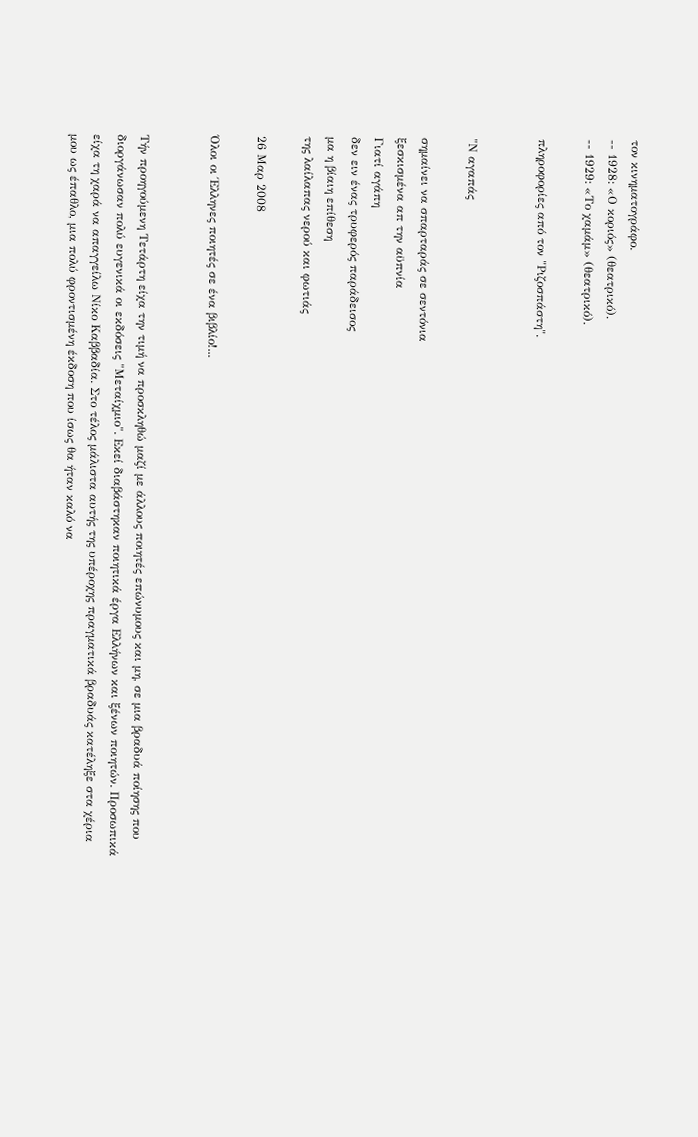τον κινηματογράφο.
-- 1928: «Ο κοριός» (θεατρικό).
-- 1929: «Το χαμάμ» (θεατρικό).

πληροφορίες από τον "Ριζοσπάστη".


"Ν αγαπάς

σημαίνει να σπαρταράς σε σεντόνια
ξεσκισμένα απ την αϋπνία
Γιατί αγάπη
δεν ειν ένας τρυφερός παράδεισος
μα η βίαιη επίθεση
της λαίλαπας νερού και φωτιάς

26 Μαρ 2008

Όλοι οι Έλληνες ποιητές σε ένα βιβλίο!...


Τήν προηγούμενη Τετάρτη είχα την τιμή να προσκληθώ μαζί με άλλους ποιητές επώνυμους και μη, σε μια βραδυά ποίησης που διοργάνωσαν πολύ ευγενικά οι εκδόσεις "Μεταίχμιο". Εκεί διαβάστηκαν ποιητικά έργα Ελλήνων και ξένων ποιητών. Προσωπικά είχα τη χαρά να απαγγείλω Νίκο Καββαδία. Στο τέλος μάλιστα αυτής της υπέροχης πραγματικά βραδυάς κατέληξε στα χέρια μου ως έπαθλο, μια πολύ φροντισμένη έκδοση που ίσως θα ήταν καλό να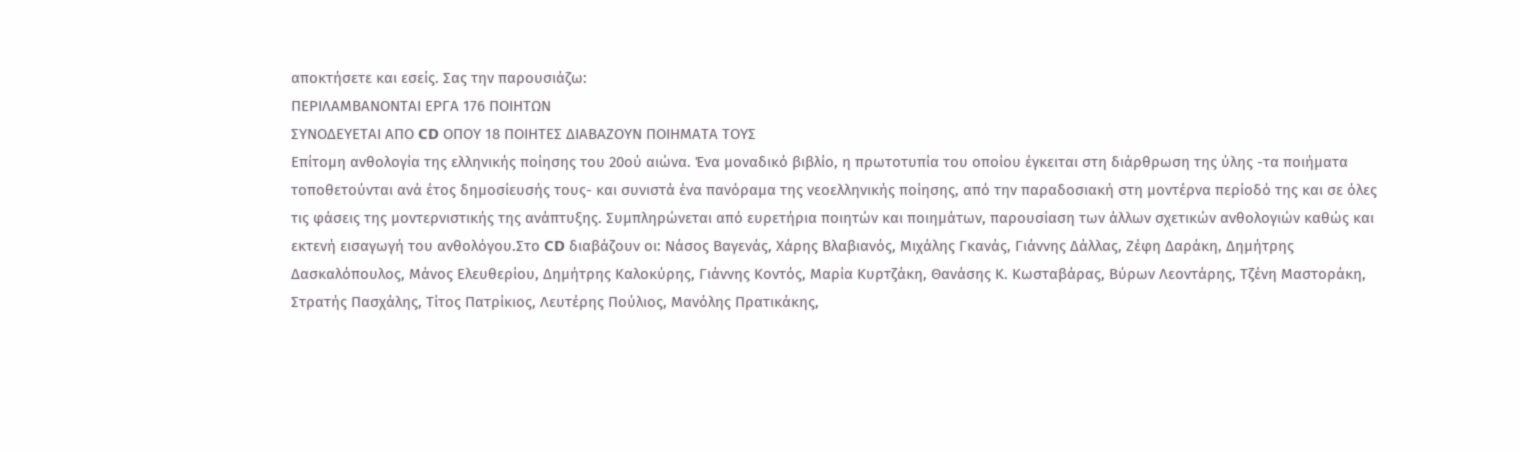αποκτήσετε και εσείς. Σας την παρουσιάζω:
ΠΕΡΙΛΑΜΒΑΝΟΝΤΑΙ ΕΡΓΑ 176 ΠΟΙΗΤΩΝ
ΣΥΝΟΔΕΥΕΤΑΙ ΑΠΟ CD ΟΠΟΥ 18 ΠΟΙΗΤΕΣ ΔΙΑΒΑΖΟΥΝ ΠΟΙΗΜΑΤΑ ΤΟΥΣ
Eπίτομη ανθολογία της ελληνικής ποίησης του 20ού αιώνα. Ένα μοναδικό βιβλίο, η πρωτοτυπία του οποίου έγκειται στη διάρθρωση της ύλης -τα ποιήματα τοποθετούνται ανά έτος δημοσίευσής τους- και συνιστά ένα πανόραμα της νεοελληνικής ποίησης, από την παραδοσιακή στη μοντέρνα περίοδό της και σε όλες τις φάσεις της μοντερνιστικής της ανάπτυξης. Συμπληρώνεται από ευρετήρια ποιητών και ποιημάτων, παρουσίαση των άλλων σχετικών ανθολογιών καθώς και εκτενή εισαγωγή του ανθολόγου.Στο CD διαβάζουν οι: Νάσος Βαγενάς, Χάρης Βλαβιανός, Μιχάλης Γκανάς, Γιάννης Δάλλας, Ζέφη Δαράκη, Δημήτρης Δασκαλόπουλος, Μάνος Ελευθερίου, Δημήτρης Καλοκύρης, Γιάννης Κοντός, Μαρία Κυρτζάκη, Θανάσης Κ. Κωσταβάρας, Βύρων Λεοντάρης, Τζένη Μαστοράκη, Στρατής Πασχάλης, Τίτος Πατρίκιος, Λευτέρης Πούλιος, Μανόλης Πρατικάκης,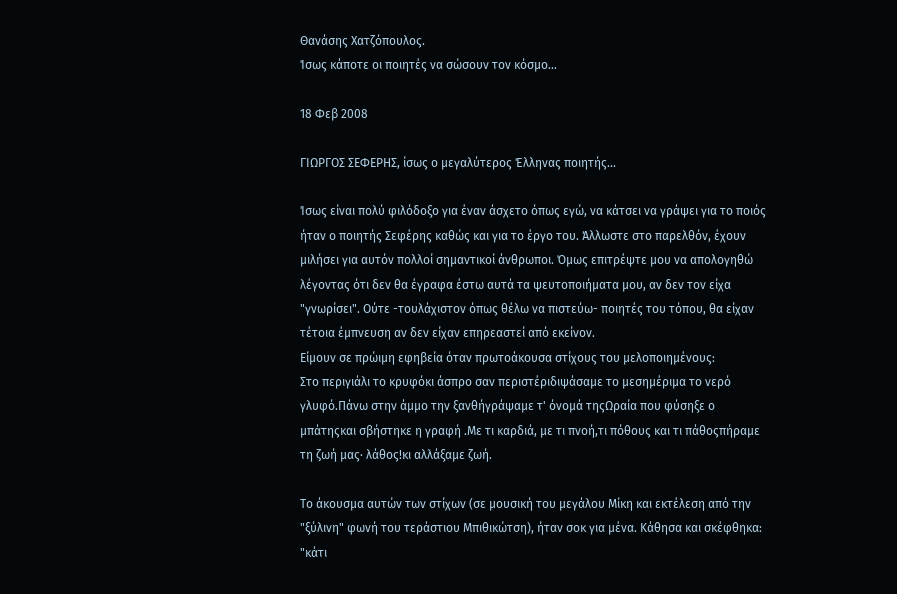Θανάσης Χατζόπουλος.
Ίσως κάποτε οι ποιητές να σώσουν τον κόσμο...

18 Φεβ 2008

ΓΙΩΡΓΟΣ ΣΕΦΕΡΗΣ, ίσως ο μεγαλύτερος Έλληνας ποιητής...

Ίσως είναι πολύ φιλόδοξο για έναν άσχετο όπως εγώ, να κάτσει να γράψει για το ποιός ήταν ο ποιητής Σεφέρης καθώς και για το έργο του. Άλλωστε στο παρελθόν, έχουν μιλήσει για αυτόν πολλοί σημαντικοί άνθρωποι. Όμως επιτρέψτε μου να απολογηθώ λέγοντας ότι δεν θα έγραφα έστω αυτά τα ψευτοποιήματα μου, αν δεν τον είχα "γνωρίσει". Ούτε -τουλάχιστον όπως θέλω να πιστεύω- ποιητές του τόπου, θα είχαν τέτοια έμπνευση αν δεν είχαν επηρεαστεί από εκείνον.
Είμουν σε πρώιμη εφηβεία όταν πρωτοάκουσα στίχους του μελοποιημένους:
Στο περιγιάλι το κρυφόκι άσπρο σαν περιστέριδιψάσαμε το μεσημέριμα το νερό γλυφό.Πάνω στην άμμο την ξανθήγράψαμε τ' όνομά τηςΩραία που φύσηξε ο μπάτηςκαι σβήστηκε η γραφή .Με τι καρδιά, με τι πνοή,τι πόθους και τι πάθοςπήραμε τη ζωή μας· λάθος!κι αλλάξαμε ζωή.

Το άκουσμα αυτών των στίχων (σε μουσική του μεγάλου Μίκη και εκτέλεση από την "ξύλινη" φωνή του τεράστιου Μπιθικώτση), ήταν σοκ για μένα. Κάθησα και σκέφθηκα: "κάτι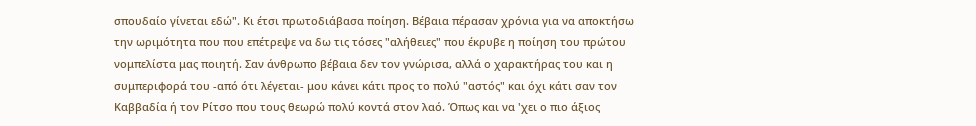σπουδαίο γίνεται εδώ". Κι έτσι πρωτοδιάβασα ποίηση. Βέβαια πέρασαν χρόνια για να αποκτήσω την ωριμότητα που που επέτρεψε να δω τις τόσες "αλήθειες" που έκρυβε η ποίηση του πρώτου νομπελίστα μας ποιητή. Σαν άνθρωπο βέβαια δεν τον γνώρισα, αλλά ο χαρακτήρας του και η συμπεριφορά του -από ότι λέγεται- μου κάνει κάτι προς το πολύ "αστός" και όχι κάτι σαν τον Καββαδία ή τον Ρίτσο που τους θεωρώ πολύ κοντά στον λαό. Όπως και να 'χει ο πιο άξιος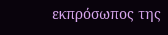εκπρόσωπος της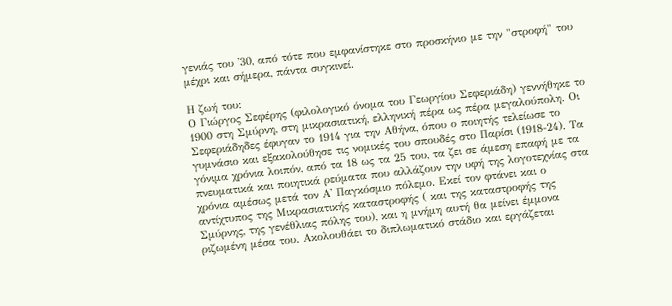γενιάς του '30, από τότε που εμφανίστηκε στο προσκήνιο με την "στροφή" του μέχρι και σήμερα, πάντα συγκινεί.

Η ζωή του:
Ο Γιώργος Σεφέρης (φιλολογικό όνομα του Γεωργίου Σεφεριάδη) γεννήθηκε το 1900 στη Σμύρνη, στη μικρασιατική, ελληνική πέρα ως πέρα μεγαλούπολη. Οι Σεφεριάδηδες έφυγαν το 1914 για την Αθήνα, όπου ο ποιητής τελείωσε το γυμνάσιο και εξακολούθησε τις νομικές του σπουδές στο Παρίσι (1918-24). Τα γόνιμα χρόνια λοιπόν, από τα 18 ως τα 25 του, τα ζει σε άμεση επαφή με τα πνευματικά και ποιητικά ρεύματα που αλλάζουν την υφή της λογοτεχνίας στα χρόνια αμέσως μετά τον Α' Παγκόσμιο πόλεμο. Εκεί τον φτάνει και ο αντίχτυπος της Μικρασιατικής καταστροφής ( και της καταστροφής της Σμύρνης, της γενέθλιας πόλης του), και η μνήμη αυτή θα μείνει έμμονα ριζωμένη μέσα του. Ακολουθάει το διπλωματικό στάδιο και εργάζεται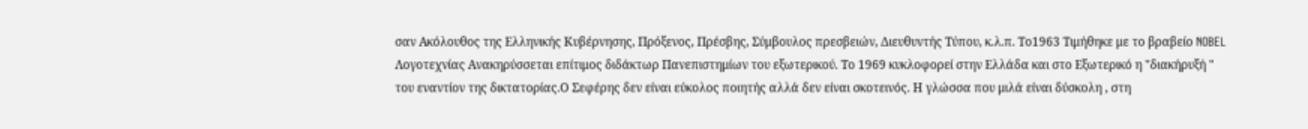σαν Ακόλουθος της Ελληνικής Κυβέρνησης, Πρόξενος, Πρέσβης, Σύμβουλος πρεσβειών, Διευθυντής Τύπου, κ.λ.π. Το1963 Τιμήθηκε με το βραβείο NOBEL Λογοτεχνίας Ανακηρύσσεται επίτιμος διδάκτωρ Πανεπιστημίων του εξωτερικού. Το 1969 κυκλοφορεί στην Ελλάδα και στο Εξωτερικό η "διακήρυξή " του εναντίον της δικτατορίας.Ο Σεφέρης δεν είναι εύκολος ποιητής αλλά δεν είναι σκοτεινός. Η γλώσσα που μιλά είναι δύσκολη , στη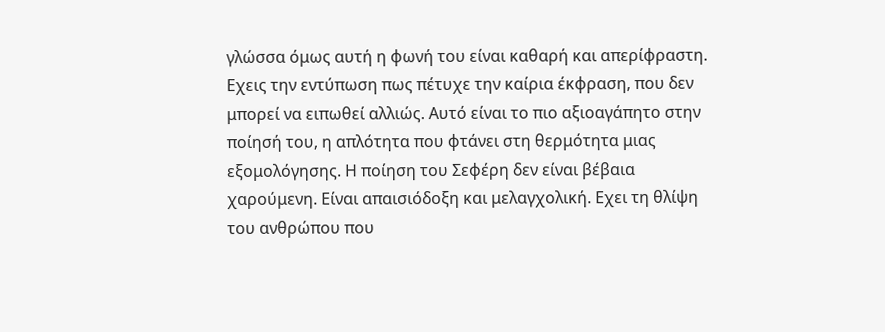γλώσσα όμως αυτή η φωνή του είναι καθαρή και απερίφραστη. Εχεις την εντύπωση πως πέτυχε την καίρια έκφραση, που δεν μπορεί να ειπωθεί αλλιώς. Αυτό είναι το πιο αξιοαγάπητο στην ποίησή του, η απλότητα που φτάνει στη θερμότητα μιας εξομολόγησης. Η ποίηση του Σεφέρη δεν είναι βέβαια χαρούμενη. Είναι απαισιόδοξη και μελαγχολική. Εχει τη θλίψη του ανθρώπου που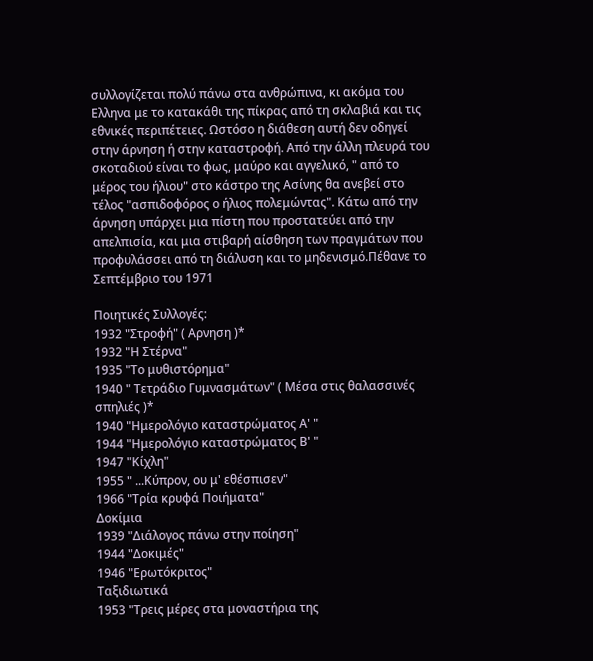συλλογίζεται πολύ πάνω στα ανθρώπινα, κι ακόμα του Ελληνα με το κατακάθι της πίκρας από τη σκλαβιά και τις εθνικές περιπέτειες. Ωστόσο η διάθεση αυτή δεν οδηγεί στην άρνηση ή στην καταστροφή. Από την άλλη πλευρά του σκοταδιού είναι το φως, μαύρο και αγγελικό, " από το μέρος του ήλιου" στο κάστρο της Ασίνης θα ανεβεί στο τέλος "ασπιδοφόρος ο ήλιος πολεμώντας". Κάτω από την άρνηση υπάρχει μια πίστη που προστατεύει από την απελπισία, και μια στιβαρή αίσθηση των πραγμάτων που προφυλάσσει από τη διάλυση και το μηδενισμό.Πέθανε το Σεπτέμβριο του 1971

Ποιητικές Συλλογές:
1932 "Στροφή" ( Αρνηση )*
1932 "Η Στέρνα"
1935 "Το μυθιστόρημα"
1940 " Τετράδιο Γυμνασμάτων" ( Μέσα στις θαλασσινές σπηλιές )*
1940 "Ημερολόγιο καταστρώματος Α' "
1944 "Ημερολόγιο καταστρώματος Β' "
1947 "Κίχλη"
1955 " ...Κύπρον, ου μ' εθέσπισεν"
1966 "Τρία κρυφά Ποιήματα"
Δοκίμια
1939 "Διάλογος πάνω στην ποίηση"
1944 "Δοκιμές"
1946 "Ερωτόκριτος"
Ταξιδιωτικά
1953 "Τρεις μέρες στα μοναστήρια της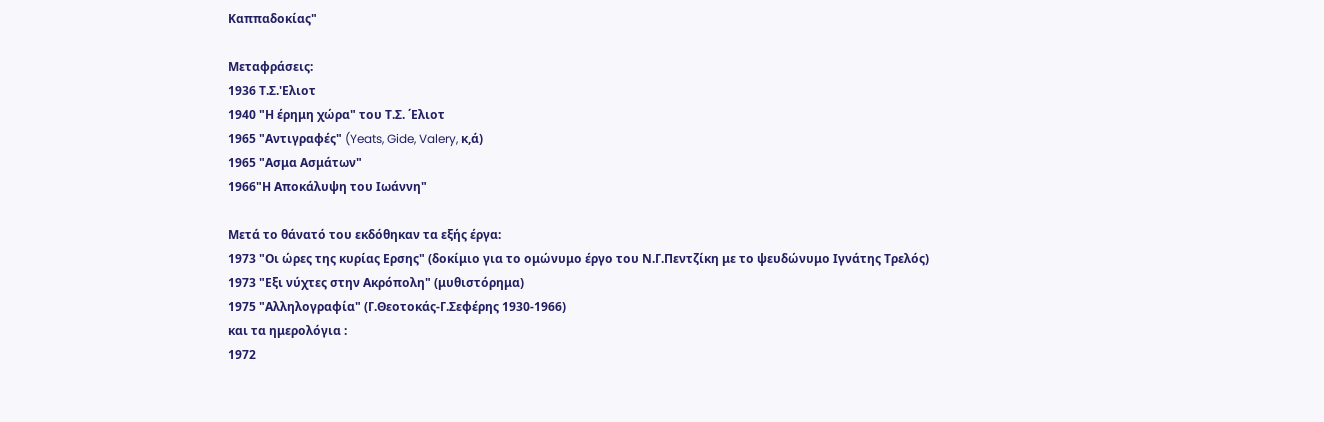Καππαδοκίας"

Μεταφράσεις:
1936 Τ.Σ.'Ελιοτ
1940 "Η έρημη χώρα" του Τ.Σ. ΄Ελιοτ
1965 "Αντιγραφές" (Yeats, Gide, Valery, κ,ά)
1965 "Ασμα Ασμάτων"
1966"Η Αποκάλυψη του Ιωάννη"

Μετά το θάνατό του εκδόθηκαν τα εξής έργα:
1973 "Οι ώρες της κυρίας Ερσης" (δοκίμιο για το ομώνυμο έργο του Ν.Γ.Πεντζίκη με το ψευδώνυμο Ιγνάτης Τρελός)
1973 "Εξι νύχτες στην Ακρόπολη" (μυθιστόρημα)
1975 "Αλληλογραφία" (Γ.Θεοτοκάς-Γ.Σεφέρης 1930-1966)
και τα ημερολόγια :
1972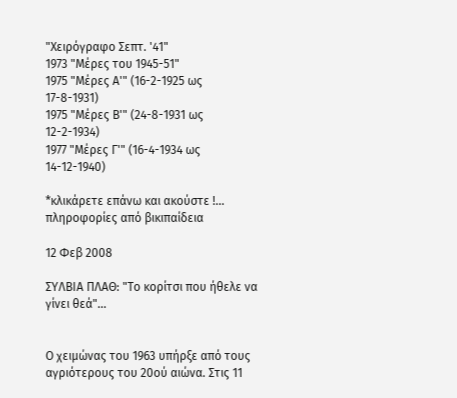"Χειρόγραφο Σεπτ. '41"
1973 "Μέρες του 1945-51"
1975 "Μέρες Α'" (16-2-1925 ως 17-8-1931)
1975 "Μέρες Β'" (24-8-1931 ως 12-2-1934)
1977 "Μέρες Γ'" (16-4-1934 ως 14-12-1940)

*κλικάρετε επάνω και ακούστε !...
πληροφορίες από βικιπαίδεια

12 Φεβ 2008

ΣΥΛΒΙΑ ΠΛΑΘ: "Το κορίτσι που ήθελε να γίνει θεά"...


Ο χειμώνας του 1963 υπήρξε από τους αγριότερους του 20ού αιώνα. Στις 11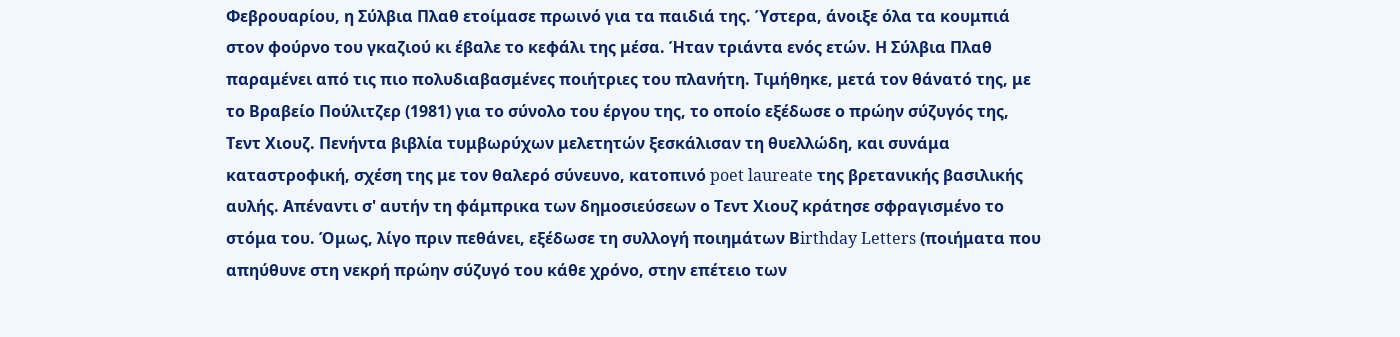Φεβρουαρίου, η Σύλβια Πλαθ ετοίμασε πρωινό για τα παιδιά της. Ύστερα, άνοιξε όλα τα κουμπιά στον φούρνο του γκαζιού κι έβαλε το κεφάλι της μέσα. Ήταν τριάντα ενός ετών. Η Σύλβια Πλαθ παραμένει από τις πιο πολυδιαβασμένες ποιήτριες του πλανήτη. Τιμήθηκε, μετά τον θάνατό της, με το Βραβείο Πούλιτζερ (1981) για το σύνολο του έργου της, το οποίο εξέδωσε ο πρώην σύζυγός της, Τεντ Χιουζ. Πενήντα βιβλία τυμβωρύχων μελετητών ξεσκάλισαν τη θυελλώδη, και συνάμα καταστροφική, σχέση της με τον θαλερό σύνευνο, κατοπινό poet laureate της βρετανικής βασιλικής αυλής. Απέναντι σ' αυτήν τη φάμπρικα των δημοσιεύσεων ο Τεντ Χιουζ κράτησε σφραγισμένο το στόμα του. Όμως, λίγο πριν πεθάνει, εξέδωσε τη συλλογή ποιημάτων Βirthday Letters (ποιήματα που απηύθυνε στη νεκρή πρώην σύζυγό του κάθε χρόνο, στην επέτειο των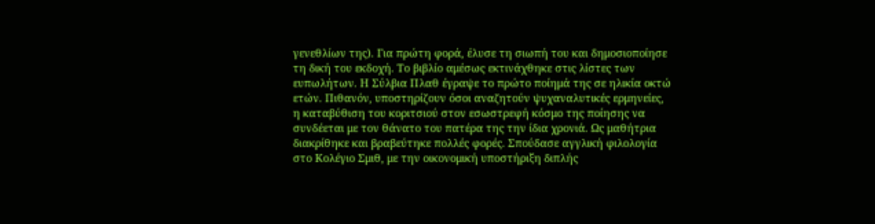γενεθλίων της). Για πρώτη φορά, έλυσε τη σιωπή του και δημοσιοποίησε τη δική του εκδοχή. Το βιβλίο αμέσως εκτινάχθηκε στις λίστες των ευπωλήτων. Η Σύλβια Πλαθ έγραψε το πρώτο ποίημά της σε ηλικία οκτώ ετών. Πιθανόν, υποστηρίζουν όσοι αναζητούν ψυχαναλυτικές ερμηνείες, η καταβύθιση του κοριτσιού στον εσωστρεφή κόσμο της ποίησης να συνδέεται με τον θάνατο του πατέρα της την ίδια χρονιά. Ως μαθήτρια διακρίθηκε και βραβεύτηκε πολλές φορές. Σπούδασε αγγλική φιλολογία στο Κολέγιο Σμιθ, με την οικονομική υποστήριξη διπλής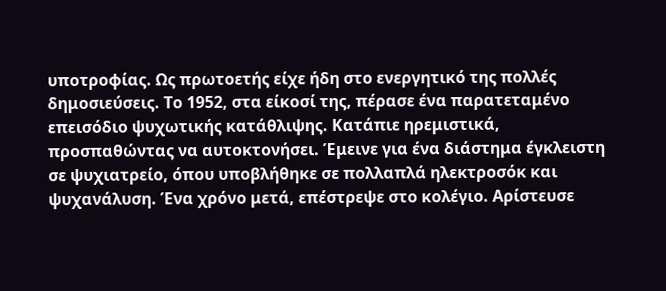υποτροφίας. Ως πρωτοετής είχε ήδη στο ενεργητικό της πολλές δημοσιεύσεις. Το 1952, στα είκοσί της, πέρασε ένα παρατεταμένο επεισόδιο ψυχωτικής κατάθλιψης. Κατάπιε ηρεμιστικά, προσπαθώντας να αυτοκτονήσει. Έμεινε για ένα διάστημα έγκλειστη σε ψυχιατρείο, όπου υποβλήθηκε σε πολλαπλά ηλεκτροσόκ και ψυχανάλυση. Ένα χρόνο μετά, επέστρεψε στο κολέγιο. Αρίστευσε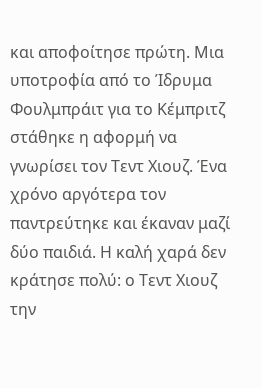και αποφοίτησε πρώτη. Μια υποτροφία από το Ίδρυμα Φουλμπράιτ για το Κέμπριτζ στάθηκε η αφορμή να γνωρίσει τον Τεντ Χιουζ. Ένα χρόνο αργότερα τον παντρεύτηκε και έκαναν μαζί δύο παιδιά. Η καλή χαρά δεν κράτησε πολύ: ο Τεντ Χιουζ την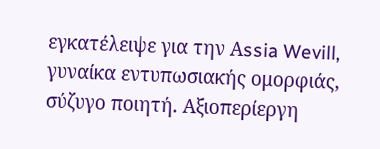εγκατέλειψε για την Αssia Wevill, γυναίκα εντυπωσιακής ομορφιάς, σύζυγο ποιητή. Αξιοπερίεργη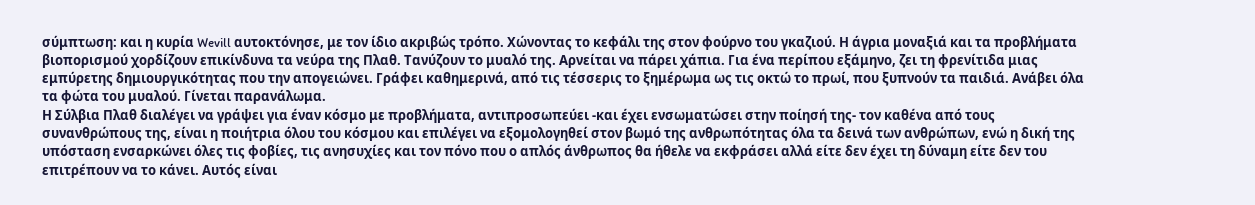σύμπτωση: και η κυρία Wevill αυτοκτόνησε, με τον ίδιο ακριβώς τρόπο. Χώνοντας το κεφάλι της στον φούρνο του γκαζιού. Η άγρια μοναξιά και τα προβλήματα βιοπορισμού χορδίζουν επικίνδυνα τα νεύρα της Πλαθ. Τανύζουν το μυαλό της. Αρνείται να πάρει χάπια. Για ένα περίπου εξάμηνο, ζει τη φρενίτιδα μιας εμπύρετης δημιουργικότητας που την απογειώνει. Γράφει καθημερινά, από τις τέσσερις το ξημέρωμα ως τις οκτώ το πρωί, που ξυπνούν τα παιδιά. Ανάβει όλα τα φώτα του μυαλού. Γίνεται παρανάλωμα.
Η Σύλβια Πλαθ διαλέγει να γράψει για έναν κόσμο με προβλήματα, αντιπροσωπεύει -και έχει ενσωματώσει στην ποίησή της- τον καθένα από τους συνανθρώπους της, είναι η ποιήτρια όλου του κόσμου και επιλέγει να εξομολογηθεί στον βωμό της ανθρωπότητας όλα τα δεινά των ανθρώπων, ενώ η δική της υπόσταση ενσαρκώνει όλες τις φοβίες, τις ανησυχίες και τον πόνο που ο απλός άνθρωπος θα ήθελε να εκφράσει αλλά είτε δεν έχει τη δύναμη είτε δεν του επιτρέπουν να το κάνει. Αυτός είναι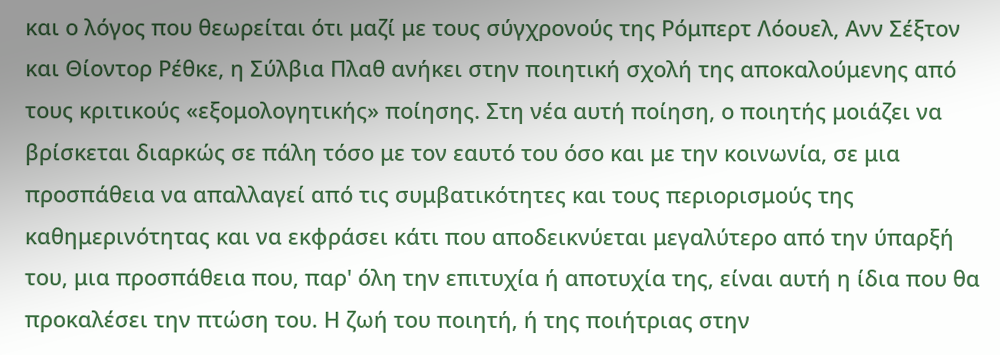και ο λόγος που θεωρείται ότι μαζί με τους σύγχρονούς της Ρόμπερτ Λόουελ, Ανν Σέξτον και Θίοντορ Ρέθκε, η Σύλβια Πλαθ ανήκει στην ποιητική σχολή της αποκαλούμενης από τους κριτικούς «εξομολογητικής» ποίησης. Στη νέα αυτή ποίηση, ο ποιητής μοιάζει να βρίσκεται διαρκώς σε πάλη τόσο με τον εαυτό του όσο και με την κοινωνία, σε μια προσπάθεια να απαλλαγεί από τις συμβατικότητες και τους περιορισμούς της καθημερινότητας και να εκφράσει κάτι που αποδεικνύεται μεγαλύτερο από την ύπαρξή του, μια προσπάθεια που, παρ' όλη την επιτυχία ή αποτυχία της, είναι αυτή η ίδια που θα προκαλέσει την πτώση του. Η ζωή του ποιητή, ή της ποιήτριας στην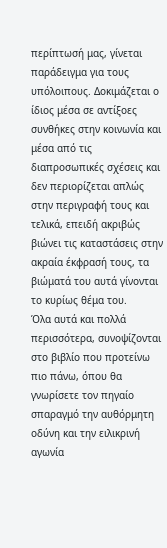περίπτωσή μας, γίνεται παράδειγμα για τους υπόλοιπους. Δοκιμάζεται ο ίδιος μέσα σε αντίξοες συνθήκες στην κοινωνία και μέσα από τις διαπροσωπικές σχέσεις και δεν περιορίζεται απλώς στην περιγραφή τους και τελικά, επειδή ακριβώς βιώνει τις καταστάσεις στην ακραία έκφρασή τους, τα βιώματά του αυτά γίνονται το κυρίως θέμα του.
Όλα αυτά και πολλά περισσότερα, συνοψίζονται στο βιβλίο που προτείνω πιο πάνω, όπου θα γνωρίσετε τον πηγαίο σπαραγμό την αυθόρμητη οδύνη και την ειλικρινή αγωνία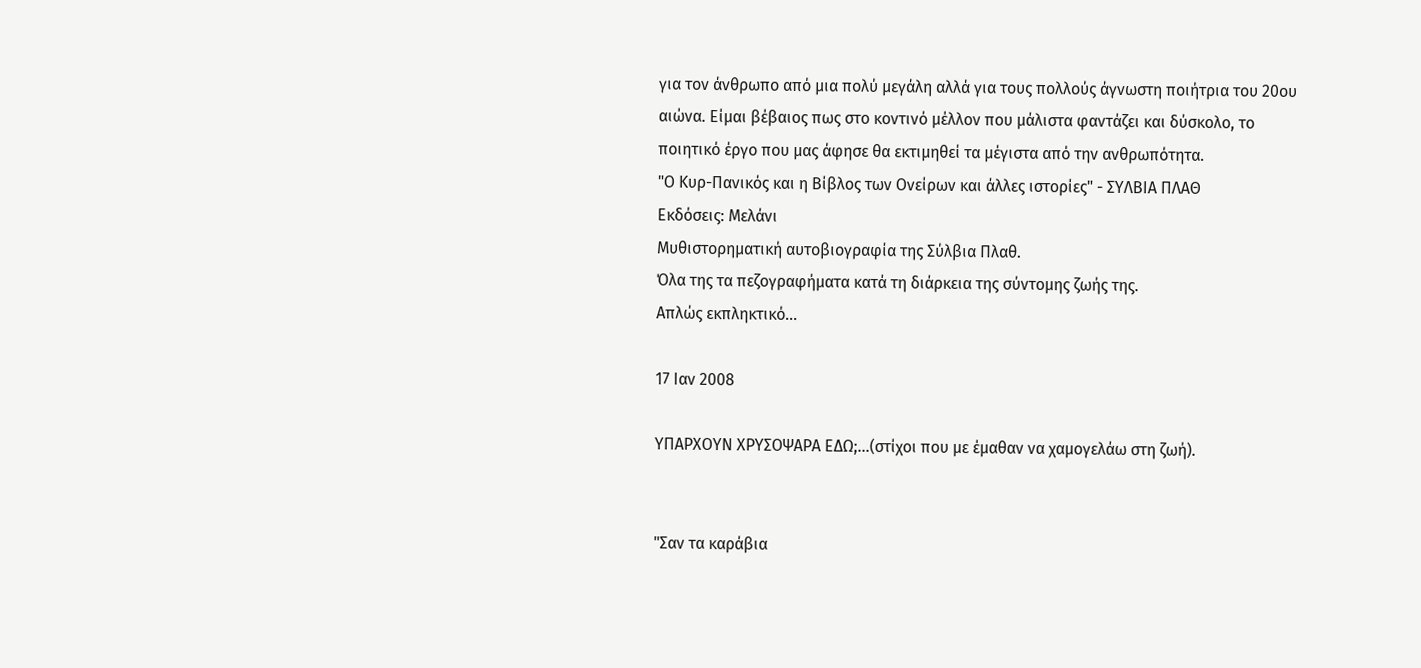για τον άνθρωπο από μια πολύ μεγάλη αλλά για τους πολλούς άγνωστη ποιήτρια του 20ου αιώνα. Είμαι βέβαιος πως στο κοντινό μέλλον που μάλιστα φαντάζει και δύσκολο, το ποιητικό έργο που μας άφησε θα εκτιμηθεί τα μέγιστα από την ανθρωπότητα.
"Ο Κυρ-Πανικός και η Βίβλος των Ονείρων και άλλες ιστορίες" - ΣΥΛΒΙΑ ΠΛΑΘ
Εκδόσεις: Μελάνι
Μυθιστορηματική αυτοβιογραφία της Σύλβια Πλαθ.
Όλα της τα πεζογραφήματα κατά τη διάρκεια της σύντομης ζωής της.
Απλώς εκπληκτικό...

17 Ιαν 2008

YΠΑΡΧΟΥΝ ΧΡΥΣΟΨΑΡΑ ΕΔΩ;...(στίχοι που με έμαθαν να χαμογελάω στη ζωή).


"Σαν τα καράβια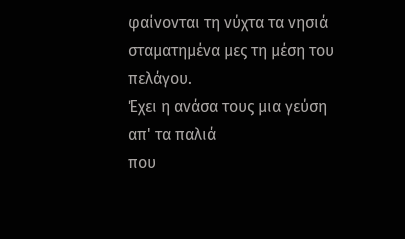φαίνονται τη νύχτα τα νησιά
σταματημένα μες τη μέση του πελάγου.
Έχει η ανάσα τους μια γεύση απ' τα παλιά
που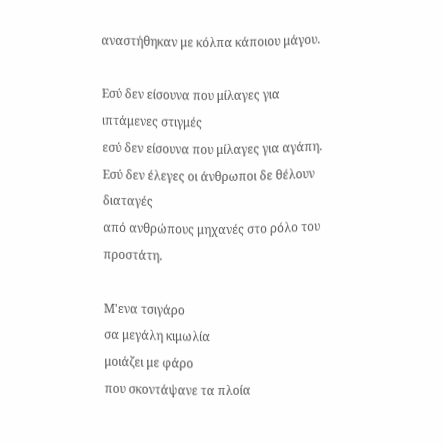αναστήθηκαν με κόλπα κάποιου μάγου.

Εσύ δεν είσουνα που μίλαγες για ιπτάμενες στιγμές
εσύ δεν είσουνα που μίλαγες για αγάπη.
Εσύ δεν έλεγες οι άνθρωποι δε θέλουν διαταγές
από ανθρώπους μηχανές στο ρόλο του προστάτη.

Μ'ενα τσιγάρο
σα μεγάλη κιμωλία
μοιάζει με φάρο
που σκοντάψανε τα πλοία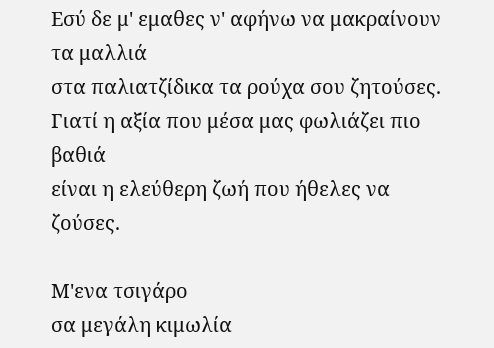Εσύ δε μ' εμαθες ν' αφήνω να μακραίνουν τα μαλλιά
στα παλιατζίδικα τα ρούχα σου ζητούσες.
Γιατί η αξία που μέσα μας φωλιάζει πιο βαθιά
είναι η ελεύθερη ζωή που ήθελες να ζούσες.

Μ'ενα τσιγάρο
σα μεγάλη κιμωλία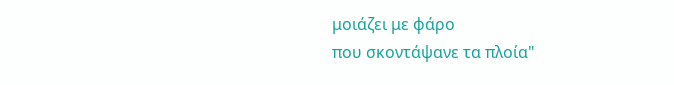μοιάζει με φάρο
που σκοντάψανε τα πλοία"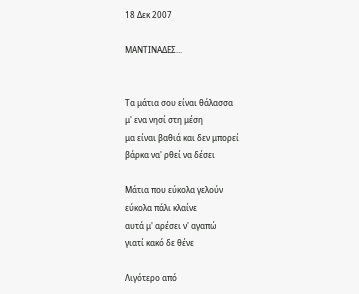18 Δεκ 2007

ΜΑΝΤΙΝΑΔΕΣ...


Τα μάτια σου είναι θάλασσα
μ' ενα νησί στη μέση
μα είναι βαθιά και δεν μπορεί
βάρκα να' ρθεί να δέσει

Μάτια που εύκολα γελούν
εύκολα πάλι κλαίνε
αυτά μ' αρέσει ν' αγαπώ
γιατί κακό δε θένε

Λιγότερο από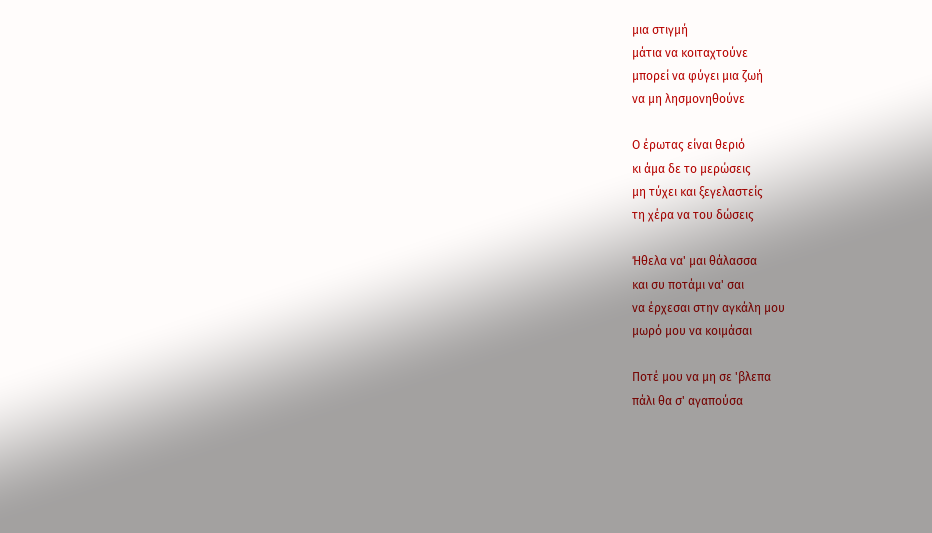μια στιγμή
μάτια να κοιταχτούνε
μπορεί να φύγει μια ζωή
να μη λησμονηθούνε

Ο έρωτας είναι θεριό
κι άμα δε το μερώσεις
μη τύχει και ξεγελαστείς
τη χέρα να του δώσεις

Ήθελα να' μαι θάλασσα
και συ ποτάμι να' σαι
να έρχεσαι στην αγκάλη μου
μωρό μου να κοιμάσαι

Ποτέ μου να μη σε 'βλεπα
πάλι θα σ' αγαπούσα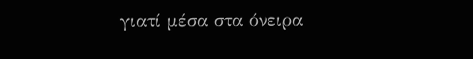γιατί μέσα στα όνειρα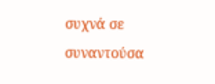συχνά σε συναντούσα